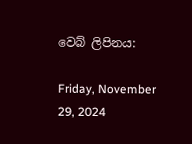වෙබ් ලිපිනය:

Friday, November 29, 2024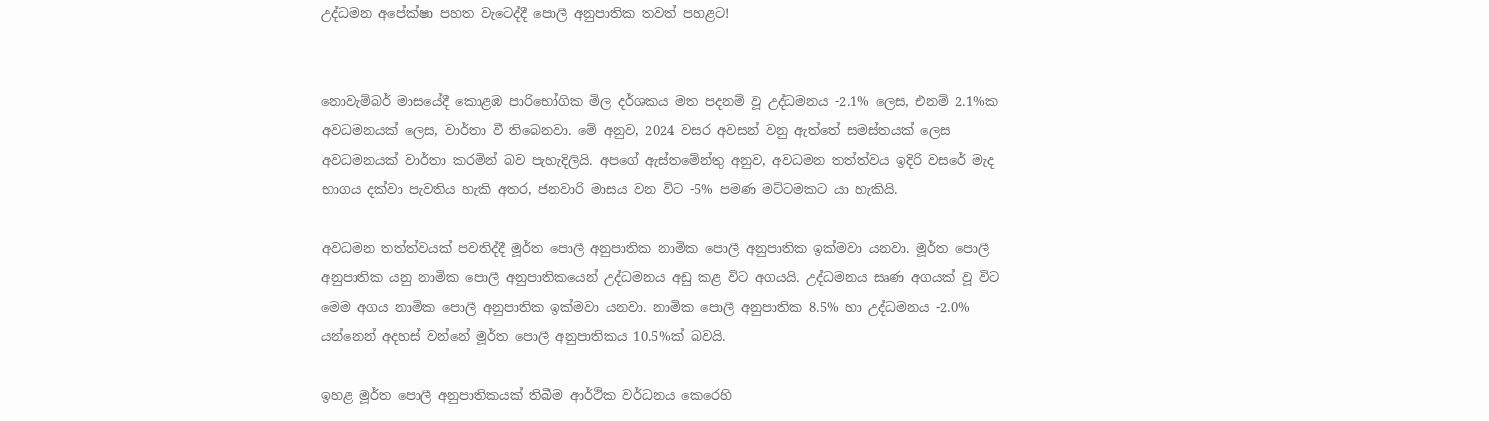උද්ධමන අපේක්ෂා පහත වැටෙද්දී පොලී අනුපාතික තවත් පහළට!


නොවැම්බර් මාසයේදී කොළඹ පාරිභෝගික මිල දර්ශකය මත පදනම් වූ උද්ධමනය -2.1% ලෙස, එනම් 2.1%ක අවධමනයක් ලෙස, වාර්තා වී තිබෙනවා. මේ අනුව, 2024 වසර අවසන් වනු ඇත්තේ සමස්තයක් ලෙස අවධමනයක් වාර්තා කරමින් බව පැහැදිලියි. අපගේ ඇස්තමේන්තු අනුව, අවධමන තත්ත්වය ඉදිරි වසරේ මැද භාගය දක්වා පැවතිය හැකි අතර, ජනවාරි මාසය වන විට -5% පමණ මට්ටමකට යා හැකියි.

අවධමන තත්ත්වයක් පවතිද්දී මූර්ත පොලී අනුපාතික නාමික පොලී අනුපාතික ඉක්මවා යනවා. මූර්ත පොලී අනුපාතික යනු නාමික පොලී අනුපාතිකයෙන් උද්ධමනය අඩු කළ විට අගයයි. උද්ධමනය සෘණ අගයක් වූ විට මෙම අගය නාමික පොලී අනුපාතික ඉක්මවා යනවා. නාමික පොලී අනුපාතික 8.5% හා උද්ධමනය -2.0% යන්නෙන් අදහස් වන්නේ මූර්ත පොලී අනුපාතිකය 10.5%ක් බවයි.

ඉහළ මූර්ත පොලී අනුපාතිකයක් තිබීම ආර්ථික වර්ධනය කෙරෙහි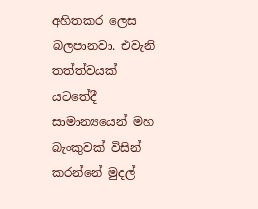අහිතකර ලෙස බලපානවා. එවැනි තත්ත්වයක් යටතේදී සාමාන්‍යයෙන් මහ බැංකුවක් විසින් කරන්නේ මුදල්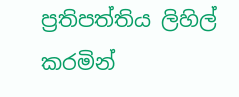ප්‍රතිපත්තිය ලිහිල් කරමින්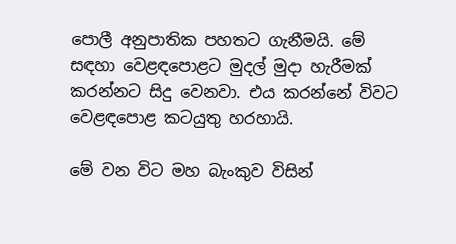පොලී අනුපාතික පහතට ගැනීමයි. මේ සඳහා වෙළඳපොළට මුදල් මුදා හැරීමක් කරන්නට සිදු වෙනවා. එය කරන්නේ විවට වෙළඳපොළ කටයුතු හරහායි.

මේ වන විට මහ බැංකුව විසින්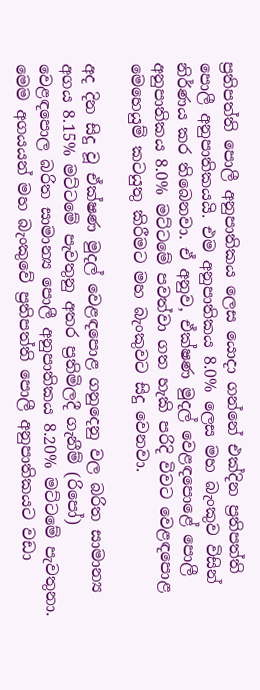ප්‍රතිපත්ති පොලී අනුපාතිකය ලෙස යොදා ගන්නේ එක්දින ප්‍රතිපත්ති පොලී අනුපාතිකයයි. එම අනුපාතිකය 8.0% ලෙස මහ බැංකුව විසින් නිර්ණය කර තිබෙනවා. ඒ අනුව, ඒක්ෂණ මුදල් වෙළඳපොළේ පොලී අනුපාතිකය 8.0% මට්ටමේ පවත්වා ගත හැකි පරිදි විවට වෙළඳපොළ මෙහෙයුම් කටයුතු කිරීමට මහ බැංකුවට සිදු වෙනවා.

අද දින සිදු වූ ඒක්ෂණ මුදල් වෙළඳපොළ ගනුදෙනු වල බරිත සාමාන්‍ය අගය 8.15% මට්ටමේ පැවතුනු අතර ප්‍රතිමිලදී ගැනීම් (රිපෝ) වෙළඳපොල බරිත සාමාන්‍ය පොලී අනුපාතිකය 8.20% මට්ටමේ පැවතුනා. මෙම අගයයන් මහ බැංකුවේ ප්‍රතිපත්ති පොලී අනුපාතිකයට වඩා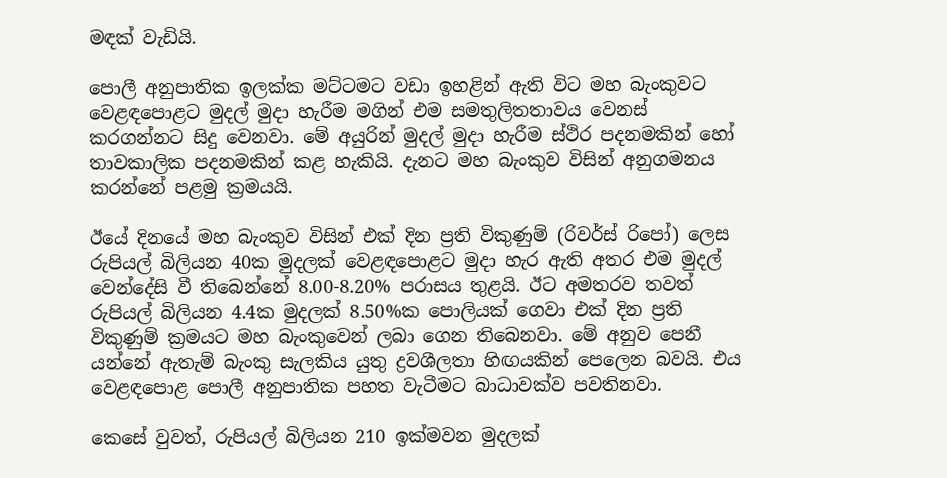මඳක් වැඩියි.

පොලී අනුපාතික ඉලක්ක මට්ටමට වඩා ඉහළින් ඇති විට මහ බැංකුවට වෙළඳපොළට මුදල් මුදා හැරීම මගින් එම සමතුලිතතාවය වෙනස් කරගන්නට සිදු වෙනවා. මේ අයුරින් මුදල් මුදා හැරීම ස්ථිර පදනමකින් හෝ තාවකාලික පදනමකින් කළ හැකියි. දැනට මහ බැංකුව විසින් අනුගමනය කරන්නේ පළමු ක්‍රමයයි.

ඊයේ දිනයේ මහ බැංකුව විසින් එක් දින ප්‍රති විකුණුම් (රිවර්ස් රිපෝ) ලෙස රුපියල් බිලියන 40ක මුදලක් වෙළඳපොළට මුදා හැර ඇති අතර එම මුදල් වෙන්දේසි වී තිබෙන්නේ 8.00-8.20% පරාසය තුළයි. ඊට අමතරව තවත් රුපියල් බිලියන 4.4ක මුදලක් 8.50%ක පොලියක් ගෙවා එක් දින ප්‍රති විකුණුම් ක්‍රමයට මහ බැංකුවෙන් ලබා ගෙන තිබෙනවා. මේ අනුව පෙනී යන්නේ ඇතැම් බැංකු සැලකිය යුතු ද්‍රවශීලතා හිඟයකින් පෙලෙන බවයි. එය වෙළඳපොළ පොලී අනුපාතික පහත වැටීමට බාධාවක්ව පවතිනවා.

කෙසේ වුවත්, රුපියල් බිලියන 210 ඉක්මවන මුදලක්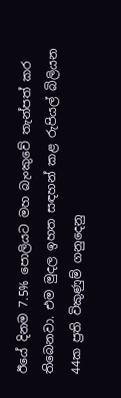ඊයේ දිනම 7.5% පොලියට මහ බැංකුවේ තැන්පත් කර තිබෙනවා. එම මුදල ඉහත සඳහන් කළ රුපියල් බිලියන 44ක ප්‍රති විකුණුම් ගනුදෙනු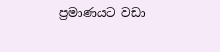ප්‍රමාණයට වඩා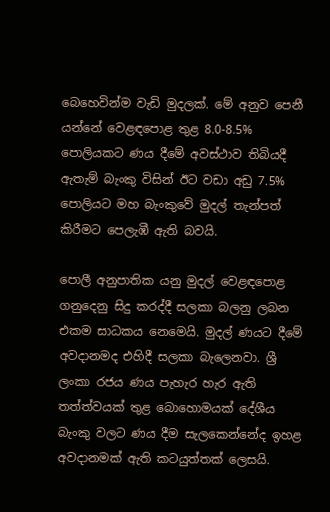බෙහෙවින්ම වැඩි මුදලක්. මේ අනුව පෙනී යන්නේ වෙළඳපොළ තුළ 8.0-8.5% පොලියකට ණය දීමේ අවස්ථාව තිබියදී ඇතැම් බැංකු විසින් ඊට වඩා අඩු 7.5% පොලියට මහ බැංකුවේ මුදල් තැන්පත් කිරීමට පෙලැඹී ඇති බවයි.

පොලී අනුපාතික යනු මුදල් වෙළඳපොළ ගනුදෙනු සිදු කරද්දී සලකා බලනු ලබන එකම සාධකය නෙමෙයි. මුදල් ණයට දීමේ අවදානමද එහිදී සලකා බැලෙනවා. ශ්‍රී ලංකා රජය ණය පැහැර හැර ඇති තත්ත්වයක් තුළ බොහොමයක් දේශීය බැංකු වලට ණය දීම සැලකෙන්නේද ඉහළ අවදානමක් ඇති කටයුත්තක් ලෙසයි.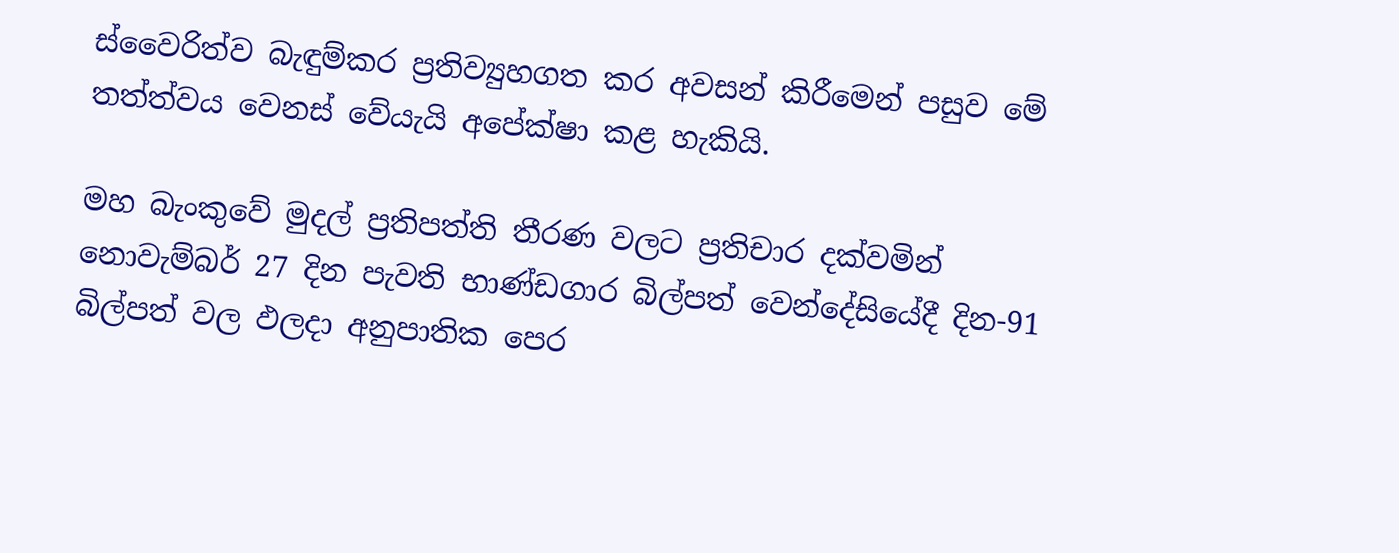ස්වෛරිත්ව බැඳුම්කර ප්‍රතිව්‍යුහගත කර අවසන් කිරීමෙන් පසුව මේ තත්ත්වය වෙනස් වේයැයි අපේක්ෂා කළ හැකියි.

මහ බැංකුවේ මුදල් ප්‍රතිපත්ති තීරණ වලට ප්‍රතිචාර දක්වමින් නොවැම්බර් 27 දින පැවති භාණ්ඩගාර බිල්පත් වෙන්දේසියේදී දින-91 බිල්පත් වල ඵලදා අනුපාතික පෙර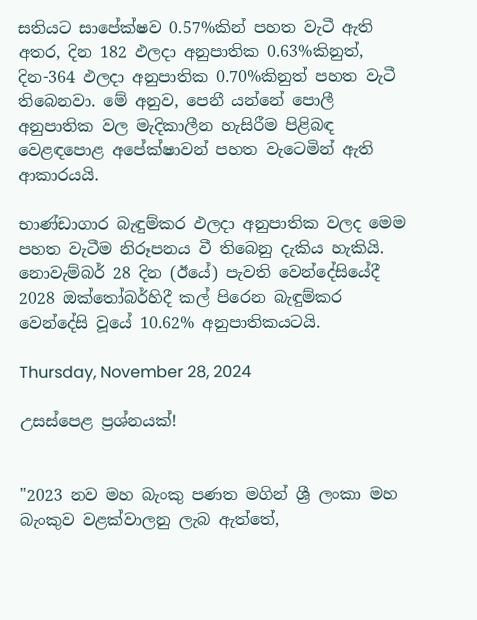සතියට සාපේක්ෂව 0.57%කින් පහත වැටී ඇති අතර, දින 182 ඵලදා අනුපාතික 0.63%කිනුත්, දින-364 ඵලදා අනුපාතික 0.70%කිනුත් පහත වැටී තිබෙනවා. මේ අනුව, පෙනී යන්නේ පොලී අනුපාතික වල මැදිකාලීන හැසිරීම පිළිබඳ වෙළඳපොළ අපේක්ෂාවන් පහත වැටෙමින් ඇති ආකාරයයි.

භාණ්ඩාගාර බැඳුම්කර ඵලදා අනුපාතික වලද මෙම පහත වැටීම නිරූපනය වී තිබෙනු දැකිය හැකියි. නොවැම්බර් 28 දින (ඊයේ) පැවති වෙන්දේසියේදී 2028 ඔක්තෝබර්හිදී කල් පිරෙන බැඳුම්කර වෙන්දේසි වූයේ 10.62% අනුපාතිකයටයි.

Thursday, November 28, 2024

උසස්පෙළ ප්‍රශ්නයක්!


"2023 නව මහ බැංකු පණත මගින් ශ්‍රී ලංකා මහ බැංකුව වළක්වාලනු ලැබ ඇත්තේ,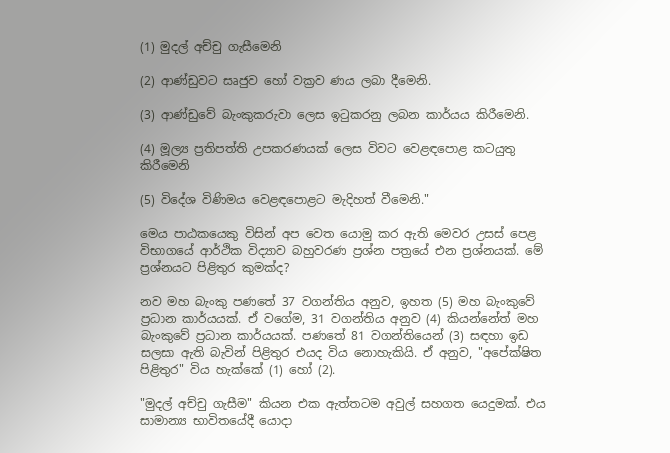(1) මුදල් අච්චු ගැසීමෙනි

(2) ආණ්ඩුවට සෘජුව හෝ වක්‍රව ණය ලබා දීමෙනි.

(3) ආණ්ඩුවේ බැංකුකරුවා ලෙස ඉටුකරනු ලබන කාර්යය කිරීමෙනි.

(4) මූල්‍ය ප්‍රතිපත්ති උපකරණයක් ලෙස විවට වෙළඳපොළ කටයුතු කිරීමෙනි

(5) විදේශ විණිමය වෙළඳපොළට මැදිහත් වීමෙනි."

මෙය පාඨකයෙකු විසින් අප වෙත යොමු කර ඇති මෙවර උසස් පෙළ විභාගයේ ආර්ථික විද්‍යාව බහුවරණ ප්‍රශ්න පත්‍රයේ එන ප්‍රශ්නයක්. මේ ප්‍රශ්නයට පිළිතුර කුමක්ද?

නව මහ බැංකු පණතේ 37 වගන්තිය අනුව, ඉහත (5) මහ බැංකුවේ ප්‍රධාන කාර්යයක්. ඒ වගේම, 31 වගන්තිය අනුව (4) කියන්නේත් මහ බැංකුවේ ප්‍රධාන කාර්යයක්. පණතේ 81 වගන්තියෙන් (3) සඳහා ඉඩ සලසා ඇති බැවින් පිළිතුර එයද විය නොහැකියි. ඒ අනුව, "අපේක්ෂිත පිළිතුර" විය හැක්කේ (1) හෝ (2).

"මුදල් අච්චු ගැසීම" කියන එක ඇත්තටම අවුල් සහගත යෙදුමක්. එය සාමාන්‍ය භාවිතයේදී යොදා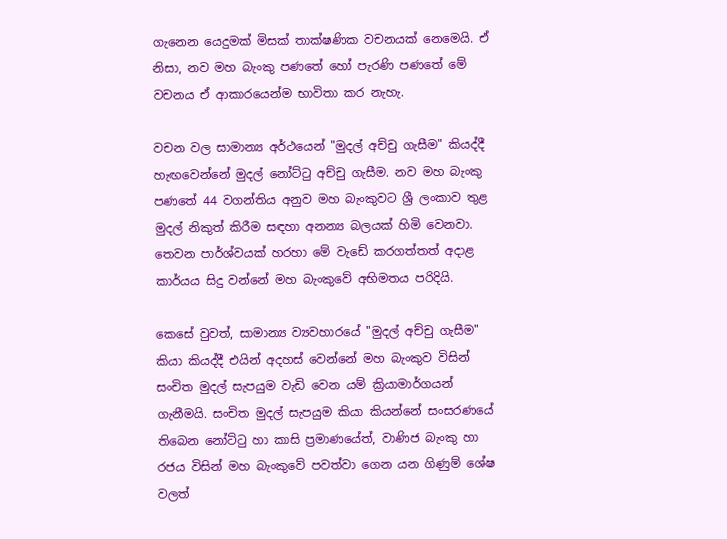ගැනෙන යෙදුමක් මිසක් තාක්ෂණික වචනයක් නෙමෙයි. ඒ නිසා, නව මහ බැංකු පණතේ හෝ පැරණි පණතේ මේ වචනය ඒ ආකාරයෙන්ම භාවිතා කර නැහැ.

වචන වල සාමාන්‍ය අර්ථයෙන් "මුදල් අච්චු ගැසීම" කියද්දී හැඟවෙන්නේ මුදල් නෝට්ටු අච්චු ගැසීම. නව මහ බැංකු පණතේ 44 වගන්තිය අනුව මහ බැංකුවට ශ්‍රී ලංකාව තුළ මුදල් නිකුත් කිරීම සඳහා අනන්‍ය බලයක් හිමි වෙනවා. තෙවන පාර්ශ්වයක් හරහා මේ වැඩේ කරගත්තත් අදාළ කාර්යය සිදු වන්නේ මහ බැංකුවේ අභිමතය පරිදියි.

කෙසේ වුවත්, සාමාන්‍ය ව්‍යවහාරයේ "මුදල් අච්චු ගැසීම" කියා කියද්දී එයින් අදහස් වෙන්නේ මහ බැංකුව විසින් සංචිත මුදල් සැපයුම වැඩි වෙන යම් ක්‍රියාමාර්ගයන් ගැනීමයි. සංචිත මුදල් සැපයුම කියා කියන්නේ සංසරණයේ තිබෙන නෝට්ටු හා කාසි ප්‍රමාණයේත්, වාණිජ බැංකු හා රජය විසින් මහ බැංකුවේ පවත්වා ගෙන යන ගිණුම් ශේෂ වලත්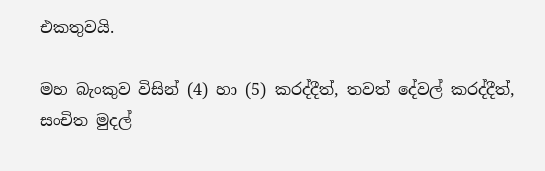එකතුවයි.

මහ බැංකුව විසින් (4) හා (5) කරද්දීත්, තවත් දේවල් කරද්දීත්, සංචිත මුදල්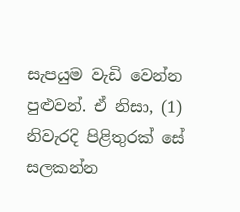සැපයුම වැඩි වෙන්න පුළුවන්. ඒ නිසා, (1) නිවැරදි පිළිතුරක් සේ සලකන්න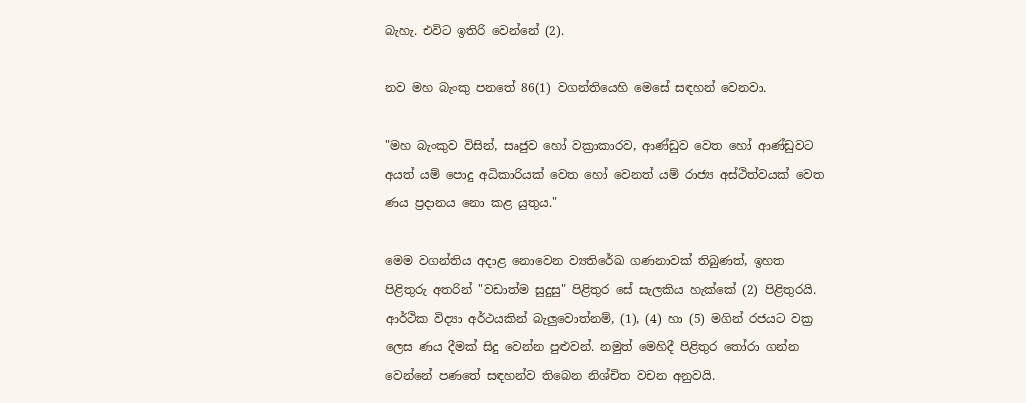බැහැ. එවිට ඉතිරි වෙන්නේ (2).

නව මහ බැංකු පනතේ 86(1) වගන්තියෙහි මෙසේ සඳහන් වෙනවා.

"මහ බැංකුව විසින්, සෘජුව හෝ වක්‍රාකාරව, ආණ්ඩුව වෙත හෝ ආණ්ඩුවට අයත් යම් පොදු අධිකාරියක් වෙත හෝ වෙනත් යම් රාජ්‍ය අස්ථිත්වයක් වෙත ණය ප්‍රදානය නො කළ යුතුය."

මෙම වගන්තිය අදාළ නොවෙන ව්‍යතිරේඛ ගණනාවක් තිබුණත්, ඉහත පිළිතුරු අතරින් "වඩාත්ම සුදුසු" පිළිතුර සේ සැලකිය හැක්කේ (2) පිළිතුරයි. ආර්ථික විද්‍යා අර්ථයකින් බැලුවොත්නම්, (1), (4) හා (5) මගින් රජයට වක්‍ර ලෙස ණය දීමක් සිදු වෙන්න පුළුවන්. නමුත් මෙහිදී පිළිතුර තෝරා ගන්න වෙන්නේ පණතේ සඳහන්ව තිබෙන නිශ්චිත වචන අනුවයි.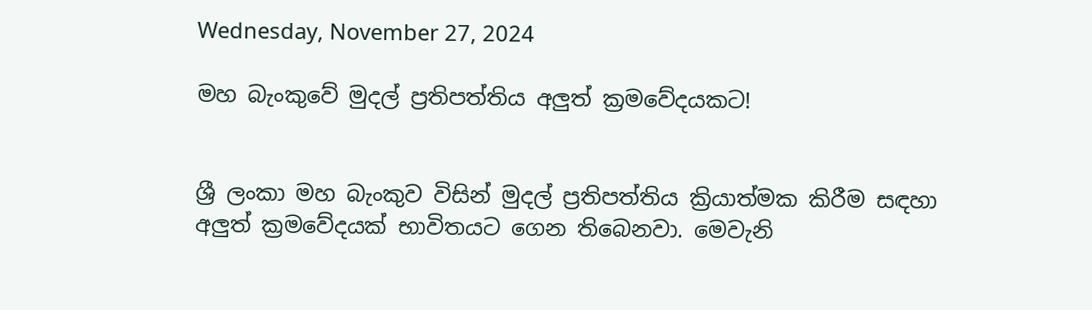Wednesday, November 27, 2024

මහ බැංකුවේ මුදල් ප්‍රතිපත්තිය අලුත් ක්‍රමවේදයකට!


ශ්‍රී ලංකා මහ බැංකුව විසින් මුදල් ප්‍රතිපත්තිය ක්‍රියාත්මක කිරීම සඳහා අලුත් ක්‍රමවේදයක් භාවිතයට ගෙන තිබෙනවා. මෙවැනි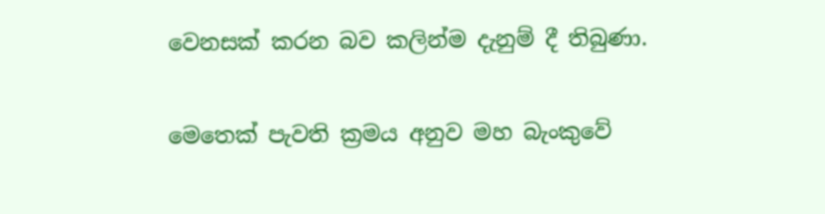වෙනසක් කරන බව කලින්ම දැනුම් දී තිබුණා.

මෙතෙක් පැවති ක්‍රමය අනුව මහ බැංකුවේ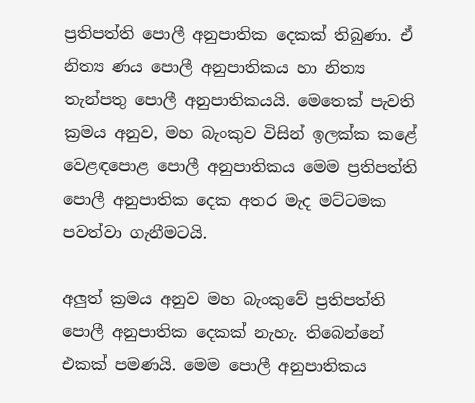ප්‍රතිපත්ති පොලී අනුපාතික දෙකක් තිබුණා. ඒ නිත්‍ය ණය පොලී අනුපාතිකය හා නිත්‍ය තැන්පතු පොලී අනුපාතිකයයි. මෙතෙක් පැවති ක්‍රමය අනුව, මහ බැංකුව විසින් ඉලක්ක කළේ වෙළඳපොළ පොලී අනුපාතිකය මෙම ප්‍රතිපත්ති පොලී අනුපාතික දෙක අතර මැද මට්ටමක පවත්වා ගැනීමටයි.

අලුත් ක්‍රමය අනුව මහ බැංකුවේ ප්‍රතිපත්ති පොලී අනුපාතික දෙකක් නැහැ. තිබෙන්නේ එකක් පමණයි. මෙම පොලී අනුපාතිකය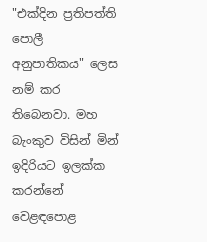"එක්දින ප්‍රතිපත්ති පොලී අනුපාතිකය" ලෙස නම් කර තිබෙනවා. මහ බැංකුව විසින් මින් ඉදිරියට ඉලක්ක කරන්නේ වෙළඳපොළ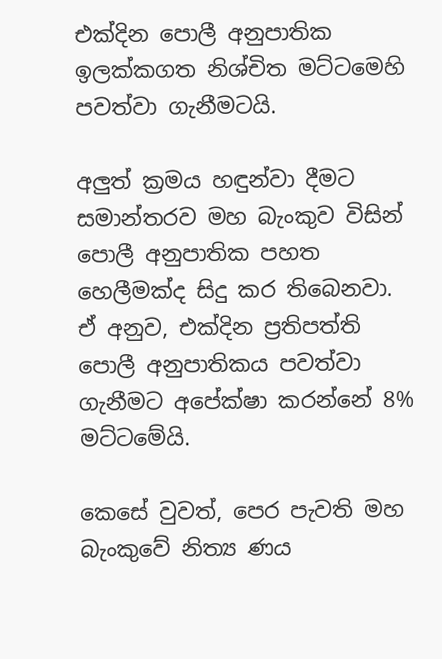එක්දින පොලී අනුපාතික ඉලක්කගත නිශ්චිත මට්ටමෙහි පවත්වා ගැනීමටයි.

අලුත් ක්‍රමය හඳුන්වා දීමට සමාන්තරව මහ බැංකුව විසින් පොලී අනුපාතික පහත හෙලීමක්ද සිදු කර තිබෙනවා. ඒ අනුව, එක්දින ප්‍රතිපත්ති පොලී අනුපාතිකය පවත්වා ගැනීමට අපේක්ෂා කරන්නේ 8% මට්ටමේයි.

කෙසේ වුවත්, පෙර පැවති මහ බැංකුවේ නිත්‍ය ණය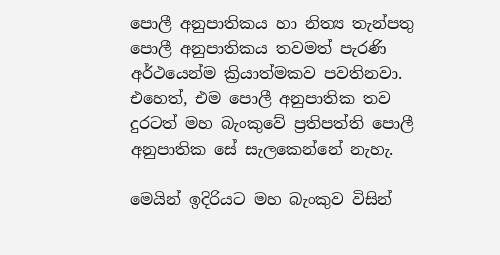පොලී අනුපාතිකය හා නිත්‍ය තැන්පතු පොලී අනුපාතිකය තවමත් පැරණි අර්ථයෙන්ම ක්‍රියාත්මකව පවතිනවා. එහෙත්, එම පොලී අනුපාතික තව දුරටත් මහ බැංකුවේ ප්‍රතිපත්ති පොලී අනුපාතික සේ සැලකෙන්නේ නැහැ.

මෙයින් ඉදිරියට මහ බැංකුව විසින්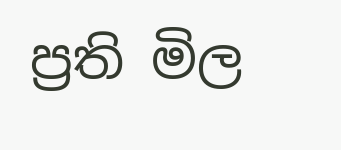ප්‍රති මිල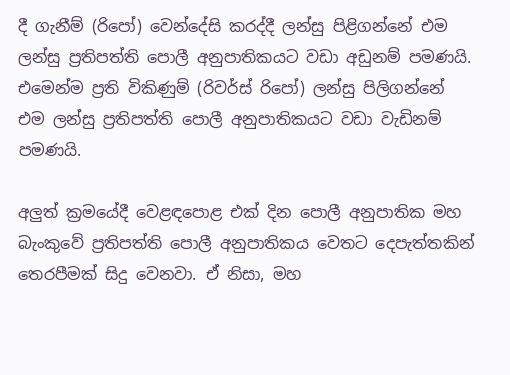දී ගැනීම් (රිපෝ) වෙන්දේසි කරද්දී ලන්සු පිළිගන්නේ එම ලන්සු ප්‍රතිපත්ති පොලී අනුපාතිකයට වඩා අඩුනම් පමණයි. එමෙන්ම ප්‍රති විකිණුම් (රිවර්ස් රිපෝ) ලන්සු පිලිගන්නේ එම ලන්සු ප්‍රතිපත්ති පොලී අනුපාතිකයට වඩා වැඩිනම් පමණයි.

අලුත් ක්‍රමයේදී වෙළඳපොළ එක් දින පොලී අනුපාතික මහ බැංකුවේ ප්‍රතිපත්ති පොලී අනුපාතිකය වෙතට දෙපැත්තකින් තෙරපීමක් සිදු වෙනවා. ඒ නිසා, මහ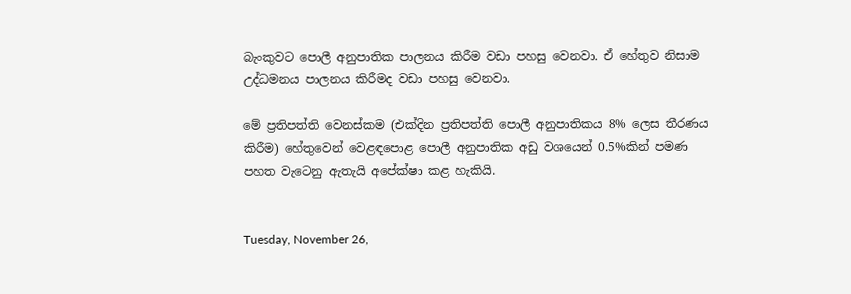බැංකුවට පොලී අනුපාතික පාලනය කිරීම වඩා පහසු වෙනවා. ඒ හේතුව නිසාම උද්ධමනය පාලනය කිරීමද වඩා පහසු වෙනවා.

මේ ප්‍රතිපත්ති වෙනස්කම (එක්දින ප්‍රතිපත්ති පොලී අනුපාතිකය 8% ලෙස තීරණය කිරීම) හේතුවෙන් වෙළඳපොළ පොලී අනුපාතික අඩු වශයෙන් 0.5%කින් පමණ පහත වැටෙනු ඇතැයි අපේක්ෂා කළ හැකියි.


Tuesday, November 26,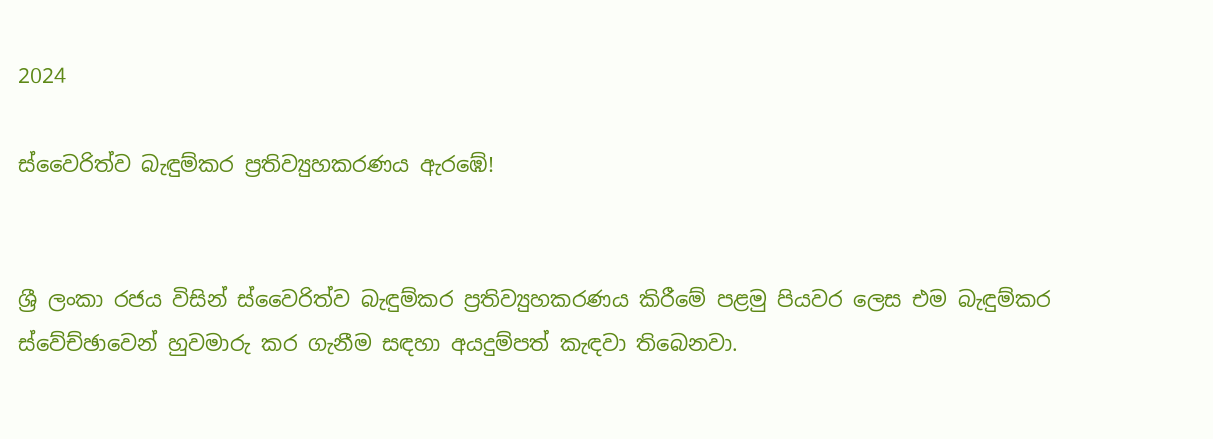2024

ස්වෛරිත්ව බැඳුම්කර ප්‍රතිව්‍යුහකරණය ඇරඹේ!


ශ්‍රී ලංකා රජය විසින් ස්වෛරිත්ව බැඳුම්කර ප්‍රතිව්‍යුහකරණය කිරීමේ පළමු පියවර ලෙස එම බැඳුම්කර ස්වේච්ඡාවෙන් හුවමාරු කර ගැනීම සඳහා අයදුම්පත් කැඳවා තිබෙනවා.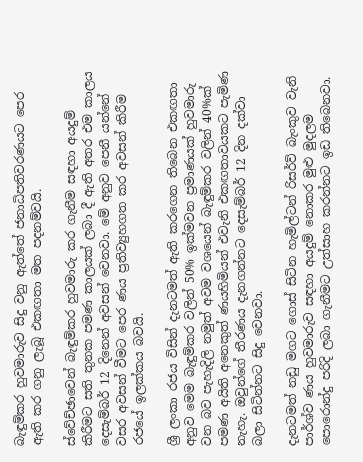බැඳුම්කර හුවමාරුව සිදු වනු ඇත්තේ ජනාධිපතිවරණයට පෙර ඇති කර ගනු ලැබූ එකඟතා මත පදනම්වයි.

ස්වේච්ඡාවෙන් බැඳුම්කර හුවමාරු කර ගැනීම සඳහා අයදුම් කිරීමට සති තුනක පමණ කාලයක් ලබා දී ඇති අතර එම කාලය දෙසැම්බර් 12 දිනෙන් අවසන් වෙනවා. මේ අනුව පෙනී යන්නේ වසර අවසන් වීමට පෙර ණය ප්‍රතිව්‍යුහගත කර අවසන් කිරීම රජයේ ඉලක්කය බවයි.

ශ්‍රී ලංකා රජය විසින් දැනටමත් ඇති කරගෙන තිබෙන එකඟතා අනුව මෙම බැඳුම්කර වලින් 50% ඉක්මවන ප්‍රමාණයක් හුවමාරු වන බව පැහැදිලි නමුත් අවම වශයෙන් බැඳුම්කර වලින් 40%ක් පමණ අයිති අනෙකුත් ණයහිමියන් එවැනි එකඟතාවයකට පැමිණ නැහැ. ඔවුන්ගේ තීරණය දැනගන්නට දෙසැම්බර් 12 දින දක්වා බලා සිටින්නට සිදු වෙනවා.

දැනටමත් නඩු මගට ගොස් සිටින හැමිල්ටන් රිසර්ව් බැංකුව වැනි පාර්ශ්ව ණය හුවමාරුව සඳහා අයදුම් නොකර මුළු මුදලම පොරොන්දු පරිදි ලබා ගැනීමට උත්සාහ කරන්නට ඉඩ තිබෙනවා.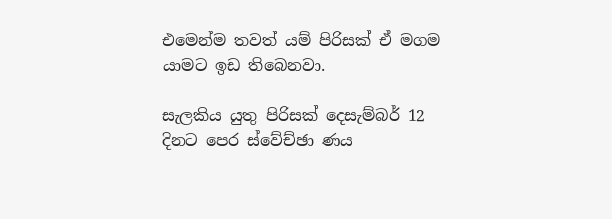එමෙන්ම තවත් යම් පිරිසක් ඒ මගම යාමට ඉඩ තිබෙනවා.

සැලකිය යුතු පිරිසක් දෙසැම්බර් 12 දිනට පෙර ස්වේච්ඡා ණය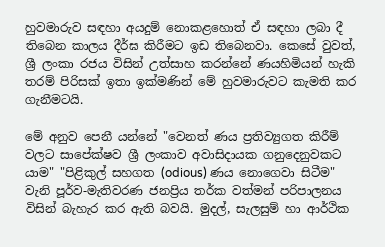හුවමාරුව සඳහා අයදුම් නොකළහොත් ඒ සඳහා ලබා දී තිබෙන කාලය දීර්ඝ කිරීමට ඉඩ තිබෙනවා. කෙසේ වුවත්, ශ්‍රී ලංකා රජය විසින් උත්සාහ කරන්නේ ණයහිමියන් හැකි තරම් පිරිසක් ඉතා ඉක්මණින් මේ හුවමාරුවට කැමති කර ගැනීමටයි.

මේ අනුව පෙනී යන්නේ "වෙනත් ණය ප්‍රතිව්‍යුගත කිරීම් වලට සාපේක්ෂව ශ්‍රී ලංකාව අවාසිදායක ගනුදෙනුවකට යාම" "පිළිකුල් සහගත (odious) ණය නොගෙවා සිටීම" වැනි පූර්ව-මැතිවරණ ජනප්‍රිය තර්ක වත්මන් පරිපාලනය විසින් බැහැර කර ඇති බවයි. මුදල්, සැලසුම් හා ආර්ථික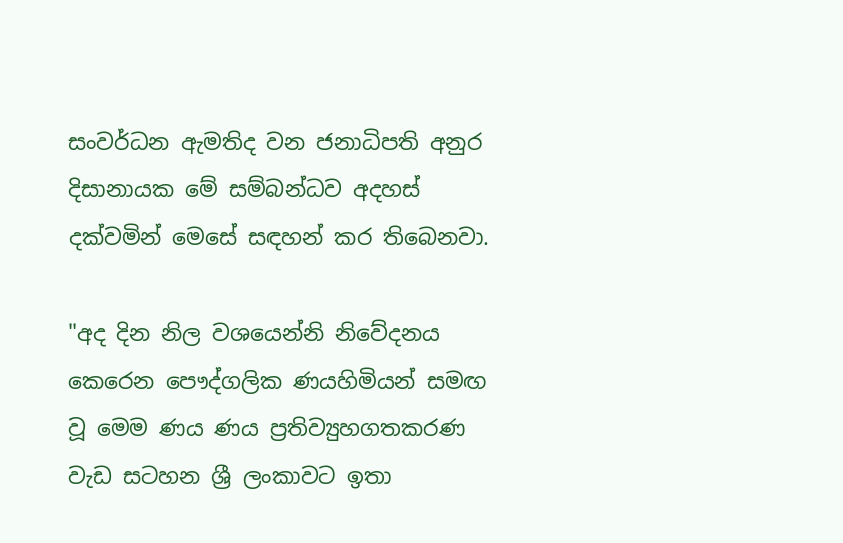සංවර්ධන ඇමතිද වන ජනාධිපති අනුර දිසානායක මේ සම්බන්ධව අදහස් දක්වමින් මෙසේ සඳහන් කර තිබෙනවා.

"අද දින නිල වශයෙන්නි නිවේදනය කෙරෙන පෞද්ගලික ණයහිමියන් සමඟ වූ මෙම ණය ණය ප්‍රතිව්‍යුහගතකරණ වැඩ සටහන ශ්‍රී ලංකාවට ඉතා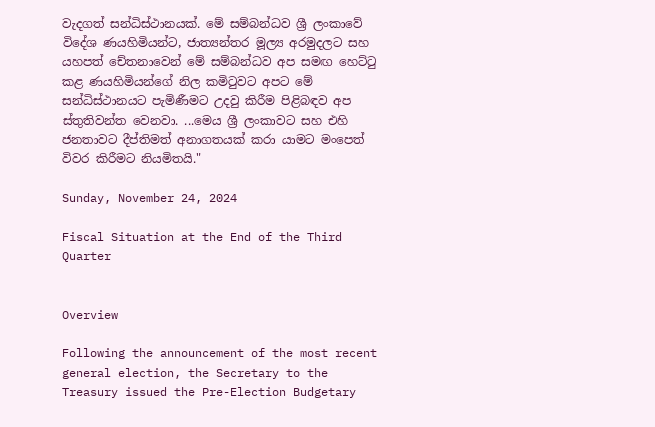වැදගත් සන්ධිස්ථානයක්. මේ සම්බන්ධව ශ්‍රී ලංකාවේ විදේශ ණයහිමියන්ට, ජාත්‍යන්තර මූල්‍ය අරමුදලට සහ යහපත් චේතනාවෙන් මේ සම්බන්ධව අප සමඟ හෙට්ටු කළ ණයහිමියන්ගේ නිල කමිටුවට අපට මේ සන්ධිස්ථානයට පැමිණීමට උදවු කිරීම පිළිබඳව අප ස්තුතිවන්ත වෙනවා. ...මෙය ශ්‍රී ලංකාවට සහ එහි ජනතාවට දීප්තිමත් අනාගතයක් කරා යාමට මංපෙත් විවර කිරීමට නියමිතයි."

Sunday, November 24, 2024

Fiscal Situation at the End of the Third Quarter


Overview

Following the announcement of the most recent general election, the Secretary to the Treasury issued the Pre-Election Budgetary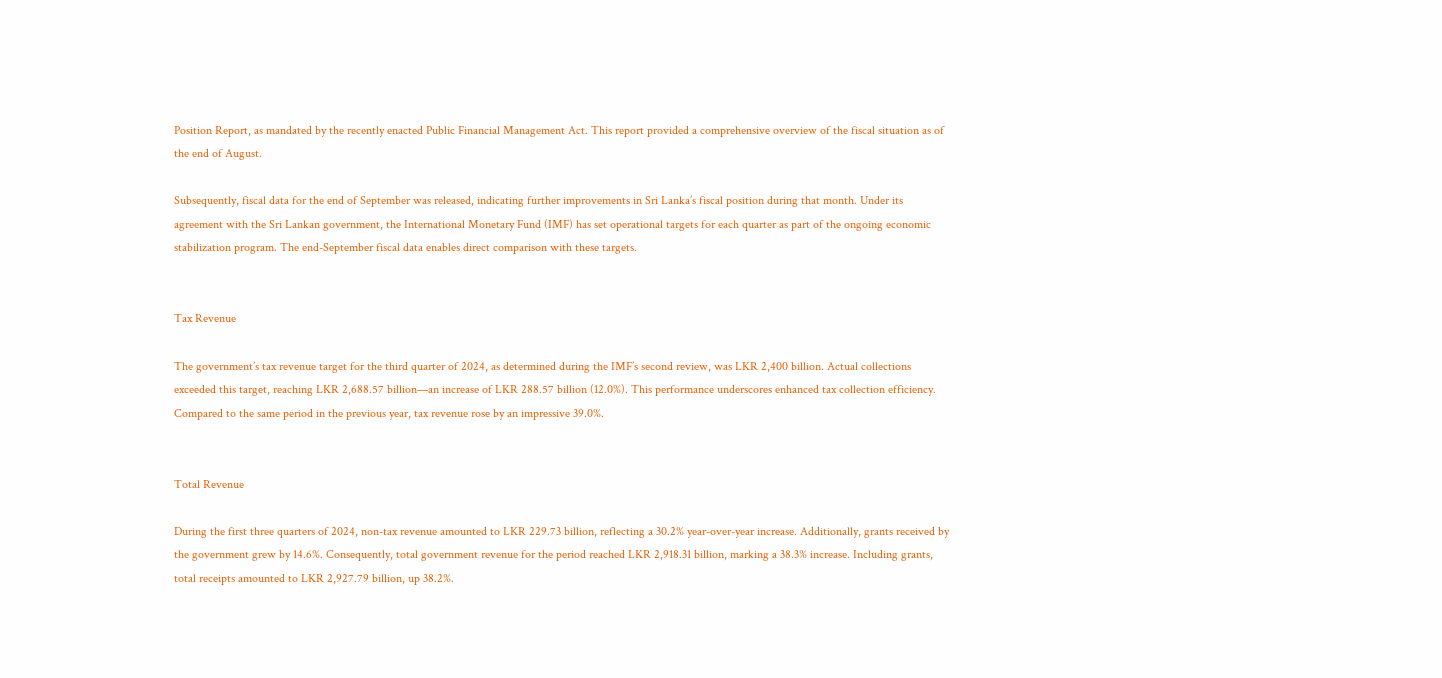Position Report, as mandated by the recently enacted Public Financial Management Act. This report provided a comprehensive overview of the fiscal situation as of the end of August.

Subsequently, fiscal data for the end of September was released, indicating further improvements in Sri Lanka’s fiscal position during that month. Under its agreement with the Sri Lankan government, the International Monetary Fund (IMF) has set operational targets for each quarter as part of the ongoing economic stabilization program. The end-September fiscal data enables direct comparison with these targets.


Tax Revenue

The government’s tax revenue target for the third quarter of 2024, as determined during the IMF’s second review, was LKR 2,400 billion. Actual collections exceeded this target, reaching LKR 2,688.57 billion—an increase of LKR 288.57 billion (12.0%). This performance underscores enhanced tax collection efficiency. Compared to the same period in the previous year, tax revenue rose by an impressive 39.0%.


Total Revenue

During the first three quarters of 2024, non-tax revenue amounted to LKR 229.73 billion, reflecting a 30.2% year-over-year increase. Additionally, grants received by the government grew by 14.6%. Consequently, total government revenue for the period reached LKR 2,918.31 billion, marking a 38.3% increase. Including grants, total receipts amounted to LKR 2,927.79 billion, up 38.2%.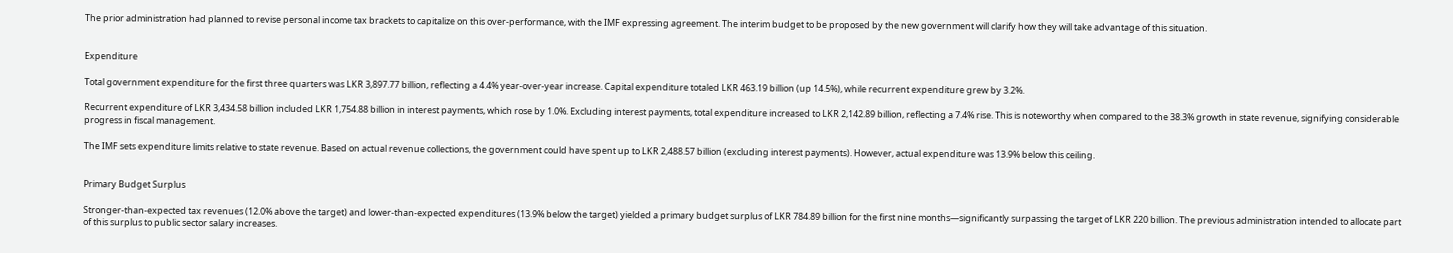The prior administration had planned to revise personal income tax brackets to capitalize on this over-performance, with the IMF expressing agreement. The interim budget to be proposed by the new government will clarify how they will take advantage of this situation.


Expenditure

Total government expenditure for the first three quarters was LKR 3,897.77 billion, reflecting a 4.4% year-over-year increase. Capital expenditure totaled LKR 463.19 billion (up 14.5%), while recurrent expenditure grew by 3.2%.

Recurrent expenditure of LKR 3,434.58 billion included LKR 1,754.88 billion in interest payments, which rose by 1.0%. Excluding interest payments, total expenditure increased to LKR 2,142.89 billion, reflecting a 7.4% rise. This is noteworthy when compared to the 38.3% growth in state revenue, signifying considerable progress in fiscal management.

The IMF sets expenditure limits relative to state revenue. Based on actual revenue collections, the government could have spent up to LKR 2,488.57 billion (excluding interest payments). However, actual expenditure was 13.9% below this ceiling.


Primary Budget Surplus

Stronger-than-expected tax revenues (12.0% above the target) and lower-than-expected expenditures (13.9% below the target) yielded a primary budget surplus of LKR 784.89 billion for the first nine months—significantly surpassing the target of LKR 220 billion. The previous administration intended to allocate part of this surplus to public sector salary increases.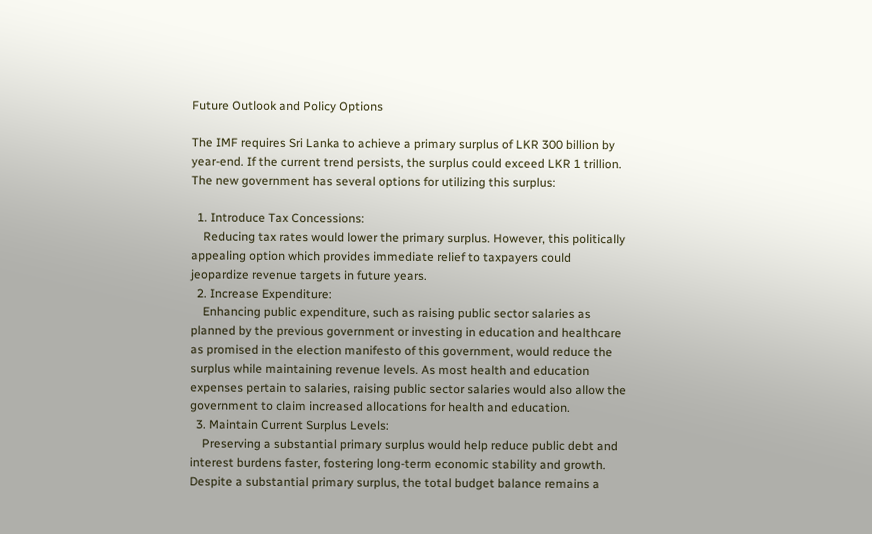Future Outlook and Policy Options

The IMF requires Sri Lanka to achieve a primary surplus of LKR 300 billion by year-end. If the current trend persists, the surplus could exceed LKR 1 trillion. The new government has several options for utilizing this surplus:

  1. Introduce Tax Concessions:
    Reducing tax rates would lower the primary surplus. However, this politically appealing option which provides immediate relief to taxpayers could jeopardize revenue targets in future years.
  2. Increase Expenditure:
    Enhancing public expenditure, such as raising public sector salaries as planned by the previous government or investing in education and healthcare as promised in the election manifesto of this government, would reduce the surplus while maintaining revenue levels. As most health and education expenses pertain to salaries, raising public sector salaries would also allow the government to claim increased allocations for health and education.
  3. Maintain Current Surplus Levels:
    Preserving a substantial primary surplus would help reduce public debt and interest burdens faster, fostering long-term economic stability and growth. Despite a substantial primary surplus, the total budget balance remains a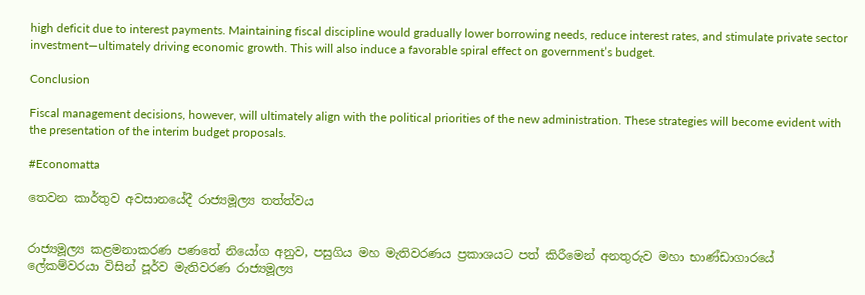high deficit due to interest payments. Maintaining fiscal discipline would gradually lower borrowing needs, reduce interest rates, and stimulate private sector investment—ultimately driving economic growth. This will also induce a favorable spiral effect on government’s budget.

Conclusion

Fiscal management decisions, however, will ultimately align with the political priorities of the new administration. These strategies will become evident with the presentation of the interim budget proposals.

#Economatta

තෙවන කාර්තුව අවසානයේදී රාජ්‍යමූල්‍ය තත්ත්වය


රාජ්‍යමූල්‍ය කළමනාකරණ පණතේ නියෝග අනුව, පසුගිය මහ මැතිවරණය ප්‍රකාශයට පත් කිරීමෙන් අනතුරුව මහා භාණ්ඩාගාරයේ ලේකම්වරයා විසින් පූර්ව මැතිවරණ රාජ්‍යමූල්‍ය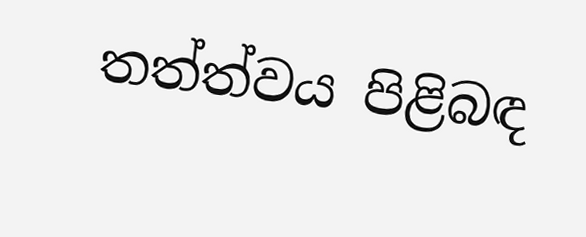තත්ත්වය පිළිබඳ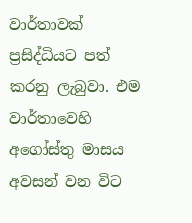වාර්තාවක් ප්‍රසිද්ධියට පත් කරනු ලැබුවා. එම වාර්තාවෙහි අගෝස්තු මාසය අවසන් වන විට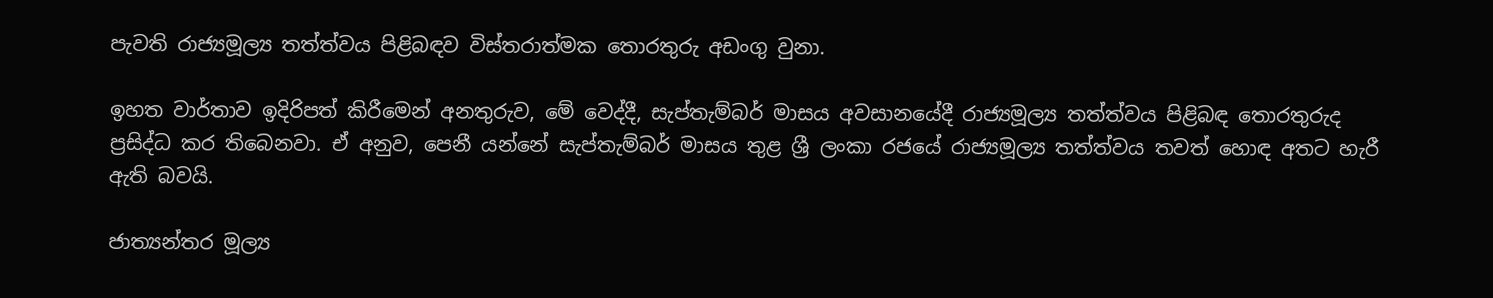පැවති රාජ්‍යමූල්‍ය තත්ත්වය පිළිබඳව විස්තරාත්මක තොරතුරු අඩංගු වුනා.

ඉහත වාර්තාව ඉදිරිපත් කිරීමෙන් අනතුරුව, මේ වෙද්දී, සැප්තැම්බර් මාසය අවසානයේදී රාජ්‍යමූල්‍ය තත්ත්වය පිළිබඳ තොරතුරුද ප්‍රසිද්ධ කර තිබෙනවා. ඒ අනුව, පෙනී යන්නේ සැප්තැම්බර් මාසය තුළ ශ්‍රී ලංකා රජයේ රාජ්‍යමූල්‍ය තත්ත්වය තවත් හොඳ අතට හැරී ඇති බවයි.

ජාත්‍යන්තර මූල්‍ය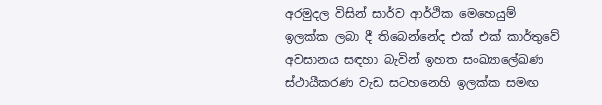අරමුදල විසින් සාර්ව ආර්ථික මෙහෙයුම් ඉලක්ක ලබා දී තිබෙන්නේද එක් එක් කාර්තුවේ අවසානය සඳහා බැවින් ඉහත සංඛ්‍යාලේඛණ ස්ථායීකරණ වැඩ සටහනෙහි ඉලක්ක සමඟ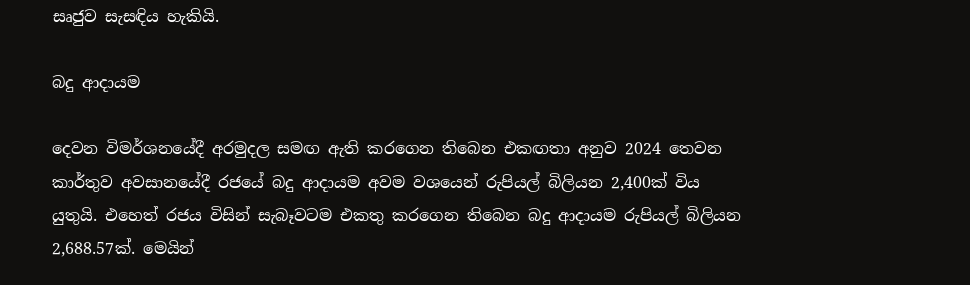සෘජුව සැසඳිය හැකියි.

බදු ආදායම

දෙවන විමර්ශනයේදී අරමුදල සමඟ ඇති කරගෙන තිබෙන එකඟතා අනුව 2024 තෙවන කාර්තුව අවසානයේදී රජයේ බදු ආදායම අවම වශයෙන් රුපියල් බිලියන 2,400ක් විය යුතුයි. එහෙත් රජය විසින් සැබෑවටම එකතු කරගෙන තිබෙන බදු ආදායම රුපියල් බිලියන 2,688.57ක්. මෙයින්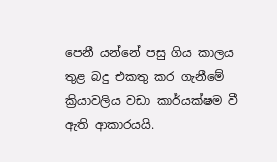පෙනී යන්නේ පසු ගිය කාලය තුළ බදු එකතු කර ගැනීමේ ක්‍රියාවලිය වඩා කාර්යක්ෂම වී ඇති ආකාරයයි.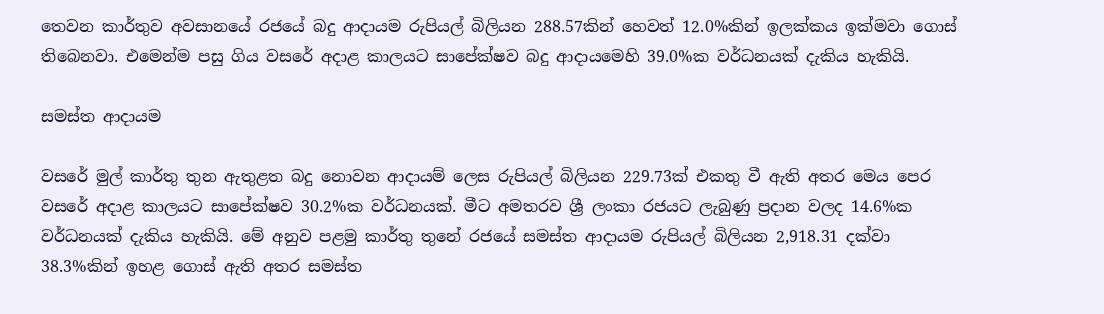තෙවන කාර්තුව අවසානයේ රජයේ බදු ආදායම රුපියල් බිලියන 288.57කින් හෙවත් 12.0%කින් ඉලක්කය ඉක්මවා ගොස් තිබෙනවා. එමෙන්ම පසු ගිය වසරේ අදාළ කාලයට සාපේක්ෂව බදු ආදායමෙහි 39.0%ක වර්ධනයක් දැකිය හැකියි.

සමස්ත ආදායම

වසරේ මුල් කාර්තු තුන ඇතුළත බදු නොවන ආදායම් ලෙස රුපියල් බිලියන 229.73ක් එකතු වී ඇති අතර මෙය පෙර වසරේ අදාළ කාලයට සාපේක්ෂව 30.2%ක වර්ධනයක්. මීට අමතරව ශ්‍රී ලංකා රජයට ලැබුණු ප්‍රදාන වලද 14.6%ක වර්ධනයක් දැකිය හැකියි. මේ අනුව පළමු කාර්තු තුනේ රජයේ සමස්ත ආදායම රුපියල් බිලියන 2,918.31 දක්වා 38.3%කින් ඉහළ ගොස් ඇති අතර සමස්ත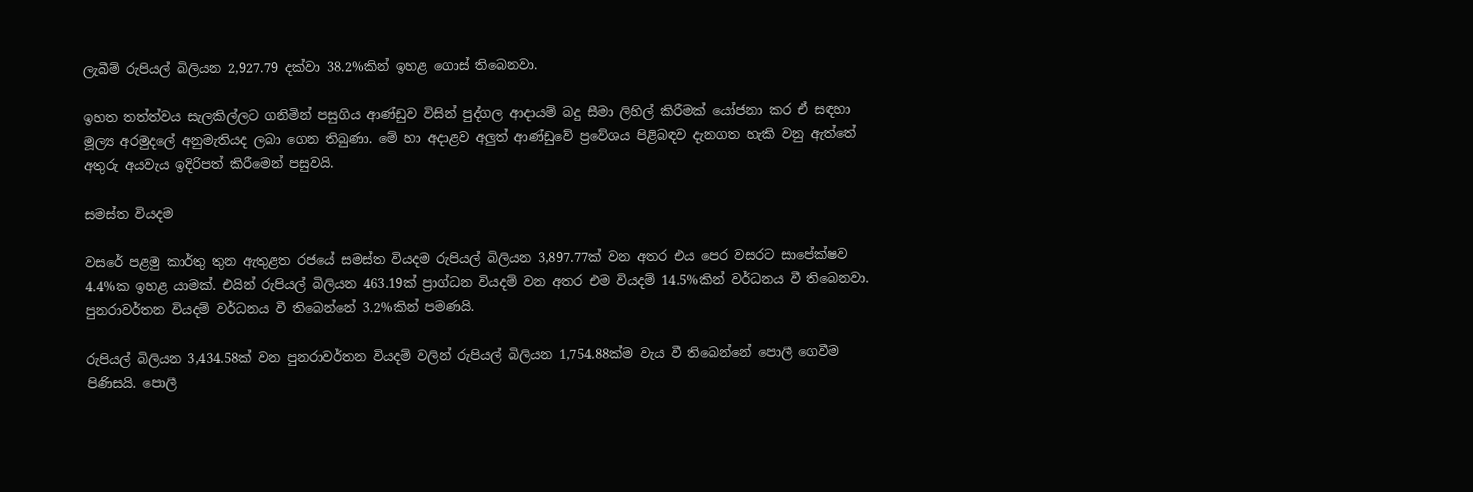ලැබීම් රුපියල් බිලියන 2,927.79 දක්වා 38.2%කින් ඉහළ ගොස් තිබෙනවා.

ඉහත තත්ත්වය සැලකිල්ලට ගනිමින් පසුගිය ආණ්ඩුව විසින් පුද්ගල ආදායම් බදු සීමා ලිහිල් කිරීමක් යෝජනා කර ඒ සඳහා මූල්‍ය අරමුදලේ අනුමැතියද ලබා ගෙන තිබුණා. මේ හා අදාළව අලුත් ආණ්ඩුවේ ප්‍රවේශය පිළිබඳව දැනගත හැකි වනු ඇත්තේ අතුරු අයවැය ඉදිරිපත් කිරීමෙන් පසුවයි.

සමස්ත වියදම

වසරේ පළමු කාර්තු තුන ඇතුළත රජයේ සමස්ත වියදම රුපියල් බිලියන 3,897.77ක් වන අතර එය පෙර වසරට සාපේක්ෂව 4.4%ක ඉහළ යාමක්. එයින් රුපියල් බිලියන 463.19ක් ප්‍රාග්ධන වියදම් වන අතර එම වියදම් 14.5%කින් වර්ධනය වී තිබෙනවා. පුනරාවර්තන වියදම් වර්ධනය වී තිබෙන්නේ 3.2%කින් පමණයි.

රුපියල් බිලියන 3,434.58ක් වන පුනරාවර්තන වියදම් වලින් රුපියල් බිලියන 1,754.88ක්ම වැය වී තිබෙන්නේ පොලී ගෙවීම පිණිසයි. පොලී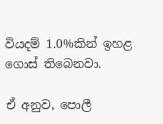වියදම් 1.0%කින් ඉහළ ගොස් තිබෙනවා.

ඒ අනුව, පොලී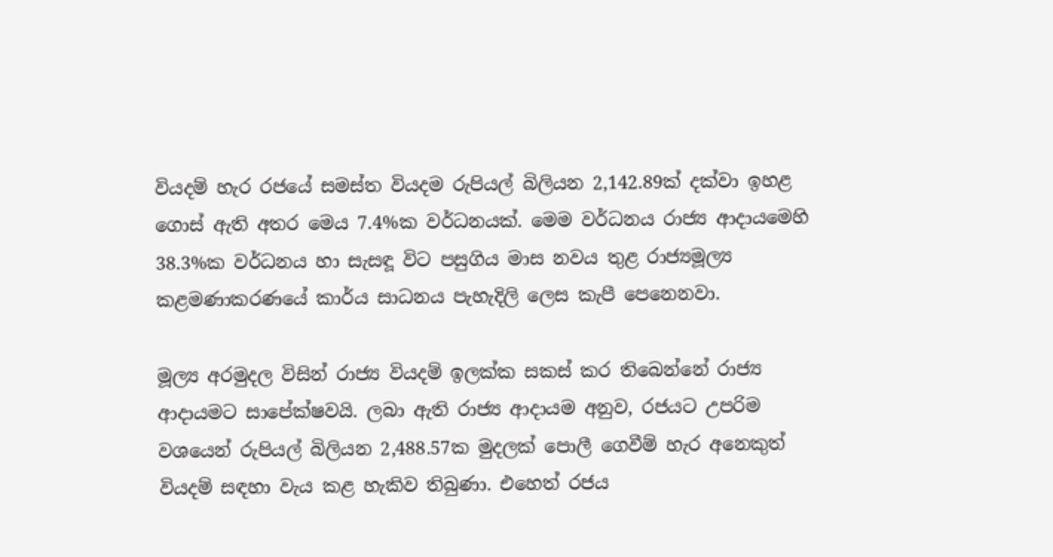වියදම් හැර රජයේ සමස්ත වියදම රුපියල් බිලියන 2,142.89ක් දක්වා ඉහළ ගොස් ඇති අතර මෙය 7.4%ක වර්ධනයක්. මෙම වර්ධනය රාජ්‍ය ආදායමෙහි 38.3%ක වර්ධනය හා සැසඳූ විට පසුගිය මාස නවය තුළ රාජ්‍යමූල්‍ය කළමණාකරණයේ කාර්ය සාධනය පැහැදිලි ලෙස කැපී පෙනෙනවා.

මූල්‍ය අරමුදල විසින් රාජ්‍ය වියදම් ඉලක්ක සකස් කර තිබෙන්නේ රාජ්‍ය ආදායමට සාපේක්ෂවයි. ලබා ඇති රාජ්‍ය ආදායම අනුව, රජයට උපරිම වශයෙන් රුපියල් බිලියන 2,488.57ක මුදලක් පොලී ගෙවීම් හැර අනෙකුත් වියදම් සඳහා වැය කළ හැකිව තිබුණා. එහෙත් රජය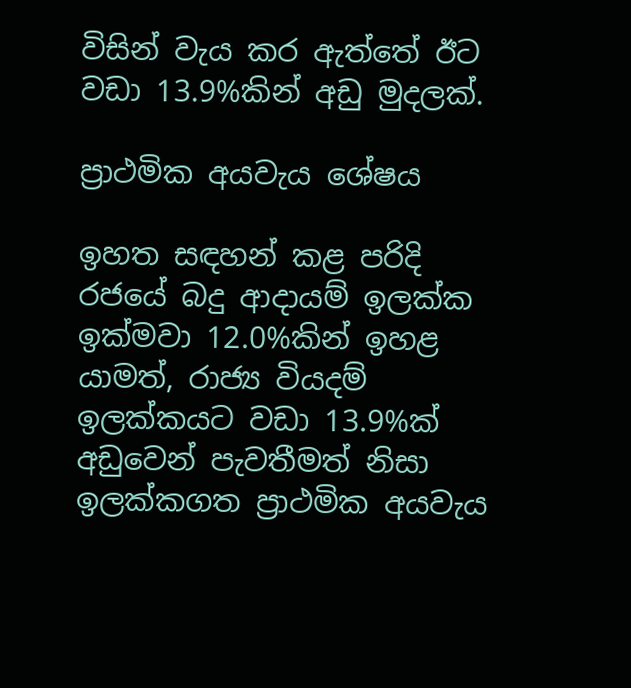විසින් වැය කර ඇත්තේ ඊට වඩා 13.9%කින් අඩු මුදලක්.

ප්‍රාථමික අයවැය ශේෂය

ඉහත සඳහන් කළ පරිදි රජයේ බදු ආදායම් ඉලක්ක ඉක්මවා 12.0%කින් ඉහළ යාමත්, රාජ්‍ය වියදම් ඉලක්කයට වඩා 13.9%ක් අඩුවෙන් පැවතීමත් නිසා ඉලක්කගත ප්‍රාථමික අයවැය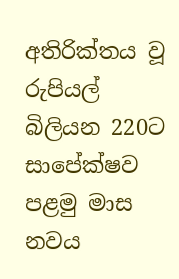අතිරික්තය වූ රුපියල් බිලියන 220ට සාපේක්ෂව පළමු මාස නවය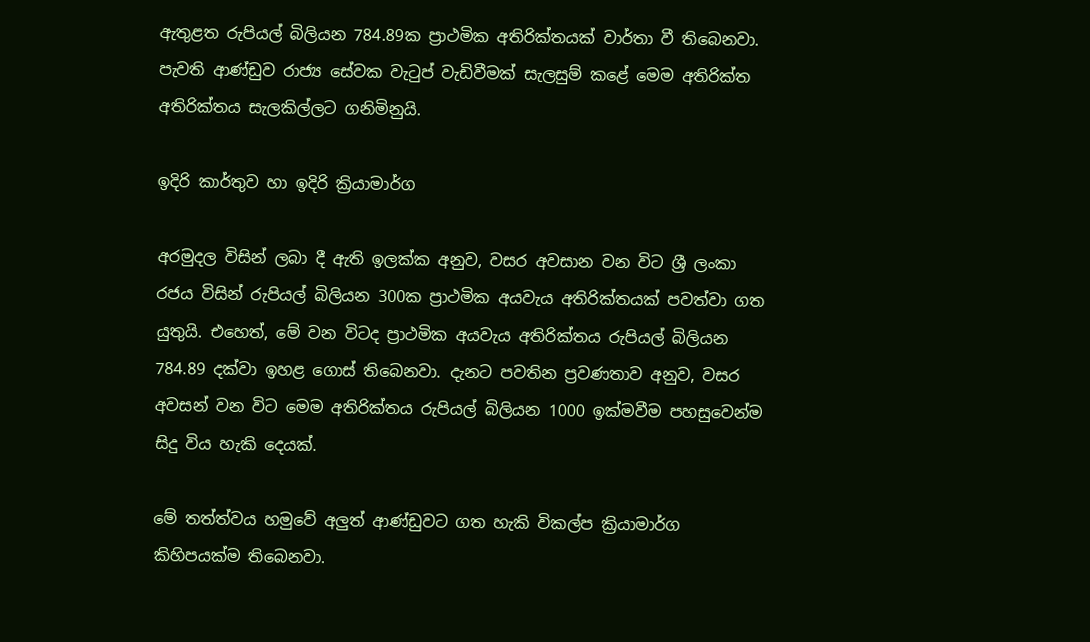ඇතුළත රුපියල් බිලියන 784.89ක ප්‍රාථමික අතිරික්තයක් වාර්තා වී තිබෙනවා. පැවති ආණ්ඩුව රාජ්‍ය සේවක වැටුප් වැඩිවීමක් සැලසුම් කළේ මෙම අතිරික්ත අතිරික්තය සැලකිල්ලට ගනිමිනුයි.

ඉදිරි කාර්තුව හා ඉදිරි ක්‍රියාමාර්ග

අරමුදල විසින් ලබා දී ඇති ඉලක්ක අනුව, වසර අවසාන වන විට ශ්‍රී ලංකා රජය විසින් රුපියල් බිලියන 300ක ප්‍රාථමික අයවැය අතිරික්තයක් පවත්වා ගත යුතුයි. එහෙත්, මේ වන විටද ප්‍රාථමික අයවැය අතිරික්තය රුපියල් බිලියන 784.89 දක්වා ඉහළ ගොස් තිබෙනවා. දැනට පවතින ප්‍රවණතාව අනුව, වසර අවසන් වන විට මෙම අතිරික්තය රුපියල් බිලියන 1000 ඉක්මවීම පහසුවෙන්ම සිදු විය හැකි දෙයක්.

මේ තත්ත්වය හමුවේ අලුත් ආණ්ඩුවට ගත හැකි විකල්ප ක්‍රියාමාර්ග කිහිපයක්ම තිබෙනවා.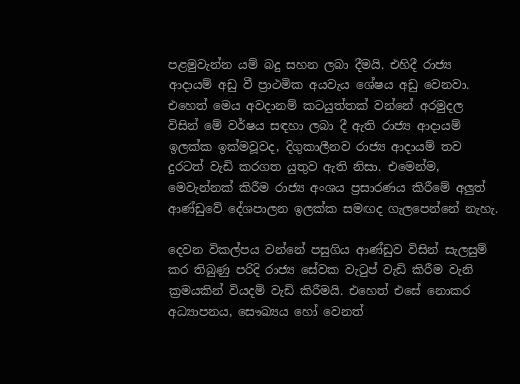පළමුවැන්න යම් බදු සහන ලබා දීමයි. එහිදී රාජ්‍ය ආදායම් අඩු වී ප්‍රාථමික අයවැය ශේෂය අඩු වෙනවා. එහෙත් මෙය අවදානම් කටයුත්තක් වන්නේ අරමුදල විසින් මේ වර්ෂය සඳහා ලබා දී ඇති රාජ්‍ය ආදායම් ඉලක්ක ඉක්මවූවද, දිගුකාලීනව රාජ්‍ය ආදායම් තව දුරටත් වැඩි කරගත යුතුව ඇති නිසා. එමෙන්ම, මෙවැන්නක් කිරීම රාජ්‍ය අංශය ප්‍රසාරණය කිරීමේ අලුත් ආණ්ඩුවේ දේශපාලන ඉලක්ක සමඟද ගැලපෙන්නේ නැහැ.

දෙවන විකල්පය වන්නේ පසුගිය ආණ්ඩුව විසින් සැලසුම් කර තිබුණු පරිදි රාජ්‍ය සේවක වැටුප් වැඩි කිරීම වැනි ක්‍රමයකින් වියදම් වැඩි කිරීමයි. එහෙත් එසේ නොකර අධ්‍යාපනය, සෞඛ්‍යය හෝ වෙනත්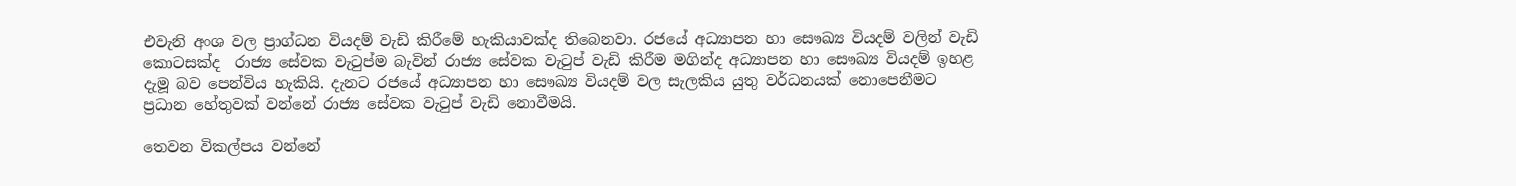එවැනි අංශ වල ප්‍රාග්ධන වියදම් වැඩි කිරීමේ හැකියාවක්ද තිබෙනවා. රජයේ අධ්‍යාපන හා සෞඛ්‍ය වියදම් වලින් වැඩි කොටසක්ද  රාජ්‍ය සේවක වැටුප්ම බැවින් රාජ්‍ය සේවක වැටුප් වැඩි කිරීම මගින්ද අධ්‍යාපන හා සෞඛ්‍ය වියදම් ඉහළ දැමූ බව පෙන්විය හැකියි. දැනට රජයේ අධ්‍යාපන හා සෞඛ්‍ය වියදම් වල සැලකිය යුතු වර්ධනයක් නොපෙනීමට ප්‍රධාන හේතුවක් වන්නේ රාජ්‍ය සේවක වැටුප් වැඩි නොවීමයි.

තෙවන විකල්පය වන්නේ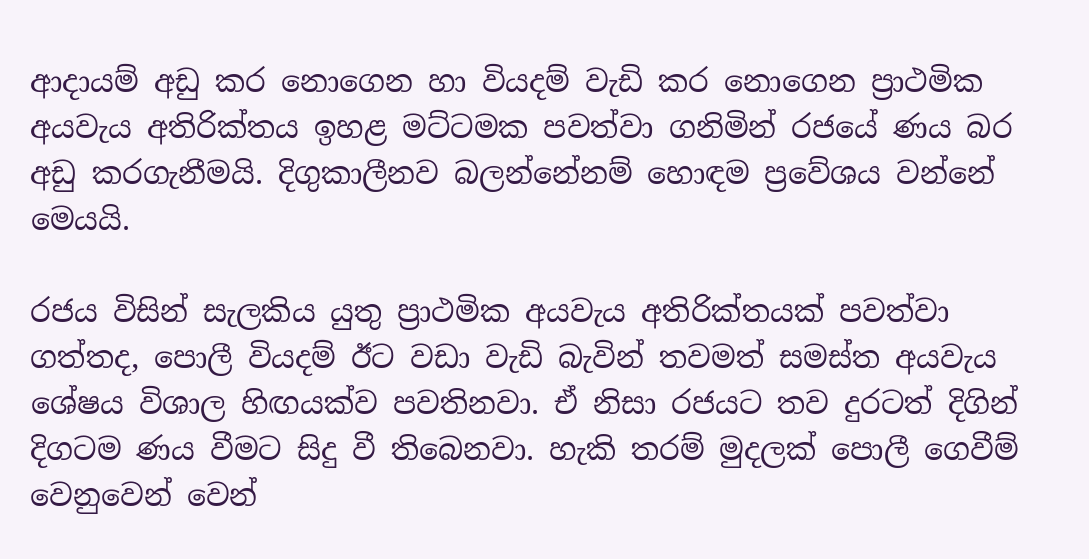ආදායම් අඩු කර නොගෙන හා වියදම් වැඩි කර නොගෙන ප්‍රාථමික අයවැය අතිරික්තය ඉහළ මට්ටමක පවත්වා ගනිමින් රජයේ ණය බර අඩු කරගැනීමයි. දිගුකාලීනව බලන්නේනම් හොඳම ප්‍රවේශය වන්නේ මෙයයි.

රජය විසින් සැලකිය යුතු ප්‍රාථමික අයවැය අතිරික්තයක් පවත්වා ගත්තද, පොලී වියදම් ඊට වඩා වැඩි බැවින් තවමත් සමස්ත අයවැය ශේෂය විශාල හිඟයක්ව පවතිනවා. ඒ නිසා රජයට තව දුරටත් දිගින් දිගටම ණය වීමට සිදු වී තිබෙනවා. හැකි තරම් මුදලක් පොලී ගෙවීම් වෙනුවෙන් වෙන්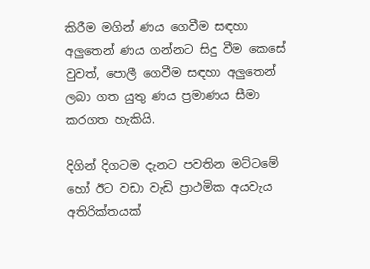කිරීම මගින් ණය ගෙවීම සඳහා අලුතෙන් ණය ගන්නට සිදු වීම කෙසේ වුවත්, පොලී ගෙවීම සඳහා අලුතෙන් ලබා ගත යුතු ණය ප්‍රමාණය සීමා කරගත හැකියි.

දිගින් දිගටම දැනට පවතින මට්ටමේ හෝ ඊට වඩා වැඩි ප්‍රාථමික අයවැය අතිරික්තයක්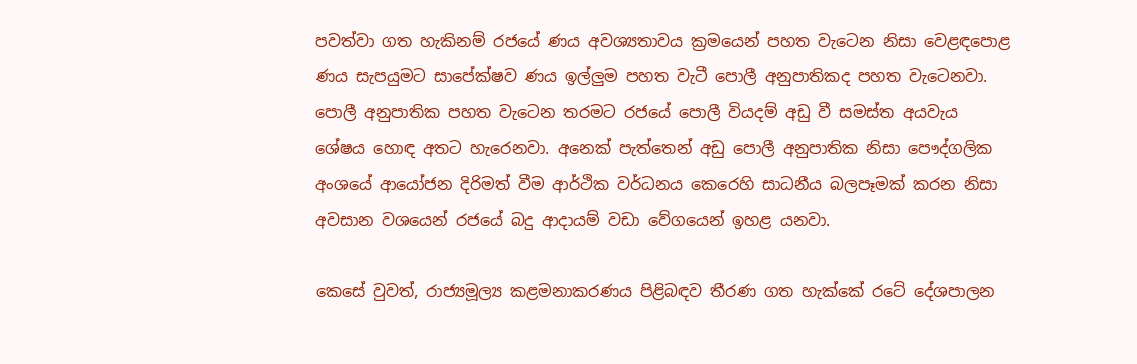පවත්වා ගත හැකිනම් රජයේ ණය අවශ්‍යතාවය ක්‍රමයෙන් පහත වැටෙන නිසා වෙළඳපොළ ණය සැපයුමට සාපේක්ෂව ණය ඉල්ලුම පහත වැටී පොලී අනුපාතිකද පහත වැටෙනවා. පොලී අනුපාතික පහත වැටෙන තරමට රජයේ පොලී වියදම් අඩු වී සමස්ත අයවැය ශේෂය හොඳ අතට හැරෙනවා. අනෙක් පැත්තෙන් අඩු පොලී අනුපාතික නිසා පෞද්ගලික අංශයේ ආයෝජන දිරිමත් වීම ආර්ථික වර්ධනය කෙරෙහි සාධනීය බලපෑමක් කරන නිසා අවසාන වශයෙන් රජයේ බදු ආදායම් වඩා වේගයෙන් ඉහළ යනවා.

කෙසේ වුවත්, රාජ්‍යමූල්‍ය කළමනාකරණය පිළිබඳව තීරණ ගත හැක්කේ රටේ දේශපාලන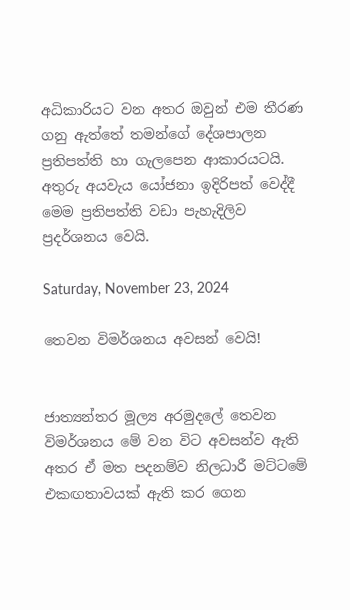අධිකාරියට වන අතර ඔවුන් එම තීරණ ගනු ඇත්තේ තමන්ගේ දේශපාලන ප්‍රතිපත්ති හා ගැලපෙන ආකාරයටයි. අතුරු අයවැය යෝජනා ඉදිරිපත් වෙද්දී මෙම ප්‍රතිපත්ති වඩා පැහැදිලිව ප්‍රදර්ශනය වෙයි.

Saturday, November 23, 2024

තෙවන විමර්ශනය අවසන් වෙයි!


ජාත්‍යන්තර මූල්‍ය අරමුදලේ තෙවන විමර්ශනය මේ වන විට අවසන්ව ඇති අතර ඒ මත පදනම්ව නිලධාරී මට්ටමේ එකඟතාවයක් ඇති කර ගෙන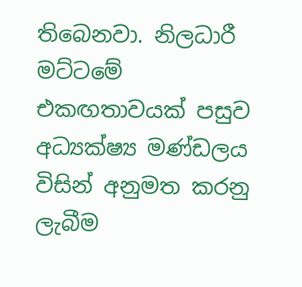තිබෙනවා. නිලධාරී මට්ටමේ එකඟතාවයක් පසුව අධ්‍යක්ෂ්‍ය මණ්ඩලය විසින් අනුමත කරනු ලැබීම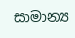සාමාන්‍ය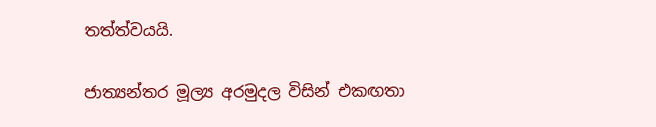තත්ත්වයයි.

ජාත්‍යන්තර මූල්‍ය අරමුදල විසින් එකඟතා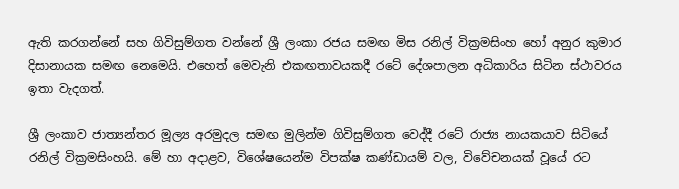ඇති කරගන්නේ සහ ගිවිසුම්ගත වන්නේ ශ්‍රී ලංකා රජය සමඟ මිස රනිල් වික්‍රමසිංහ හෝ අනුර කුමාර දිසානායක සමඟ නෙමෙයි. එහෙත් මෙවැනි එකඟතාවයකදී රටේ දේශපාලන අධිකාරිය සිටින ස්ථාවරය ඉතා වැදගත්.

ශ්‍රී ලංකාව ජාත්‍යන්තර මූල්‍ය අරමුදල සමඟ මුලින්ම ගිවිසුම්ගත වෙද්දී රටේ රාජ්‍ය නායකයාව සිටියේ රනිල් වික්‍රමසිංහයි. මේ හා අදාළව, විශේෂයෙන්ම විපක්ෂ කණ්ඩායම් වල, විවේචනයක් වූයේ රට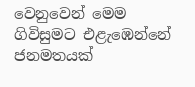වෙනුවෙන් මෙම ගිවිසුමට එළැඹෙන්නේ ජනමතයක්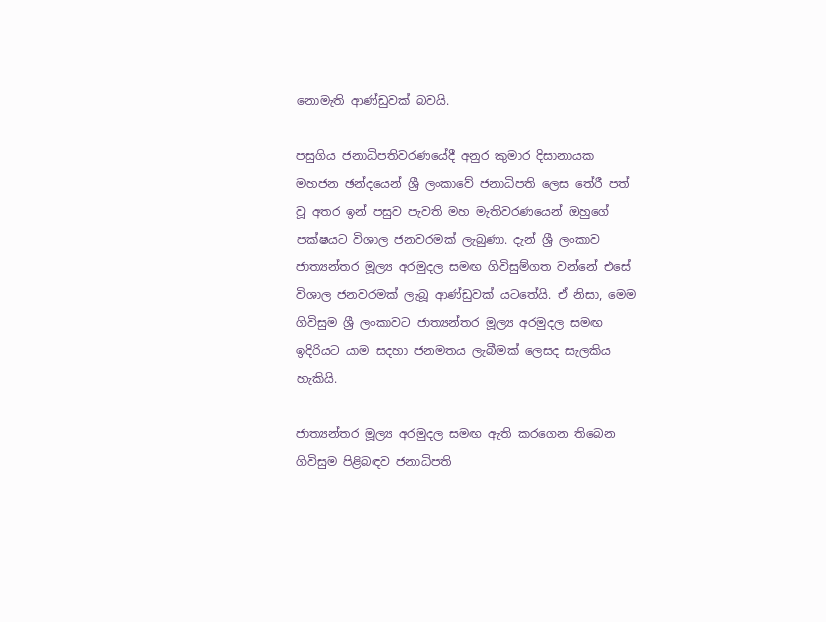නොමැති ආණ්ඩුවක් බවයි.

පසුගිය ජනාධිපතිවරණයේදී අනුර කුමාර දිසානායක මහජන ඡන්දයෙන් ශ්‍රී ලංකාවේ ජනාධිපති ලෙස තේරී පත් වූ අතර ඉන් පසුව පැවති මහ මැතිවරණයෙන් ඔහුගේ පක්ෂයට විශාල ජනවරමක් ලැබුණා. දැන් ශ්‍රී ලංකාව ජාත්‍යන්තර මූල්‍ය අරමුදල සමඟ ගිවිසුම්ගත වන්නේ එසේ විශාල ජනවරමක් ලැබූ ආණ්ඩුවක් යටතේයි. ඒ නිසා, මෙම ගිවිසුම ශ්‍රී ලංකාවට ජාත්‍යන්තර මූල්‍ය අරමුදල සමඟ ඉදිරියට යාම සදහා ජනමතය ලැබීමක් ලෙසද සැලකිය හැකියි.

ජාත්‍යන්තර මූල්‍ය අරමුදල සමඟ ඇති කරගෙන තිබෙන ගිවිසුම පිළිබඳව ජනාධිපති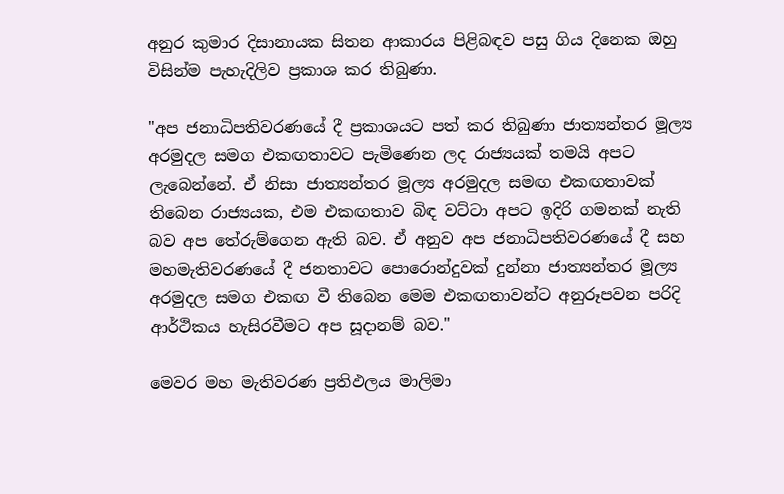අනුර කුමාර දිසානායක සිතන ආකාරය පිළිබඳව පසු ගිය දිනෙක ඔහු විසින්ම පැහැදිලිව ප්‍රකාශ කර තිබුණා.

"අප ජනාධිපතිවරණයේ දී ප්‍රකාශයට පත් කර තිබුණා ජාත්‍යන්තර මූල්‍ය අරමුදල සමග එකඟතාවට පැමිණෙන ලද රාජ්‍යයක් තමයි අපට ලැබෙන්නේ. ඒ නිසා ජාත්‍යන්තර මූල්‍ය අරමුදල සමඟ එකඟතාවක් තිබෙන රාජ්‍යයක, එම එකඟතාව බිඳ වට්ටා අපට ඉදිරි ගමනක් නැති බව අප තේරුම්ගෙන ඇති බව. ඒ අනුව අප ජනාධිපතිවරණයේ දී සහ මහමැතිවරණයේ දී ජනතාවට පොරොන්දුවක් දුන්නා ජාත්‍යන්තර මූල්‍ය අරමුදල සමග එකඟ වී තිබෙන මෙම එකඟතාවන්ට අනුරූපවන පරිදි ආර්ථිකය හැසිරවීමට අප සූදානම් බව."

මෙවර මහ මැතිවරණ ප්‍රතිඵලය මාලිමා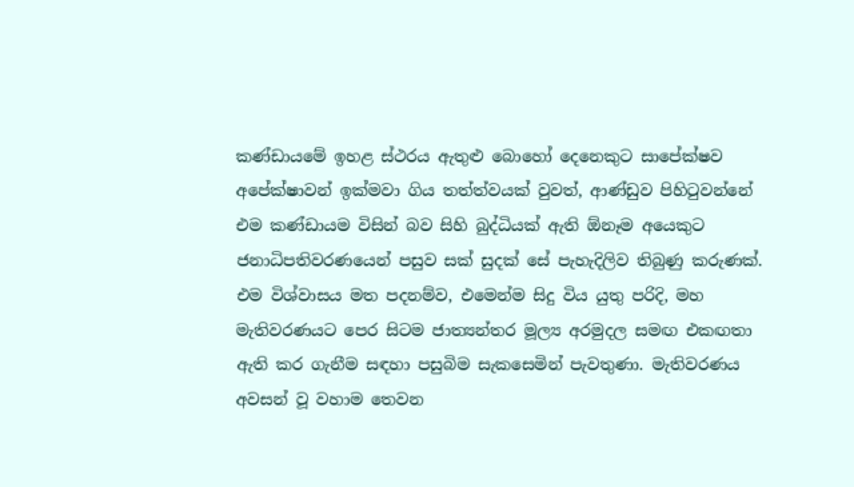කණ්ඩායමේ ඉහළ ස්ථරය ඇතුළු බොහෝ දෙනෙකුට සාපේක්ෂව අපේක්ෂාවන් ඉක්මවා ගිය තත්ත්වයක් වුවත්, ආණ්ඩුව පිහිටුවන්නේ එම කණ්ඩායම විසින් බව සිහි බුද්ධියක් ඇති ඕනෑම අයෙකුට ජනාධිපතිවරණයෙන් පසුව සක් සුදක් සේ පැහැදිලිව තිබුණු කරුණක්. එම විශ්වාසය මත පදනම්ව, එමෙන්ම සිදු විය යුතු පරිදි, මහ මැතිවරණයට පෙර සිටම ජාත්‍යන්තර මූල්‍ය අරමුදල සමඟ එකඟතා ඇති කර ගැනීම සඳහා පසුබිම සැකසෙමින් පැවතුණා. මැතිවරණය අවසන් වූ වහාම තෙවන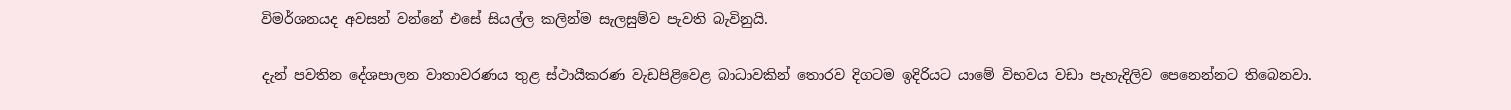විමර්ශනයද අවසන් වන්නේ එසේ සියල්ල කලින්ම සැලසුම්ව පැවති බැවිනුයි.

දැන් පවතින දේශපාලන වාතාවරණය තුළ ස්ථායීකරණ වැඩපිළිවෙළ බාධාවකින් තොරව දිගටම ඉදිරියට යාමේ විභවය වඩා පැහැදිලිව පෙනෙන්නට තිබෙනවා.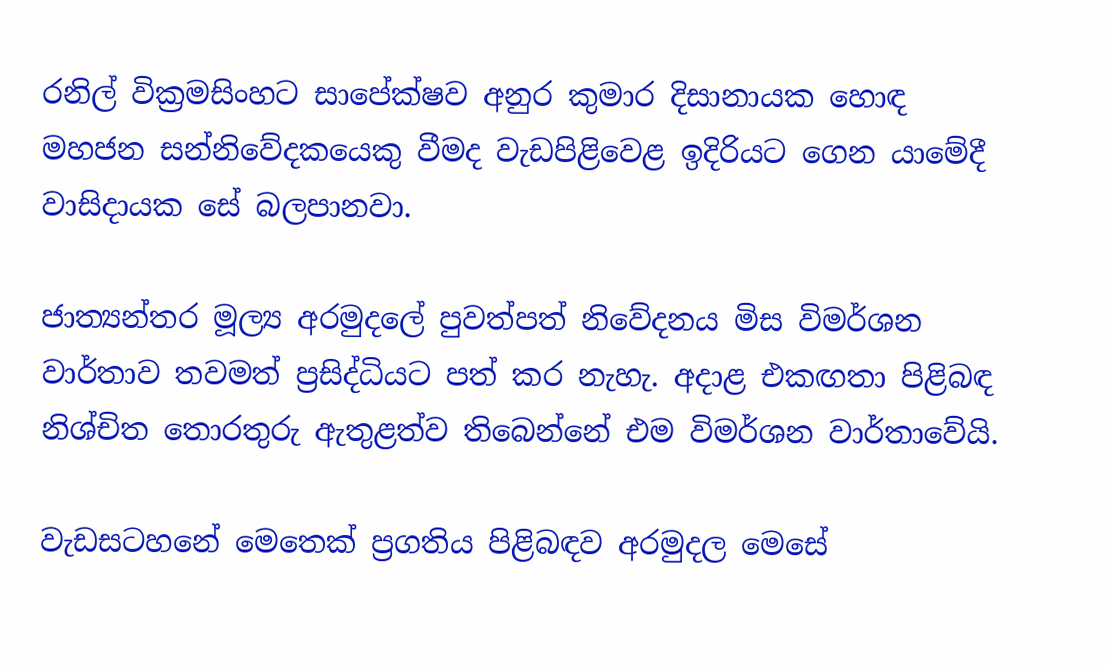රනිල් වික්‍රමසිංහට සාපේක්ෂව අනුර කුමාර දිසානායක හොඳ මහජන සන්නිවේදකයෙකු වීමද වැඩපිළිවෙළ ඉදිරියට ගෙන යාමේදී වාසිදායක සේ බලපානවා.

ජාත්‍යන්තර මූල්‍ය අරමුදලේ පුවත්පත් නිවේදනය මිස විමර්ශන වාර්තාව තවමත් ප්‍රසිද්ධියට පත් කර නැහැ. අදාළ එකඟතා පිළිබඳ නිශ්චිත තොරතුරු ඇතුළත්ව තිබෙන්නේ එම විමර්ශන වාර්තාවේයි.

වැඩසටහනේ මෙතෙක් ප්‍රගතිය පිළිබඳව අරමුදල මෙසේ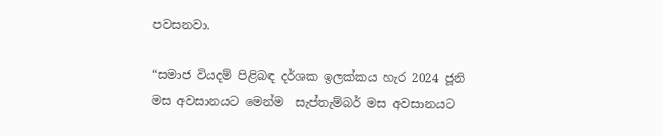පවසනවා.

“සමාජ වියදම් පිළිබඳ දර්ශක ඉලක්කය හැර 2024 ජූනි මස අවසානයට මෙන්ම  සැප්තැම්බර් මස අවසානයට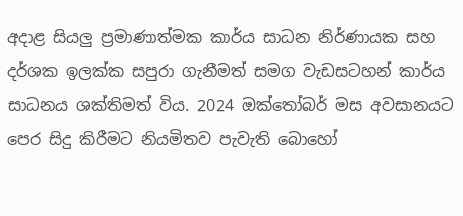අදාළ සියලු ප්‍රමාණාත්මක කාර්ය සාධන නිර්ණායක සහ දර්ශක ඉලක්ක සපුරා ගැනීමත් සමග වැඩසටහන් කාර්ය සාධනය ශක්තිමත් විය. 2024 ඔක්තෝබර් මස අවසානයට පෙර සිදු කිරීමට නියමිතව පැවැති බොහෝ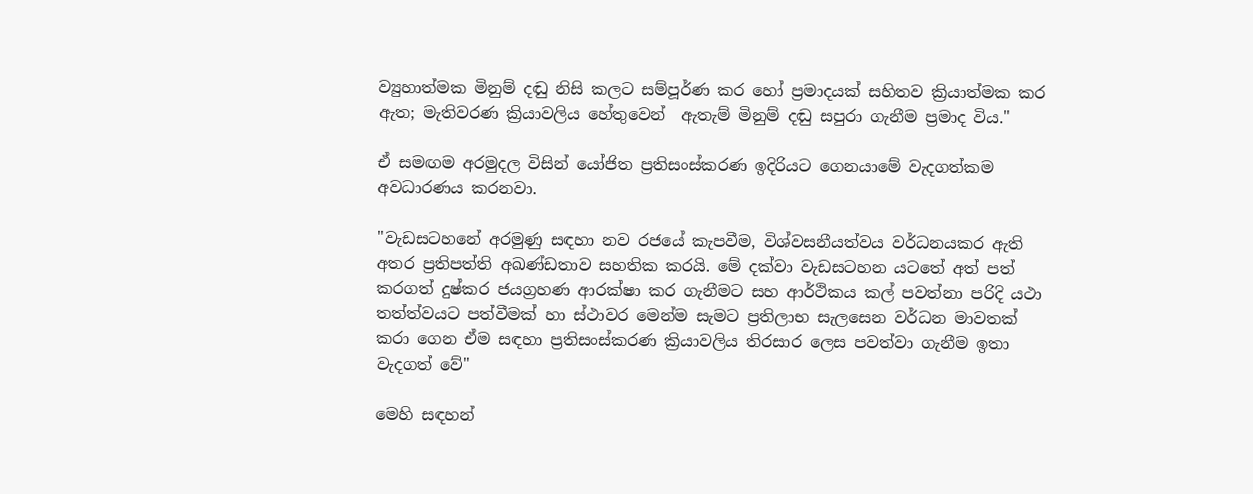ව්‍යුහාත්මක මිනුම් දඬු නිසි කලට සම්පූර්ණ කර හෝ ප්‍රමාදයක් සහිතව ක්‍රියාත්මක කර ඇත; මැතිවරණ ක්‍රියාවලිය හේතුවෙන්  ඇතැම් මිනුම් දඬු සපුරා ගැනීම ප්‍රමාද විය."

ඒ සමඟම අරමුදල විසින් යෝජිත ප්‍රතිසංස්කරණ ඉදිරියට ගෙනයාමේ වැදගත්කම අවධාරණය කරනවා.

"වැඩසටහනේ අරමුණු සඳහා නව රජයේ කැපවීම, විශ්වසනීයත්වය වර්ධනයකර ඇති අතර ප්‍රතිපත්ති අඛණ්ඩතාව සහතික කරයි. මේ දක්වා වැඩසටහන යටතේ අත් පත් කරගත් දුෂ්කර ජයග්‍රහණ ආරක්ෂා කර ගැනීමට සහ ආර්ථිකය කල් පවත්නා පරිදි යථා තත්ත්වයට පත්වීමක් හා ස්ථාවර මෙන්ම සැමට ප්‍රතිලාභ සැලසෙන වර්ධන මාවතක් කරා ගෙන ඒම සඳහා ප්‍රතිසංස්කරණ ක්‍රියාවලිය තිරසාර ලෙස පවත්වා ගැනීම ඉතා වැදගත් වේ"

මෙහි සඳහන්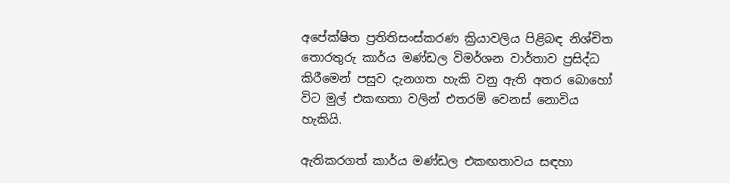අපේක්ෂිත ප්‍රතිතිසංස්කරණ ක්‍රියාවලිය පිළිබඳ නිශ්චිත තොරතුරු කාර්ය මණ්ඩල විමර්ශන වාර්තාව ප්‍රසිද්ධ කිරීමෙන් පසුව දැනගත හැකි වනු ඇති අතර බොහෝ විට මුල් එකඟතා වලින් එතරම් වෙනස් නොවිය හැකියි.

ඇතිකරගත් කාර්ය මණ්ඩල එකඟතාවය සඳහා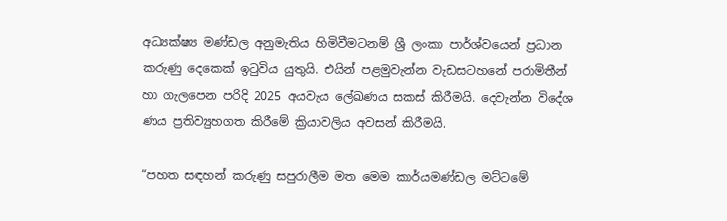අධ්‍යක්ෂ්‍ය මණ්ඩල අනුමැතිය හිමිවීමටනම් ශ්‍රී ලංකා පාර්ශ්වයෙන් ප්‍රධාන කරුණු දෙකෙක් ඉටුවිය යුතුයි. එයින් පළමුවැන්න වැඩසටහනේ පරාමිතීන් හා ගැලපෙන පරිදි 2025 අයවැය ලේඛණය සකස් කිරීමයි. දෙවැන්න විදේශ ණය ප්‍රතිව්‍යුහගත කිරීමේ ක්‍රියාවලිය අවසන් කිරීමයි.

“පහත සඳහන් කරුණු සපුරාලීම මත මෙම කාර්යමණ්ඩල මට්ටමේ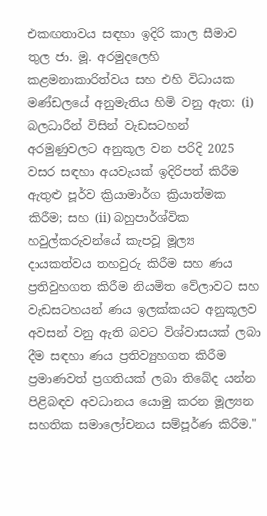එකඟතාවය සඳහා ඉදිරි කාල සීමාව තුල ජා. මූ. අරමුදලෙහි කළමනාකාරිත්වය සහ එහි විධායක මණ්ඩලයේ අනුමැතිය හිමි වනු ඇත: (i) බලධාරීන් විසින් වැඩසටහන් අරමුණුවලට අනුකූල වන පරිදි 2025 වසර සඳහා අයවැයක් ඉදිරිපත් කිරීම ඇතුළු පූර්ව ක්‍රියාමාර්ග ක්‍රියාත්මක කිරීම; සහ (ii) බහුපාර්ශ්වික හවුල්කරුවන්යේ කැපවූ මූල්‍ය දායකත්වය තහවුරු කිරීම සහ ණය ප්‍රතිවුහගත කිරීම නියමිත වේලාවට සහ වැඩසටහයන් ණය ඉලක්කයට අනුකූලව අවසන් වනු ඇති බවට විශ්වාසයක් ලබා දීම සඳහා ණය ප්‍රතිව්‍යුහගත කිරීම ප්‍රමාණවත් ප්‍රගතියක් ලබා තිබේද යන්න පිළිබඳව අවධානය යොමු කරන මූල්‍යන සහතික සමාලෝචනය සම්පූර්ණ කිරීම."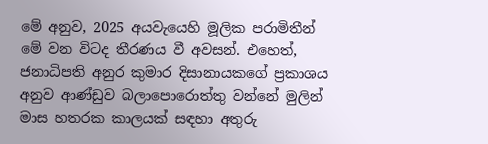මේ අනුව, 2025 අයවැයෙහි මූලික පරාමිතීන් මේ වන විටද තීරණය වී අවසන්. එහෙත්, ජනාධිපති අනුර කුමාර දිසානායකගේ ප්‍රකාශය අනුව ආණ්ඩුව බලාපොරොත්තු වන්නේ මුලින් මාස හතරක කාලයක් සඳහා අතුරු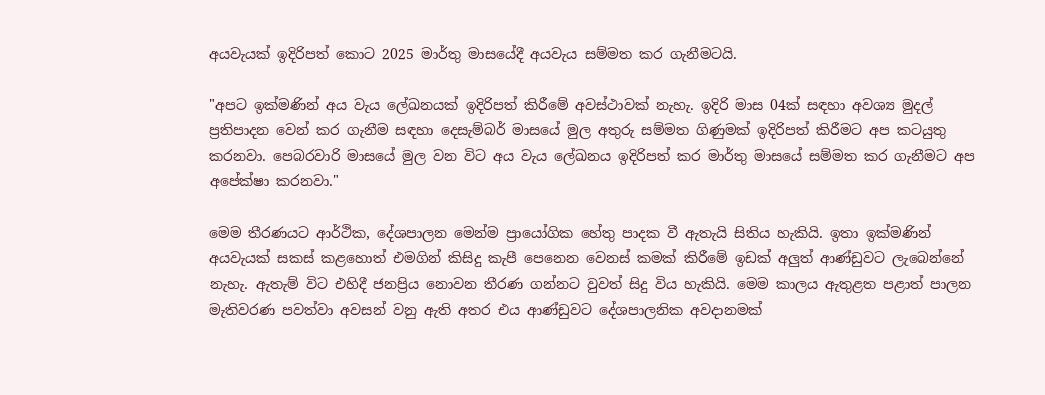අයවැයක් ඉදිරිපත් කොට 2025 මාර්තු මාසයේදී අයවැය සම්මත කර ගැනීමටයි.

"අපට ඉක්මණින් අය වැය ලේඛනයක් ඉදිරිපත් කිරීමේ අවස්ථාවක් නැහැ. ඉදිරි මාස 04ක් සඳහා අවශ්‍ය මුදල් ප්‍රතිපාදන වෙන් කර ගැනීම සඳහා දෙසැම්බර් මාසයේ මුල අතුරු සම්මත ගිණුමක් ඉදිරිපත් කිරීමට අප කටයුතු කරනවා. පෙබරවාරි මාසයේ මුල වන විට අය වැය ලේඛනය ඉදිරිපත් කර මාර්තු මාසයේ සම්මත කර ගැනීමට අප අපේක්ෂා කරනවා."

මෙම තීරණයට ආර්ථික, දේශපාලන මෙන්ම ප්‍රායෝගික හේතු පාදක වී ඇතැයි සිතිය හැකියි. ඉතා ඉක්මණින් අයවැයක් සකස් කළහොත් එමගින් කිසිදු කැපී පෙනෙන වෙනස් කමක් කිරීමේ ඉඩක් අලුත් ආණ්ඩුවට ලැබෙන්නේ නැහැ. ඇතැම් විට එහිදී ජනප්‍රිය නොවන තීරණ ගන්නට වුවත් සිදු විය හැකියි. මෙම කාලය ඇතුළත පළාත් පාලන මැතිවරණ පවත්වා අවසන් වනු ඇති අතර එය ආණ්ඩුවට දේශපාලනික අවදානමක්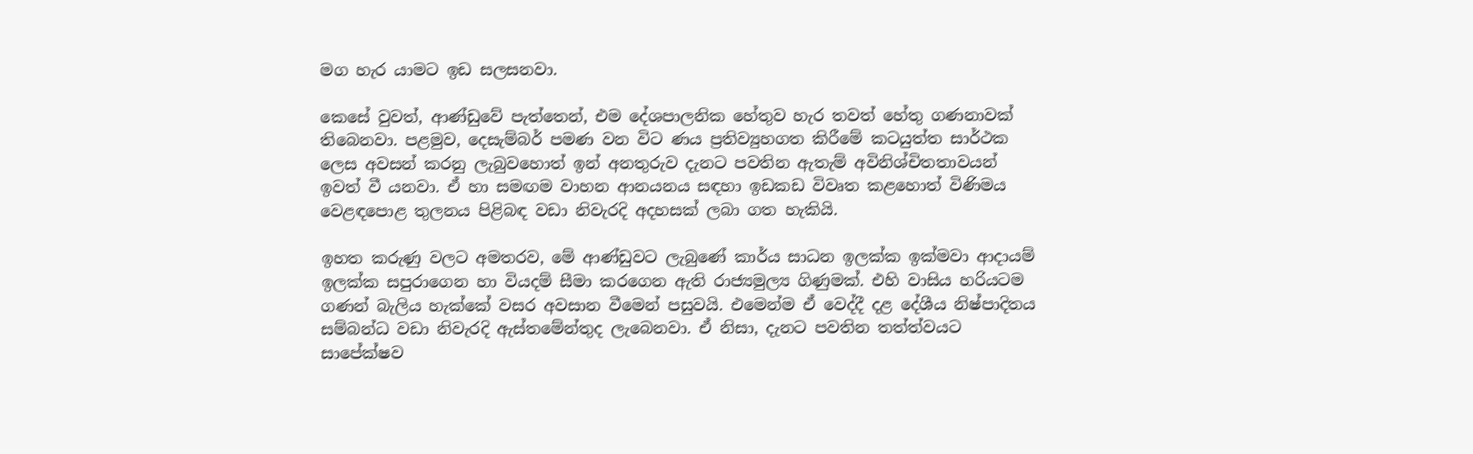මග හැර යාමට ඉඩ සලසනවා.

කෙසේ වුවත්, ආණ්ඩුවේ පැත්තෙන්, එම දේශපාලනික හේතුව හැර තවත් හේතු ගණනාවක් තිබෙනවා. පළමුව, දෙසැම්බර් පමණ වන විට ණය ප්‍රතිව්‍යුහගත කිරීමේ කටයුත්ත සාර්ථක ලෙස අවසන් කරනු ලැබුවහොත් ඉන් අනතුරුව දැනට පවතින ඇතැම් අවිනිශ්චිතතාවයන් ඉවත් වී යනවා. ඒ හා සමඟම වාහන ආනයනය සඳහා ඉඩකඩ විවෘත කළහොත් විණිමය වෙළඳපොළ තුලනය පිළිබඳ වඩා නිවැරදි අදහසක් ලබා ගත හැකියි.

ඉහත කරුණු වලට අමතරව, මේ ආණ්ඩුවට ලැබුණේ කාර්ය සාධන ඉලක්ක ඉක්මවා ආදායම් ඉලක්ක සපුරාගෙන හා වියදම් සීමා කරගෙන ඇති රාජ්‍යමුල්‍ය ගිණුමක්. එහි වාසිය හරියටම ගණන් බැලිය හැක්කේ වසර අවසාන වීමෙන් පසුවයි. එමෙන්ම ඒ වෙද්දී දළ දේශීය නිෂ්පාදිතය සම්බන්ධ වඩා නිවැරදි ඇස්තමේන්තුද ලැබෙනවා. ඒ නිසා, දැනට පවතින තත්ත්වයට සාපේක්ෂව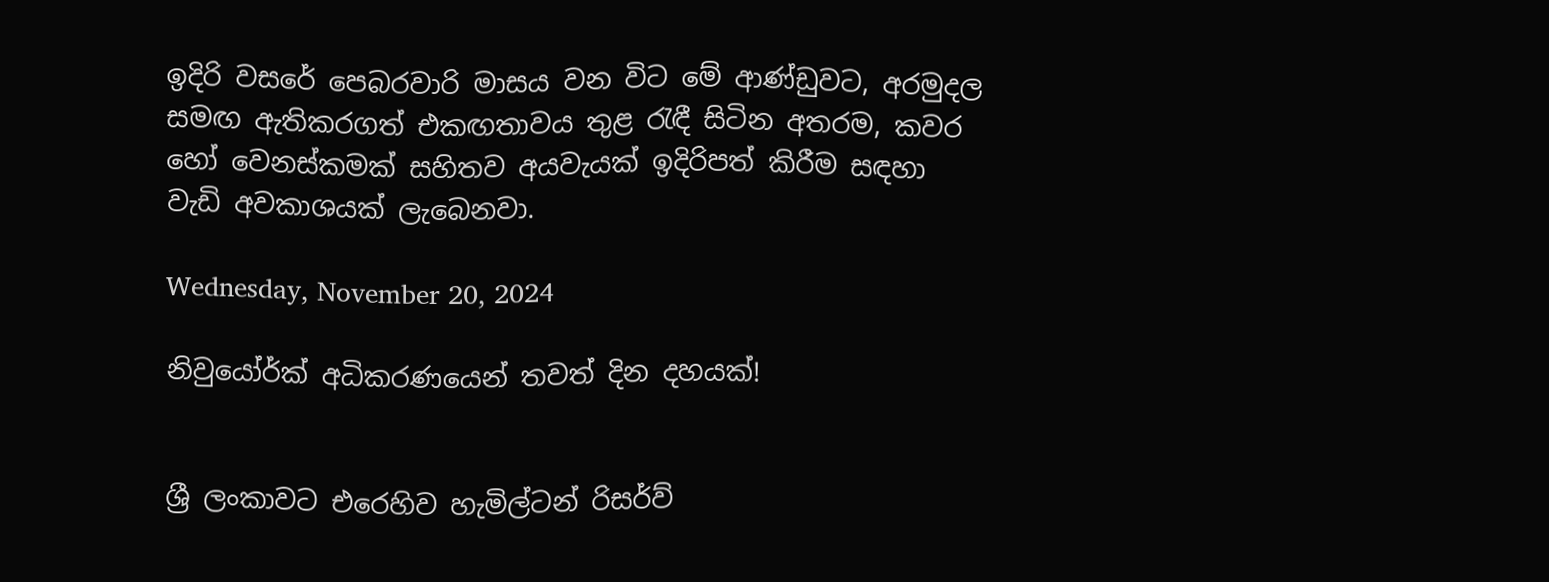ඉදිරි වසරේ පෙබරවාරි මාසය වන විට මේ ආණ්ඩුවට, අරමුදල සමඟ ඇතිකරගත් එකඟතාවය තුළ රැඳී සිටින අතරම, කවර හෝ වෙනස්කමක් සහිතව අයවැයක් ඉදිරිපත් කිරීම සඳහා වැඩි අවකාශයක් ලැබෙනවා.

Wednesday, November 20, 2024

නිවුයෝර්ක් අධිකරණයෙන් තවත් දින දහයක්!


ශ්‍රී ලංකාවට එරෙහිව හැමිල්ටන් රිසර්ව්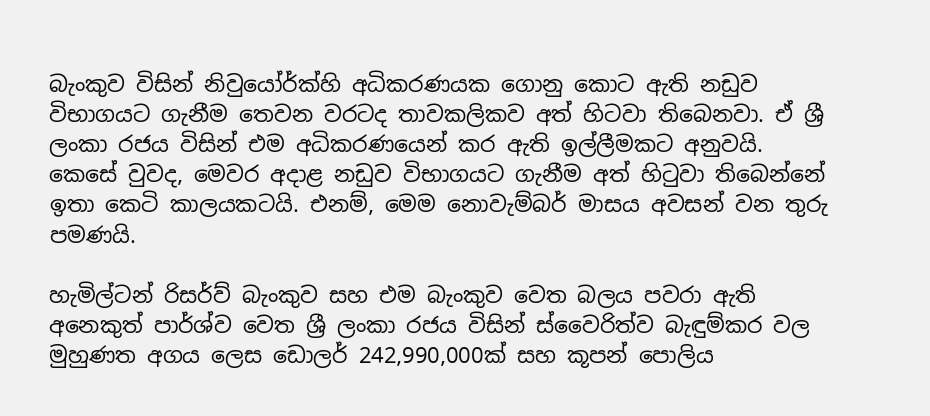බැංකුව විසින් නිවුයෝර්ක්හි අධිකරණයක ගොනු කොට ඇති නඩුව විභාගයට ගැනීම තෙවන වරටද තාවකලිකව අත් හිටවා තිබෙනවා. ඒ ශ්‍රී ලංකා රජය විසින් එම අධිකරණයෙන් කර ඇති ඉල්ලීමකට අනුවයි. කෙසේ වුවද, මෙවර අදාළ නඩුව විභාගයට ගැනීම අත් හිටුවා තිබෙන්නේ ඉතා කෙටි කාලයකටයි. එනම්, මෙම නොවැම්බර් මාසය අවසන් වන තුරු පමණයි.

හැමිල්ටන් රිසර්ව් බැංකුව සහ එම බැංකුව වෙත බලය පවරා ඇති අනෙකුත් පාර්ශ්ව වෙත ශ්‍රී ලංකා රජය විසින් ස්වෛරිත්ව බැඳුම්කර වල මුහුණත අගය ලෙස ඩොලර් 242,990,000ක් සහ කූපන් පොලිය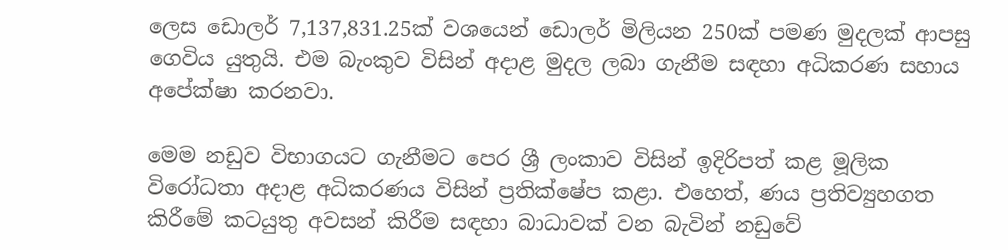ලෙස ඩොලර් 7,137,831.25ක් වශයෙන් ඩොලර් මිලියන 250ක් පමණ මුදලක් ආපසු ගෙවිය යුතුයි. එම බැංකුව විසින් අදාළ මුදල ලබා ගැනීම සඳහා අධිකරණ සහාය අපේක්ෂා කරනවා.

මෙම නඩුව විභාගයට ගැනීමට පෙර ශ්‍රී ලංකාව විසින් ඉදිරිපත් කළ මූලික විරෝධතා අදාළ අධිකරණය විසින් ප්‍රතික්ෂේප කළා. එහෙත්, ණය ප්‍රතිව්‍යුහගත කිරීමේ කටයුතු අවසන් කිරීම සඳහා බාධාවක් වන බැවින් නඩුවේ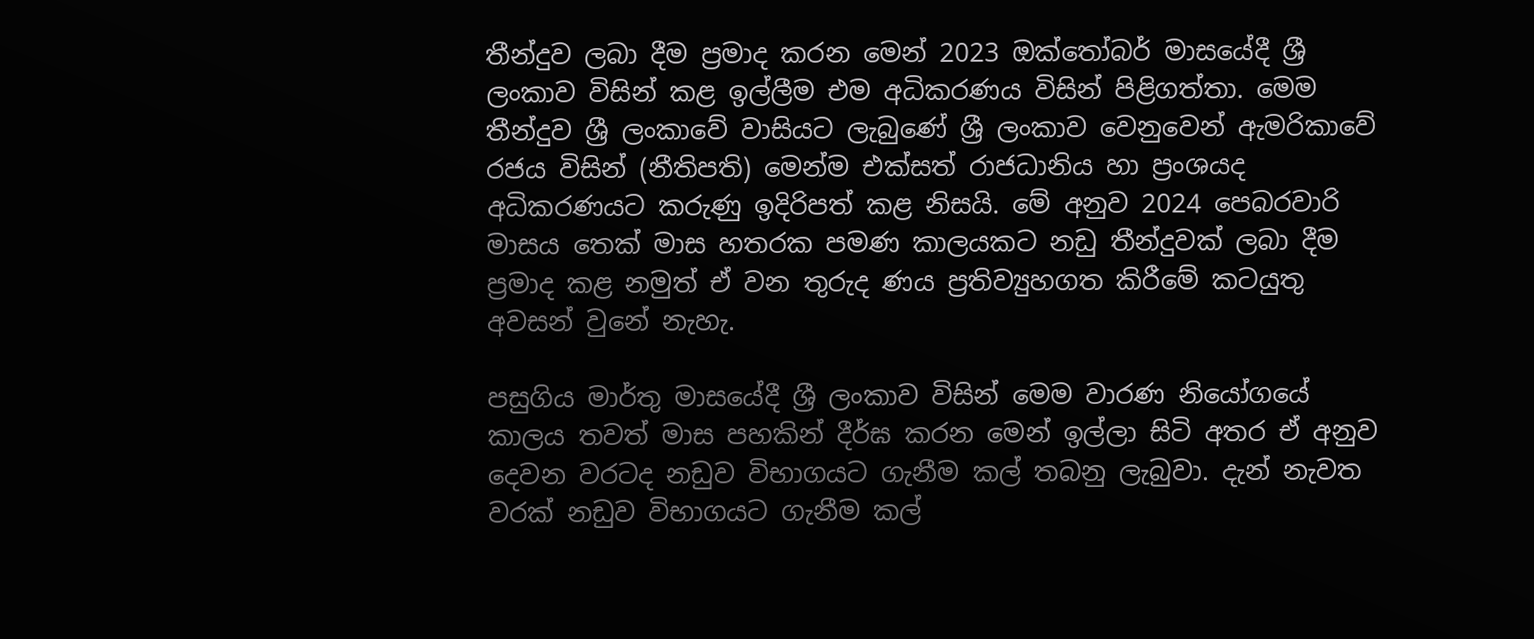තීන්දුව ලබා දීම ප්‍රමාද කරන මෙන් 2023 ඔක්තෝබර් මාසයේදී ශ්‍රී ලංකාව විසින් කළ ඉල්ලීම එම අධිකරණය විසින් පිළිගත්තා. මෙම තීන්දුව ශ්‍රී ලංකාවේ වාසියට ලැබුණේ ශ්‍රී ලංකාව වෙනුවෙන් ඇමරිකාවේ රජය විසින් (නීතිපති) මෙන්ම එක්සත් රාජධානිය හා ප්‍රංශයද අධිකරණයට කරුණු ඉදිරිපත් කළ නිසයි. මේ අනුව 2024 පෙබරවාරි මාසය තෙක් මාස හතරක පමණ කාලයකට නඩු තීන්දුවක් ලබා දීම ප්‍රමාද කළ නමුත් ඒ වන තුරුද ණය ප්‍රතිව්‍යුහගත කිරීමේ කටයුතු අවසන් වුනේ නැහැ.

පසුගිය මාර්තු මාසයේදී ශ්‍රී ලංකාව විසින් මෙම වාරණ නියෝගයේ කාලය තවත් මාස පහකින් දීර්ඝ කරන මෙන් ඉල්ලා සිටි අතර ඒ අනුව දෙවන වරටද නඩුව විභාගයට ගැනීම කල් තබනු ලැබුවා. දැන් නැවත වරක් නඩුව විභාගයට ගැනීම කල්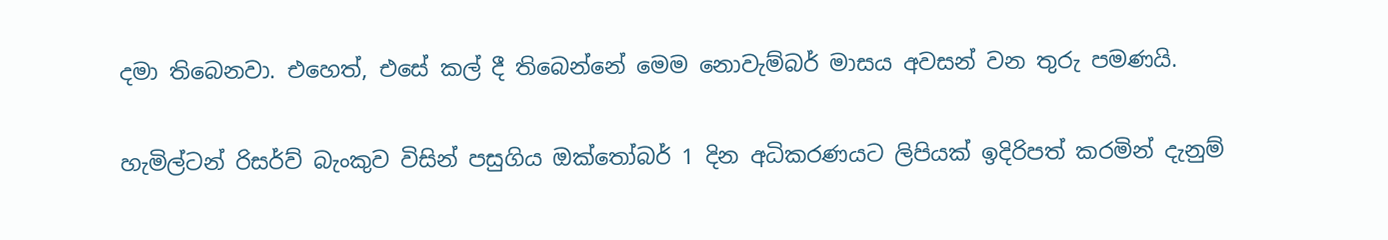දමා තිබෙනවා. එහෙත්, එසේ කල් දී තිබෙන්නේ මෙම නොවැම්බර් මාසය අවසන් වන තුරු පමණයි.

හැමිල්ටන් රිසර්ව් බැංකුව විසින් පසුගිය ඔක්තෝබර් 1 දින අධිකරණයට ලිපියක් ඉදිරිපත් කරමින් දැනුම්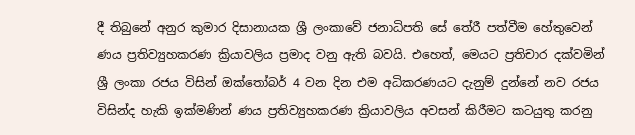දී තිබුනේ අනුර කුමාර දිසානායක ශ්‍රී ලංකාවේ ජනාධිපති සේ තේරී පත්වීම හේතුවෙන් ණය ප්‍රතිව්‍යුහකරණ ක්‍රියාවලිය ප්‍රමාද වනු ඇති බවයි. එහෙත්, මෙයට ප්‍රතිචාර දක්වමින් ශ්‍රී ලංකා රජය විසින් ඔක්තෝබර් 4 වන දින එම අධිකරණයට දැනුම් දුන්නේ නව රජය විසින්ද හැකි ඉක්මණින් ණය ප්‍රතිව්‍යුහකරණ ක්‍රියාවලිය අවසන් කිරීමට කටයුතු කරනු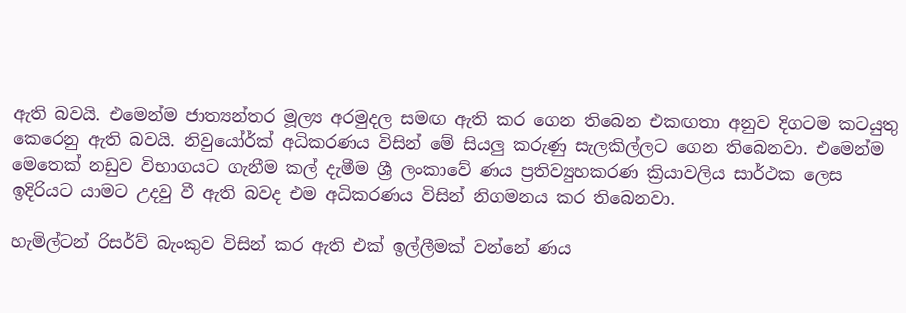ඇති බවයි. එමෙන්ම ජාත්‍යන්තර මූල්‍ය අරමුදල සමඟ ඇති කර ගෙන තිබෙන එකඟතා අනුව දිගටම කටයුතු කෙරෙනු ඇති බවයි. නිවුයෝර්ක් අධිකරණය විසින් මේ සියලු කරුණු සැලකිල්ලට ගෙන තිබෙනවා. එමෙන්ම මෙතෙක් නඩුව විභාගයට ගැනීම කල් දැමීම ශ්‍රී ලංකාවේ ණය ප්‍රතිව්‍යුහකරණ ක්‍රියාවලිය සාර්ථක ලෙස ඉදිරියට යාමට උදවු වී ඇති බවද එම අධිකරණය විසින් නිගමනය කර තිබෙනවා.

හැමිල්ටන් රිසර්ව් බැංකුව විසින් කර ඇති එක් ඉල්ලීමක් වන්නේ ණය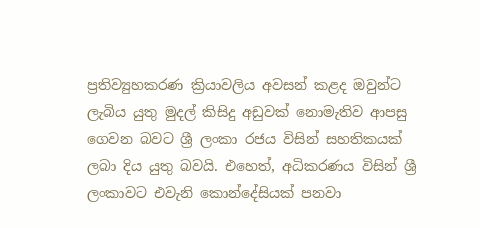ප්‍රතිව්‍යුහකරණ ක්‍රියාවලිය අවසන් කළද ඔවුන්ට ලැබිය යුතු මුදල් කිසිදු අඩුවක් නොමැතිව ආපසු ගෙවන බවට ශ්‍රී ලංකා රජය විසින් සහතිකයක් ලබා දිය යුතු බවයි. එහෙත්, අධිකරණය විසින් ශ්‍රී ලංකාවට එවැනි කොන්දේසියක් පනවා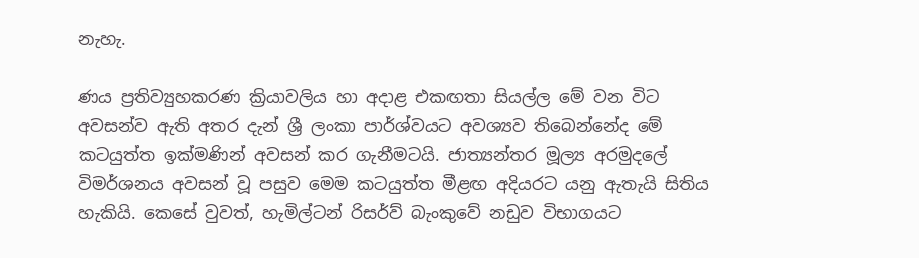නැහැ.

ණය ප්‍රතිව්‍යුහකරණ ක්‍රියාවලිය හා අදාළ එකඟතා සියල්ල මේ වන විට අවසන්ව ඇති අතර දැන් ශ්‍රී ලංකා පාර්ශ්වයට අවශ්‍යව තිබෙන්නේද මේ කටයුත්ත ඉක්මණින් අවසන් කර ගැනීමටයි. ජාත්‍යන්තර මූල්‍ය අරමුදලේ විමර්ශනය අවසන් වූ පසුව මෙම කටයුත්ත මීළඟ අදියරට යනු ඇතැයි සිතිය හැකියි. කෙසේ වුවත්, හැමිල්ටන් රිසර්ව් බැංකුවේ නඩුව විභාගයට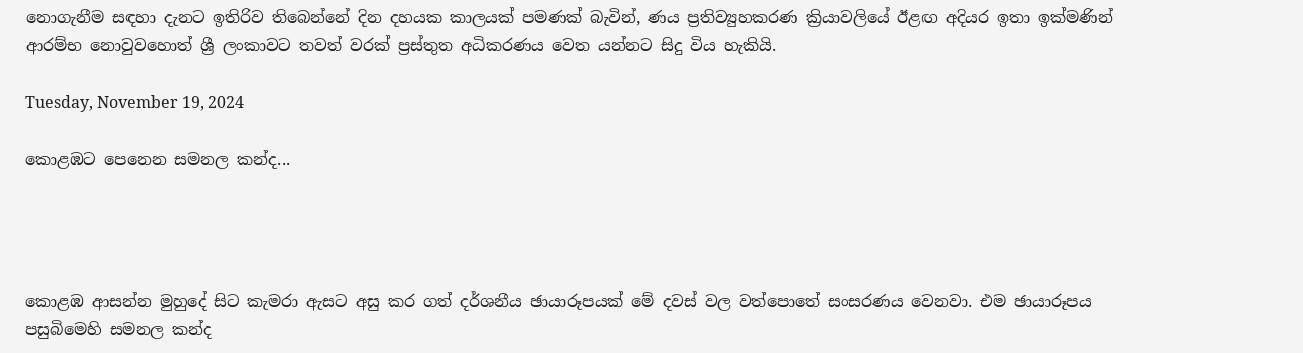නොගැනීම සඳහා දැනට ඉතිරිව තිබෙන්නේ දින දහයක කාලයක් පමණක් බැවින්, ණය ප්‍රතිව්‍යුහකරණ ක්‍රියාවලියේ ඊළඟ අදියර ඉතා ඉක්මණින් ආරම්භ නොවුවහොත් ශ්‍රී ලංකාවට තවත් වරක් ප්‍රස්තුත අධිකරණය වෙත යන්නට සිදු විය හැකියි.

Tuesday, November 19, 2024

කොළඹට පෙනෙන සමනල කන්ද...




කොළඹ ආසන්න මුහුදේ සිට කැමරා ඇසට අසු කර ගත් දර්ශනීය ඡායාරූපයක් මේ දවස් වල වත්පොතේ සංසරණය වෙනවා. එම ඡායාරූපය පසුබිමෙහි සමනල කන්ද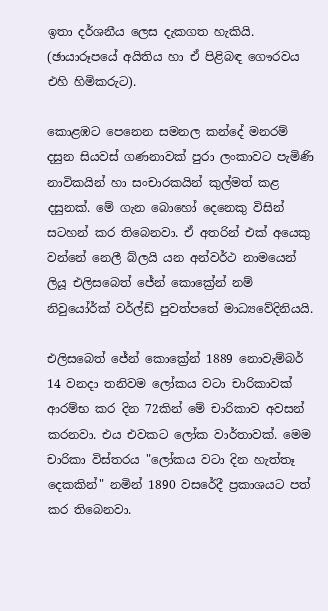ඉතා දර්ශනීය ලෙස දැකගත හැකියි. (ඡායාරූපයේ අයිතිය හා ඒ පිළිබඳ ගෞරවය එහි හිමිකරුට).

කොළඹට පෙනෙන සමනල කන්දේ මනරම් දසුන සියවස් ගණනාවක් පුරා ලංකාවට පැමිණි නාවිකයින් හා සංචාරකයින් කුල්මත් කළ දසුනක්. මේ ගැන බොහෝ දෙනෙකු විසින් සටහන් කර තිබෙනවා. ඒ අතරින් එක් අයෙකු වන්නේ නෙලී බ්ලයි යන අන්වර්ථ නාමයෙන් ලියූ එලිසබෙත් ජේන් කොක්‍රේන් නම් නිවුයෝර්ක් වර්ල්ඩ් පුවත්පතේ මාධ්‍යවේදිනියයි.

එලිසබෙත් ජේන් කොක්‍රේන් 1889 නොවැම්බර් 14 වනදා තනිවම ලෝකය වටා චාරිකාවක් ආරම්භ කර දින 72කින් මේ චාරිකාව අවසන් කරනවා. එය එවකට ලෝක වාර්තාවක්. මෙම චාරිකා විස්තරය "ලෝකය වටා දින හැත්තෑ දෙකකින්" නමින් 1890 වසරේදී ප්‍රකාශයට පත් කර තිබෙනවා.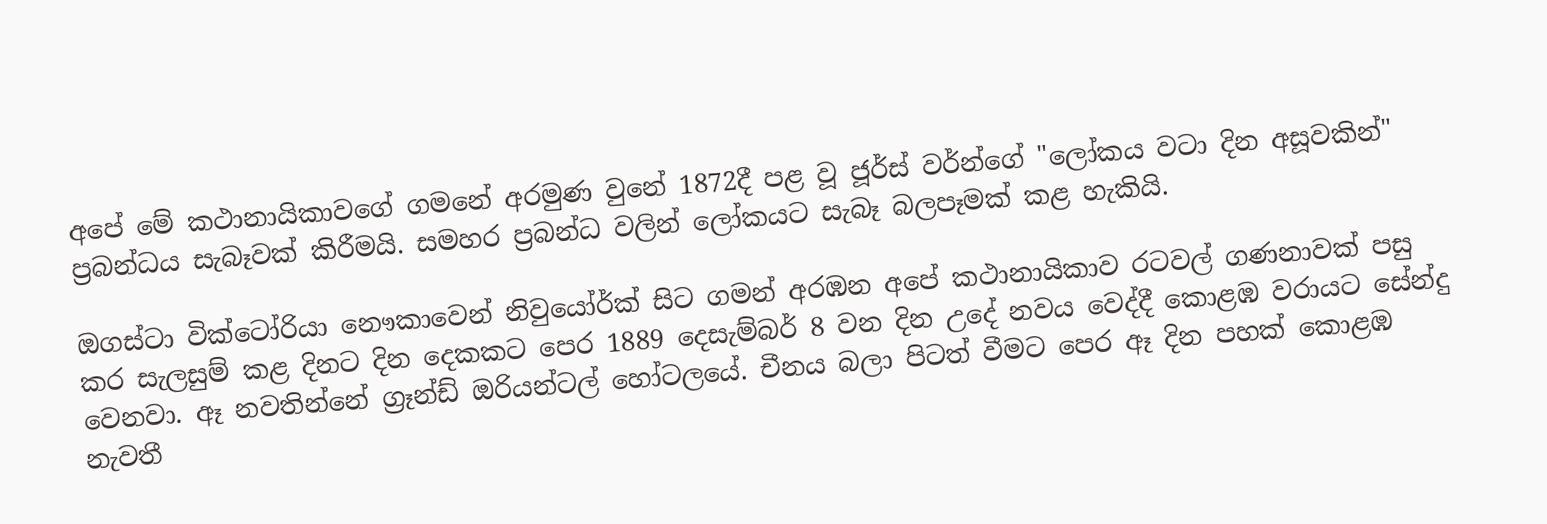අපේ මේ කථානායිකාවගේ ගමනේ අරමුණ වුනේ 1872දී පළ වූ ජූර්ස් වර්න්ගේ "ලෝකය වටා දින අසූවකින්" ප්‍රබන්ධය සැබෑවක් කිරීමයි. සමහර ප්‍රබන්ධ වලින් ලෝකයට සැබෑ බලපෑමක් කළ හැකියි.

ඔගස්ටා වික්ටෝරියා නෞකාවෙන් නිවුයෝර්ක් සිට ගමන් අරඹන අපේ කථානායිකාව රටවල් ගණනාවක් පසු කර සැලසුම් කළ දිනට දින දෙකකට පෙර 1889 දෙසැම්බර් 8 වන දින උදේ නවය වෙද්දී කොළඹ වරායට සේන්දු වෙනවා. ඈ නවතින්නේ ග්‍රෑන්ඩ් ඔරියන්ටල් හෝටලයේ. චීනය බලා පිටත් වීමට පෙර ඈ දින පහක් කොළඹ නැවතී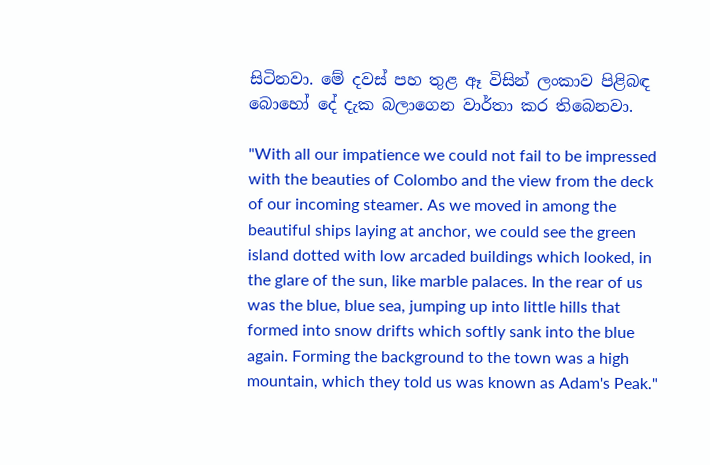සිටිනවා. මේ දවස් පහ තුළ ඈ විසින් ලංකාව පිළිබඳ බොහෝ දේ දැක බලාගෙන වාර්තා කර තිබෙනවා.

"With all our impatience we could not fail to be impressed with the beauties of Colombo and the view from the deck of our incoming steamer. As we moved in among the beautiful ships laying at anchor, we could see the green island dotted with low arcaded buildings which looked, in the glare of the sun, like marble palaces. In the rear of us was the blue, blue sea, jumping up into little hills that formed into snow drifts which softly sank into the blue again. Forming the background to the town was a high mountain, which they told us was known as Adam's Peak."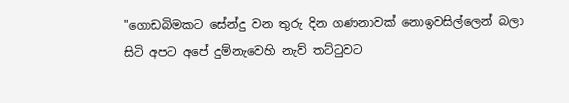"ගොඩබිමකට සේන්දු වන තුරු දින ගණනාවක් නොඉවසිල්ලෙන් බලා සිටි අපට අපේ දුම්නැවෙහි නැව් තට්ටුවට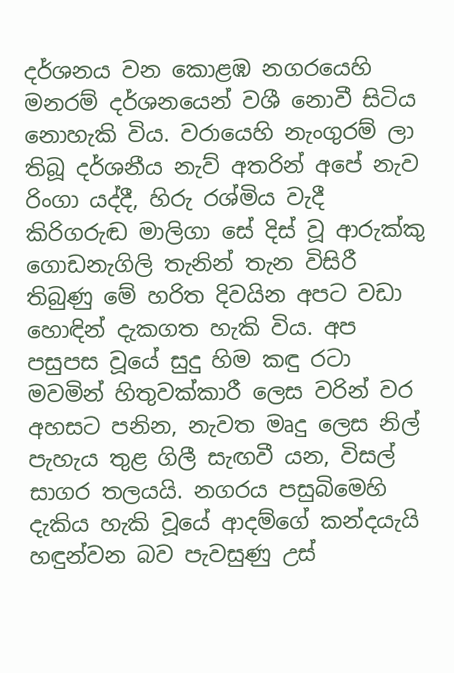දර්ශනය වන කොළඹ නගරයෙහි මනරම් දර්ශනයෙන් වශී නොවී සිටිය නොහැකි විය. වරායෙහි නැංගුරම් ලා තිබූ දර්ශනීය නැව් අතරින් අපේ නැව රිංගා යද්දී, හිරු රශ්මිය වැදී කිරිගරුඬ මාලිගා සේ දිස් වූ ආරුක්කු ගොඩනැගිලි තැනින් තැන විසිරී තිබුණු මේ හරිත දිවයින අපට වඩා හොඳින් දැකගත හැකි විය. අප පසුපස වූයේ සුදු හිම කඳු රටා මවමින් හිතුවක්කාරී ලෙස වරින් වර අහසට පනින, නැවත මෘදු ලෙස නිල් පැහැය තුළ ගිලී සැඟවී යන, විසල් සාගර තලයයි. නගරය පසුබිමෙහි දැකිය හැකි වූයේ ආදම්ගේ කන්දයැයි හඳුන්වන බව පැවසුණු උස්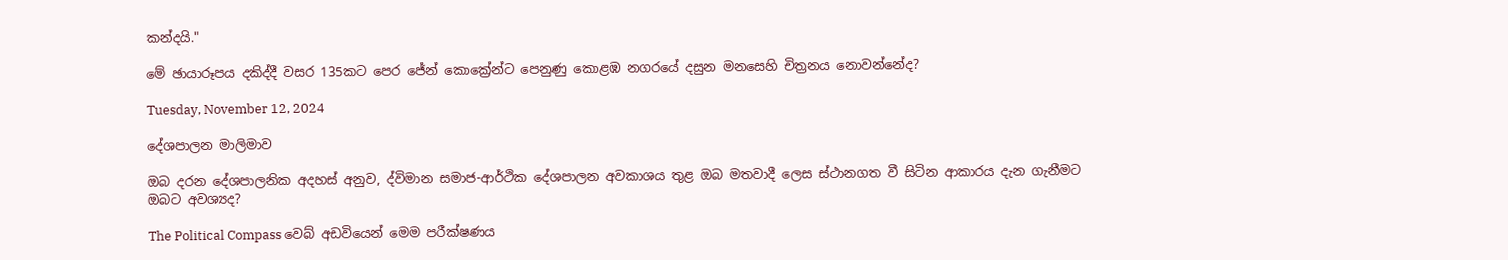කන්දයි."

මේ ඡායාරූපය දකිද්දී වසර 135කට පෙර ජේන් කොක්‍රේන්ට පෙනුණු කොළඹ නගරයේ දසුන මනසෙහි චිත්‍රනය නොවන්නේද?

Tuesday, November 12, 2024

දේශපාලන මාලිමාව

ඔබ දරන දේශපාලනික අදහස් අනුව, ද්විමාන සමාජ-ආර්ථික දේශපාලන අවකාශය තුළ ඔබ මතවාදී ලෙස ස්ථානගත වී සිටින ආකාරය දැන ගැනීමට ඔබට අවශ්‍යද?

The Political Compass වෙබ් අඩවියෙන් මෙම පරීක්ෂණය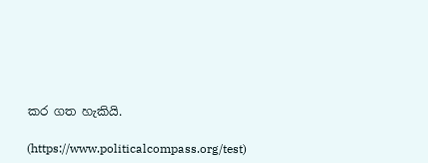කර ගත හැකියි.

(https://www.politicalcompass.org/test)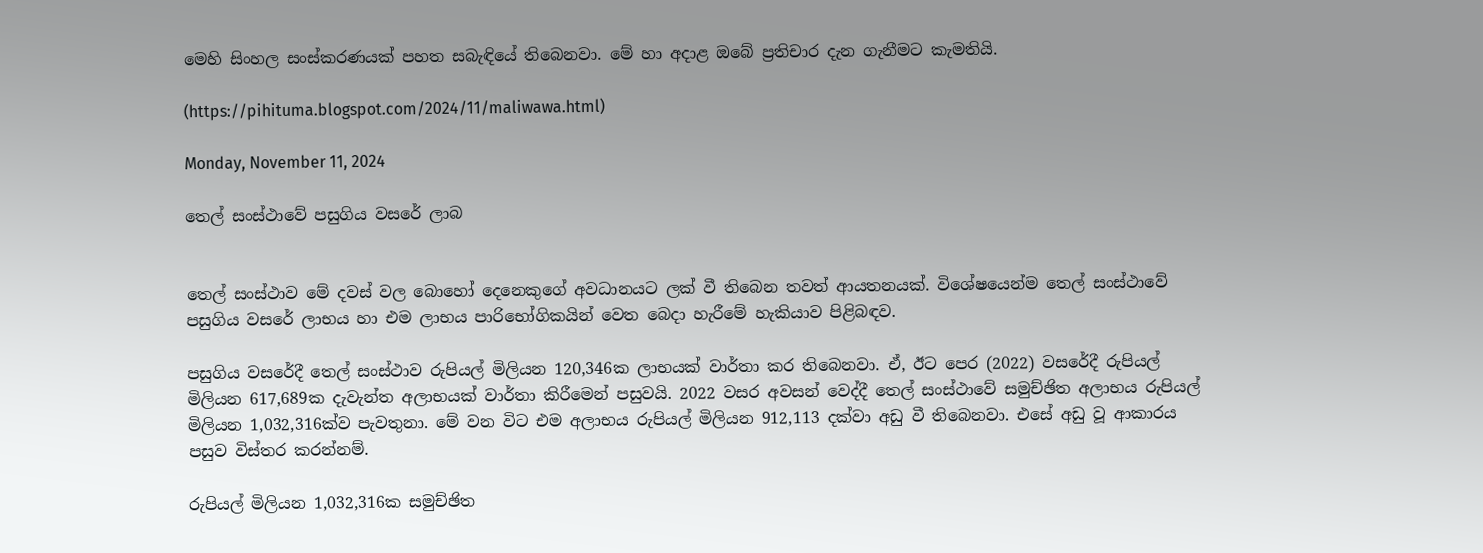මෙහි සිංහල සංස්කරණයක් පහත සබැඳියේ තිබෙනවා. මේ හා අදාළ ඔබේ ප්‍රතිචාර දැන ගැනීමට කැමතියි.

(https://pihituma.blogspot.com/2024/11/maliwawa.html)

Monday, November 11, 2024

තෙල් සංස්ථාවේ පසුගිය වසරේ ලාබ


තෙල් සංස්ථාව මේ දවස් වල බොහෝ දෙනෙකුගේ අවධානයට ලක් වී තිබෙන තවත් ආයතනයක්. විශේෂයෙන්ම තෙල් සංස්ථාවේ පසුගිය වසරේ ලාභය හා එම ලාභය පාරිභෝගිකයින් වෙත බෙදා හැරීමේ හැකියාව පිළිබඳව.

පසුගිය වසරේදී තෙල් සංස්ථාව රුපියල් මිලියන 120,346ක ලාභයක් වාර්තා කර තිබෙනවා. ඒ, ඊට පෙර (2022) වසරේදී රුපියල් මිලියන 617,689ක දැවැන්ත අලාභයක් වාර්තා කිරීමෙන් පසුවයි. 2022 වසර අවසන් වෙද්දී තෙල් සංස්ථාවේ සමුච්ඡිත අලාභය රුපියල් මිලියන 1,032,316ක්ව පැවතුනා. මේ වන විට එම අලාභය රුපියල් මිලියන 912,113 දක්වා අඩු වී තිබෙනවා. එසේ අඩු වූ ආකාරය පසුව විස්තර කරන්නම්.

රුපියල් මිලියන 1,032,316ක සමුච්ඡිත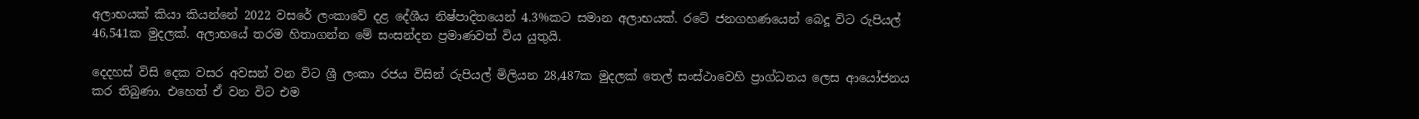අලාභයක් කියා කියන්නේ 2022 වසරේ ලංකාවේ දළ දේශීය නිෂ්පාදිතයෙන් 4.3%කට සමාන අලාභයක්. රටේ ජනගහණයෙන් බෙදූ විට රුපියල් 46,541ක මුදලක්. අලාභයේ තරම හිතාගන්න මේ සංසන්දන ප්‍රමාණවත් විය යුතුයි.

දෙදහස් විසි දෙක වසර අවසන් වන විට ශ්‍රී ලංකා රජය විසින් රුපියල් මිලියන 28,487ක මුදලක් තෙල් සංස්ථාවෙහි ප්‍රාග්ධනය ලෙස ආයෝජනය කර තිබුණා. එහෙත් ඒ වන විට එම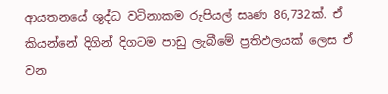ආයතනයේ ශුද්ධ වටිනාකම රුපියල් සෘණ 86,732ක්. ඒ කියන්නේ දිගින් දිගටම පාඩු ලැබීමේ ප්‍රතිඵලයක් ලෙස ඒ වන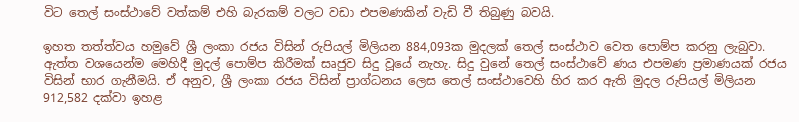විට තෙල් සංස්ථාවේ වත්කම් එහි බැරකම් වලට වඩා එපමණකින් වැඩි වී තිබුණු බවයි.

ඉහත තත්ත්වය හමුවේ ශ්‍රී ලංකා රජය විසින් රුපියල් මිලියන 884,093ක මුදලක් තෙල් සංස්ථාව වෙත පොම්ප කරනු ලැබුවා. ඇත්ත වශයෙන්ම මෙහිදී මුදල් පොම්ප කිරීමක් සෘජුව සිදු වූයේ නැහැ. සිදු වුනේ තෙල් සංස්ථාවේ ණය එපමණ ප්‍රමාණයක් රජය විසින් භාර ගැනීමයි. ඒ අනුව, ශ්‍රී ලංකා රජය විසින් ප්‍රාග්ධනය ලෙස තෙල් සංස්ථාවෙහි හිර කර ඇති මුදල රුපියල් මිලියන 912,582 දක්වා ඉහළ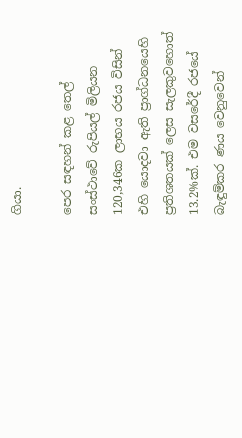ගියා.

පෙර සඳහන් කළ තෙල් සංස්ථාවේ රුපියල් මිලියන 120,346ක ලාභය රජය විසින් එහි යොදවා ඇති ප්‍රාග්ධනයෙහි ප්‍රතිශතයක් ලෙස සැලකුවහොත් 13.2%ක්. එම වසරේදී රජයේ බැඳුම්කර ණය වෙනුවෙන්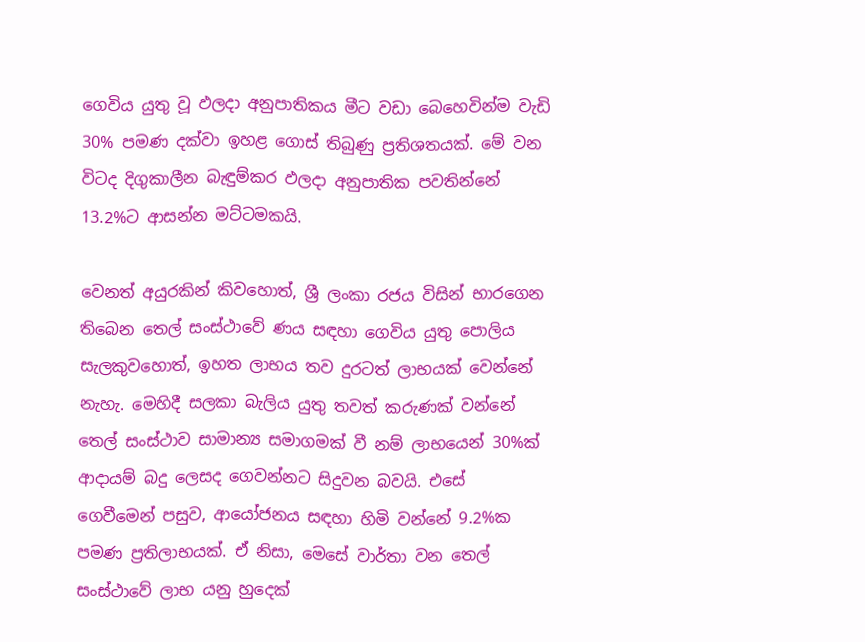ගෙවිය යුතු වූ ඵලදා අනුපාතිකය මීට වඩා බෙහෙවින්ම වැඩි 30% පමණ දක්වා ඉහළ ගොස් තිබුණු ප්‍රතිශතයක්. මේ වන විටද දිගුකාලීන බැඳුම්කර ඵලදා අනුපාතික පවතින්නේ 13.2%ට ආසන්න මට්ටමකයි.

වෙනත් අයුරකින් කිවහොත්, ශ්‍රී ලංකා රජය විසින් භාරගෙන තිබෙන තෙල් සංස්ථාවේ ණය සඳහා ගෙවිය යුතු පොලිය සැලකුවහොත්, ඉහත ලාභය තව දුරටත් ලාභයක් වෙන්නේ නැහැ. මෙහිදී සලකා බැලිය යුතු තවත් කරුණක් වන්නේ තෙල් සංස්ථාව සාමාන්‍ය සමාගමක් වී නම් ලාභයෙන් 30%ක් ආදායම් බදු ලෙසද ගෙවන්නට සිදුවන බවයි. එසේ ගෙවීමෙන් පසුව, ආයෝජනය සඳහා හිමි වන්නේ 9.2%ක පමණ ප්‍රතිලාභයක්. ඒ නිසා, මෙසේ වාර්තා වන තෙල් සංස්ථාවේ ලාභ යනු හුදෙක්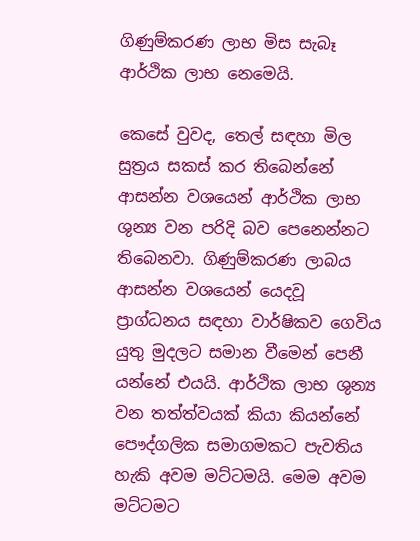ගිණුම්කරණ ලාභ මිස සැබෑ ආර්ථික ලාභ නෙමෙයි.

කෙසේ වුවද, තෙල් සඳහා මිල සුත්‍රය සකස් කර තිබෙන්නේ ආසන්න වශයෙන් ආර්ථික ලාභ ශුන්‍ය වන පරිදි බව පෙනෙන්නට තිබෙනවා. ගිණුම්කරණ ලාබය ආසන්න වශයෙන් යෙදවූ ප්‍රාග්ධනය සඳහා වාර්ෂිකව ගෙවිය යුතු මුදලට සමාන වීමෙන් පෙනී යන්නේ එයයි. ආර්ථික ලාභ ශුන්‍ය වන තත්ත්වයක් කියා කියන්නේ පෞද්ගලික සමාගමකට පැවතිය හැකි අවම මට්ටමයි. මෙම අවම මට්ටමට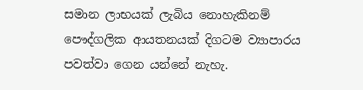සමාන ලාභයක් ලැබිය නොහැකිනම් පෞද්ගලික ආයතනයක් දිගටම ව්‍යාපාරය පවත්වා ගෙන යන්නේ නැහැ.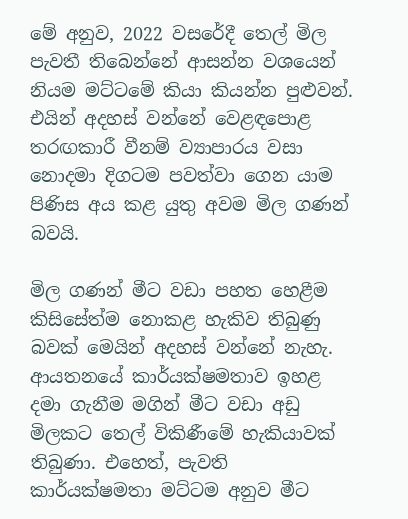මේ අනුව, 2022 වසරේදී තෙල් මිල පැවතී තිබෙන්නේ ආසන්න වශයෙන් නියම මට්ටමේ කියා කියන්න පුළුවන්. එයින් අදහස් වන්නේ වෙළඳපොළ තරඟකාරී වීනම් ව්‍යාපාරය වසා නොදමා දිගටම පවත්වා ගෙන යාම පිණිස අය කළ යුතු අවම මිල ගණන් බවයි.

මිල ගණන් මීට වඩා පහත හෙළීම කිසිසේත්ම නොකළ හැකිව තිබුණු බවක් මෙයින් අදහස් වන්නේ නැහැ. ආයතනයේ කාර්යක්ෂමතාව ඉහළ දමා ගැනීම මගින් මීට වඩා අඩු මිලකට තෙල් විකිණීමේ හැකියාවක් තිබුණා. එහෙත්, පැවති කාර්යක්ෂමතා මට්ටම අනුව මීට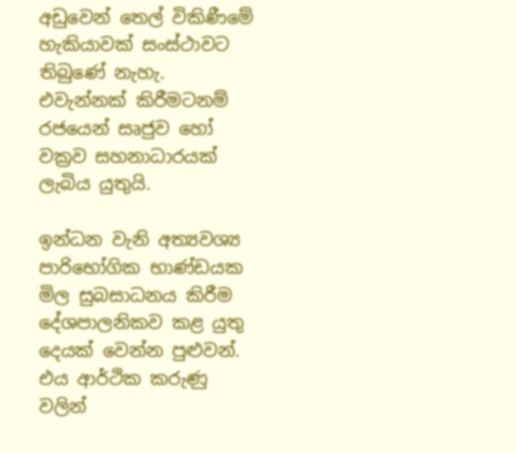අඩුවෙන් තෙල් විකිණීමේ හැකියාවක් සංස්ථාවට තිබුණේ නැහැ. එවැන්නක් කිරීමටනම් රජයෙන් සෘජුව හෝ වක්‍රව සහනාධාරයක් ලැබිය යුතුයි.

ඉන්ධන වැනි අත්‍යවශ්‍ය පාරිභෝගික භාණ්ඩයක මිල සුබසාධනය කිරීම දේශපාලනිකව කළ යුතු දෙයක් වෙන්න පුළුවන්. එය ආර්ථික කරුණු වලින්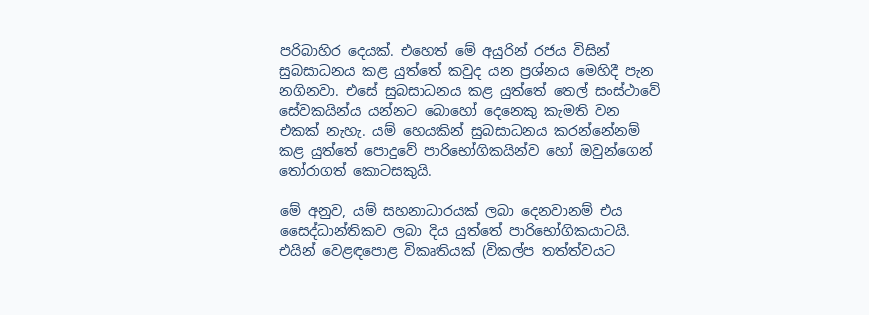පරිබාහිර දෙයක්. එහෙත් මේ අයුරින් රජය විසින් සුබසාධනය කළ යුත්තේ කවුද යන ප්‍රශ්නය මෙහිදී පැන නගිනවා. එසේ සුබසාධනය කළ යුත්තේ තෙල් සංස්ථාවේ සේවකයින්ය යන්නට බොහෝ දෙනෙකු කැමති වන එකක් නැහැ. යම් හෙයකින් සුබසාධනය කරන්නේනම් කළ යුත්තේ පොදුවේ පාරිභෝගිකයින්ව හෝ ඔවුන්ගෙන් තෝරාගත් කොටසකුයි.

මේ අනුව, යම් සහනාධාරයක් ලබා දෙනවානම් එය සෛද්ධාන්තිකව ලබා දිය යුත්තේ පාරිභෝගිකයාටයි. එයින් වෙළඳපොළ විකෘතියක් (විකල්ප තත්ත්වයට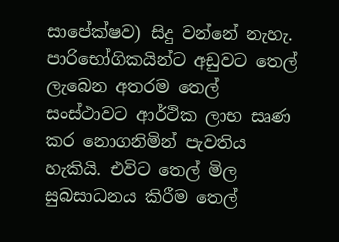සාපේක්ෂව) සිදු වන්නේ නැහැ. පාරිභෝගිකයින්ට අඩුවට තෙල් ලැබෙන අතරම තෙල් සංස්ථාවට ආර්ථික ලාභ සෘණ කර නොගනිමින් පැවතිය හැකියි. එවිට තෙල් මිල සුබසාධනය කිරීම තෙල්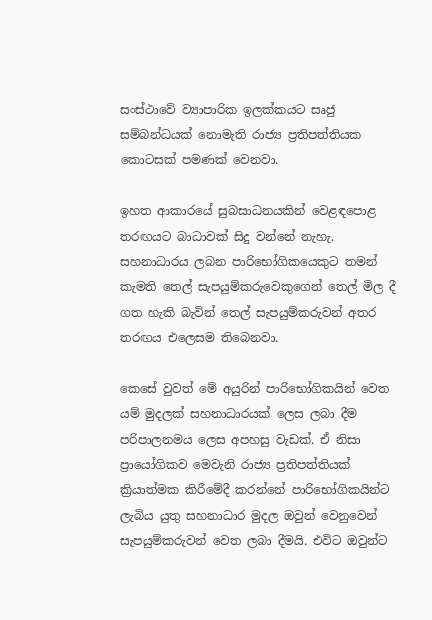සංස්ථාවේ ව්‍යාපාරික ඉලක්කයට සෘජු සම්බන්ධයක් නොමැති රාජ්‍ය ප්‍රතිපත්තියක කොටසක් පමණක් වෙනවා.

ඉහත ආකාරයේ සුබසාධනයකින් වෙළඳපොළ තරඟයට බාධාවක් සිදු වන්නේ නැහැ. සහනාධාරය ලබන පාරිභෝගිකයෙකුට තමන් කැමති තෙල් සැපයුම්කරුවෙකුගෙන් තෙල් මිල දී ගත හැකි බැවින් තෙල් සැපයුම්කරුවන් අතර තරඟය එලෙසම තිබෙනවා.

කෙසේ වුවත් මේ අයුරින් පාරිභෝගිකයින් වෙත යම් මුදලක් සහනාධාරයක් ලෙස ලබා දීම පරිපාලනමය ලෙස අපහසු වැඩක්. ඒ නිසා ප්‍රායෝගිකව මෙවැනි රාජ්‍ය ප්‍රතිපත්තියක් ක්‍රියාත්මක කිරීමේදී කරන්නේ පාරිභෝගිකයින්ට ලැබිය යුතු සහනාධාර මුදල ඔවුන් වෙනුවෙන් සැපයුම්කරුවන් වෙත ලබා දීමයි. එවිට ඔවුන්ට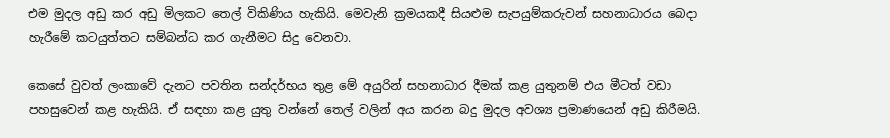එම මුදල අඩු කර අඩු මිලකට තෙල් විකිණිය හැකියි. මෙවැනි ක්‍රමයකදී සියළුම සැපයුම්කරුවන් සහනාධාරය බෙදා හැරීමේ කටයුත්තට සම්බන්ධ කර ගැනීමට සිදු වෙනවා.

කෙසේ වුවත් ලංකාවේ දැනට පවතින සන්දර්භය තුළ මේ අයුරින් සහනාධාර දීමක් කළ යුතුනම් එය මීටත් වඩා පහසුවෙන් කළ හැකියි. ඒ සඳහා කළ යුතු වන්නේ තෙල් වලින් අය කරන බදු මුදල අවශ්‍ය ප්‍රමාණයෙන් අඩු කිරීමයි.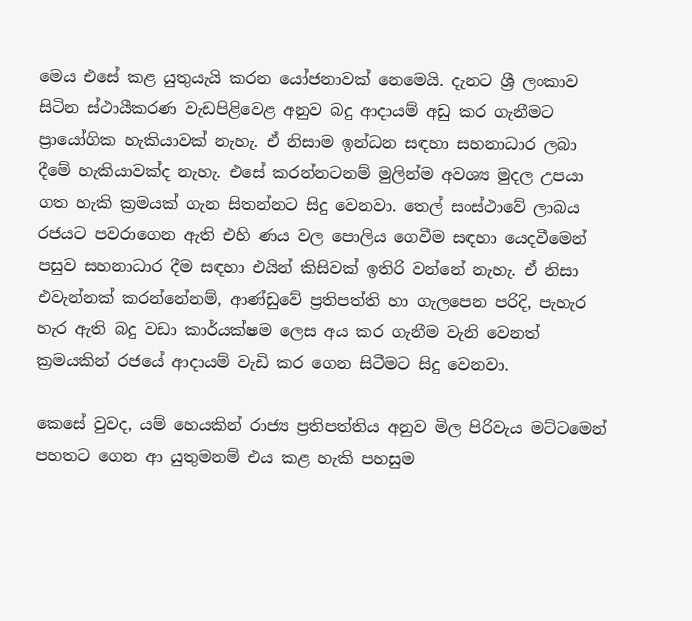මෙය එසේ කළ යුතුයැයි කරන යෝජනාවක් නෙමෙයි. දැනට ශ්‍රී ලංකාව සිටින ස්ථායීකරණ වැඩපිළිවෙළ අනුව බදු ආදායම් අඩු කර ගැනීමට ප්‍රායෝගික හැකියාවක් නැහැ. ඒ නිසාම ඉන්ධන සඳහා සහනාධාර ලබා දීමේ හැකියාවක්ද නැහැ. එසේ කරන්නටනම් මුලින්ම අවශ්‍ය මුදල උපයා ගත හැකි ක්‍රමයක් ගැන සිතන්නට සිදු වෙනවා. තෙල් සංස්ථාවේ ලාබය රජයට පවරාගෙන ඇති එහි ණය වල පොලිය ගෙවීම සඳහා යෙදවීමෙන් පසුව සහනාධාර දීම සඳහා එයින් කිසිවක් ඉතිරි වන්නේ නැහැ. ඒ නිසා එවැන්නක් කරන්නේනම්, ආණ්ඩුවේ ප්‍රතිපත්ති හා ගැලපෙන පරිදි, පැහැර හැර ඇති බදු වඩා කාර්යක්ෂම ලෙස අය කර ගැනීම වැනි වෙනත් ක්‍රමයකින් රජයේ ආදායම් වැඩි කර ගෙන සිටීමට සිදු වෙනවා.

කෙසේ වුවද, යම් හෙයකින් රාජ්‍ය ප්‍රතිපත්තිය අනුව මිල පිරිවැය මට්ටමෙන් පහතට ගෙන ආ යුතුමනම් එය කළ හැකි පහසුම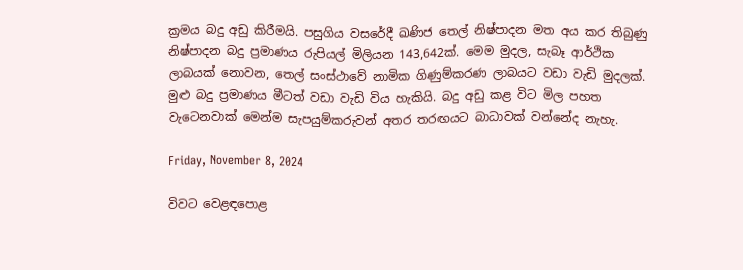ක්‍රමය බදු අඩු කිරීමයි. පසුගිය වසරේදී ඛණිජ තෙල් නිෂ්පාදන මත අය කර තිබුණු නිෂ්පාදන බදු ප්‍රමාණය රුපියල් මිලියන 143,642ක්. මෙම මුදල, සැබෑ ආර්ථික ලාබයක් නොවන, තෙල් සංස්ථාවේ නාමික ගිණුම්කරණ ලාබයට වඩා වැඩි මුදලක්. මුළු බදු ප්‍රමාණය මීටත් වඩා වැඩි විය හැකියි. බදු අඩු කළ විට මිල පහත වැටෙනවාක් මෙන්ම සැපයුම්කරුවන් අතර තරඟයට බාධාවක් වන්නේද නැහැ.

Friday, November 8, 2024

විවට වෙළඳපොළ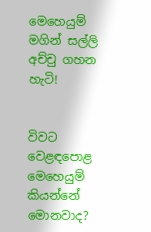මෙහෙයුම් මගින් සල්ලි අච්චු ගහන හැටි!


විවට වෙළඳපොළ මෙහෙයුම් කියන්නේ මොනවාද?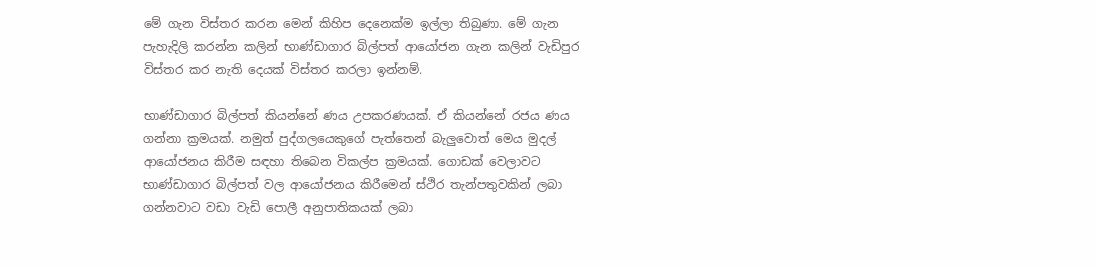මේ ගැන විස්තර කරන මෙන් කිහිප දෙනෙක්ම ඉල්ලා තිබුණා. මේ ගැන පැහැදිලි කරන්න කලින් භාණ්ඩාගාර බිල්පත් ආයෝජන ගැන කලින් වැඩිපුර විස්තර කර නැති දෙයක් විස්තර කරලා ඉන්නම්.

භාණ්ඩාගාර බිල්පත් කියන්නේ ණය උපකරණයක්. ඒ කියන්නේ රජය ණය ගන්නා ක්‍රමයක්. නමුත් පුද්ගලයෙකුගේ පැත්තෙන් බැලුවොත් මෙය මුදල් ආයෝජනය කිරීම සඳහා තිබෙන විකල්ප ක්‍රමයක්. ගොඩක් වෙලාවට භාණ්ඩාගාර බිල්පත් වල ආයෝජනය කිරීමෙන් ස්ථිර තැන්පතුවකින් ලබා ගන්නවාට වඩා වැඩි පොලී අනුපාතිකයක් ලබා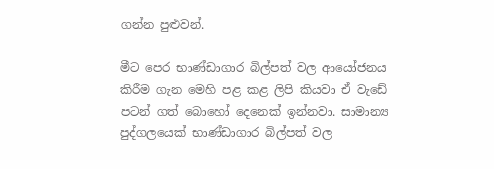ගන්න පුළුවන්.

මීට පෙර භාණ්ඩාගාර බිල්පත් වල ආයෝජනය කිරීම ගැන මෙහි පළ කළ ලිපි කියවා ඒ වැඩේ පටන් ගත් බොහෝ දෙනෙක් ඉන්නවා. සාමාන්‍ය පුද්ගලයෙක් භාණ්ඩාගාර බිල්පත් වල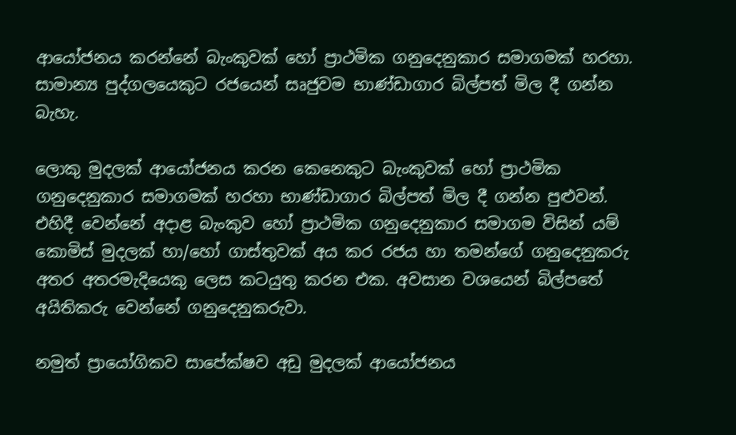ආයෝජනය කරන්නේ බැංකුවක් හෝ ප්‍රාථමික ගනුදෙනුකාර සමාගමක් හරහා. සාමාන්‍ය පුද්ගලයෙකුට රජයෙන් සෘජුවම භාණ්ඩාගාර බිල්පත් මිල දී ගන්න බැහැ.

ලොකු මුදලක් ආයෝජනය කරන කෙනෙකුට බැංකුවක් හෝ ප්‍රාථමික ගනුදෙනුකාර සමාගමක් හරහා භාණ්ඩාගාර බිල්පත් මිල දී ගන්න පුළුවන්. එහිදී වෙන්නේ අදාළ බැංකුව හෝ ප්‍රාථමික ගනුදෙනුකාර සමාගම විසින් යම් කොමිස් මුදලක් හා/හෝ ගාස්තුවක් අය කර රජය හා තමන්ගේ ගනුදෙනුකරු අතර අතරමැදියෙකු ලෙස කටයුතු කරන එක. අවසාන වශයෙන් බිල්පතේ අයිතිකරු වෙන්නේ ගනුදෙනුකරුවා.

නමුත් ප්‍රායෝගිකව සාපේක්ෂව අඩු මුදලක් ආයෝජනය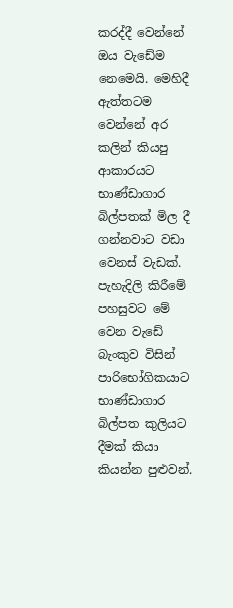කරද්දී වෙන්නේ ඔය වැඩේම නෙමෙයි. මෙහිදී ඇත්තටම වෙන්නේ අර කලින් කියපු ආකාරයට භාණ්ඩාගාර බිල්පතක් මිල දී ගන්නවාට වඩා වෙනස් වැඩක්. පැහැදිලි කිරීමේ පහසුවට මේ වෙන වැඩේ බැංකුව විසින් පාරිභෝගිකයාට භාණ්ඩාගාර බිල්පත කුලියට දීමක් කියා කියන්න පුළුවන්.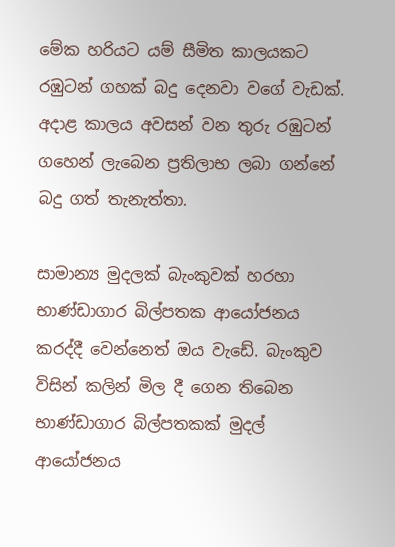මේක හරියට යම් සීමිත කාලයකට රඹුටන් ගහක් බදු දෙනවා වගේ වැඩක්. අදාළ කාලය අවසන් වන තුරු රඹුටන් ගහෙන් ලැබෙන ප්‍රතිලාභ ලබා ගන්නේ බදු ගත් තැනැත්තා.

සාමාන්‍ය මුදලක් බැංකුවක් හරහා භාණ්ඩාගාර බිල්පතක ආයෝජනය කරද්දී වෙන්නෙත් ඔය වැඩේ. බැංකුව විසින් කලින් මිල දී ගෙන තිබෙන භාණ්ඩාගාර බිල්පතකක් මුදල් ආයෝජනය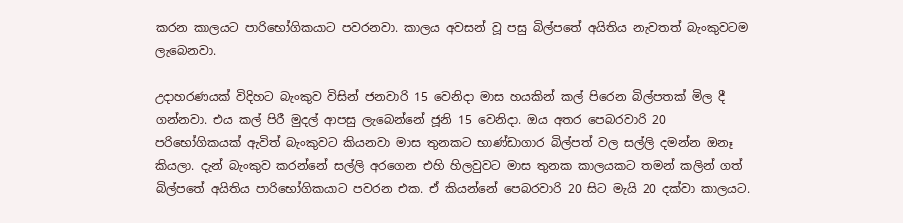කරන කාලයට පාරිභෝගිකයාට පවරනවා. කාලය අවසන් වූ පසු බිල්පතේ අයිතිය නැවතත් බැංකුවටම ලැබෙනවා.

උදාහරණයක් විදිහට බැංකුව විසින් ජනවාරි 15 වෙනිදා මාස හයකින් කල් පිරෙන බිල්පතක් මිල දී ගන්නවා. එය කල් පිරී මුදල් ආපසු ලැබෙන්නේ ජූනි 15 වෙනිදා. ඔය අතර පෙබරවාරි 20 පරිභෝගිකයක් ඇවිත් බැංකුවට කියනවා මාස තුනකට භාණ්ඩාගාර බිල්පත් වල සල්ලි දමන්න ඔනෑ කියලා. දැන් බැංකුව කරන්නේ සල්ලි අරගෙන එහි හිලවුවට මාස තුනක කාලයකට තමන් කලින් ගත් බිල්පතේ අයිතිය පාරිභෝගිකයාට පවරන එක. ඒ කියන්නේ පෙබරවාරි 20 සිට මැයි 20 දක්වා කාලයට.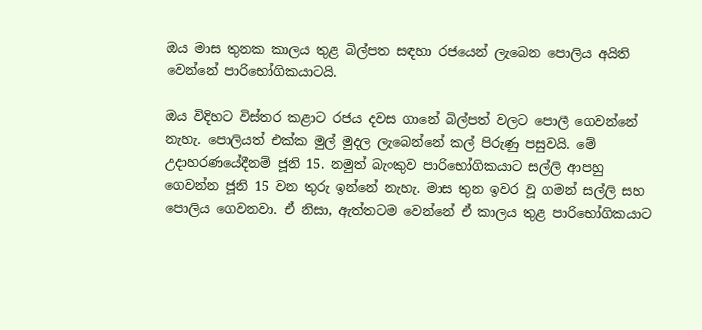ඔය මාස තුනක කාලය තුළ බිල්පත සඳහා රජයෙන් ලැබෙන පොලිය අයිති වෙන්නේ පාරිභෝගිකයාටයි.

ඔය විදිහට විස්තර කළාට රජය දවස ගානේ බිල්පත් වලට පොලී ගෙවන්නේ නැහැ. පොලියත් එක්ක මුල් මුදල ලැබෙන්නේ කල් පිරුණු පසුවයි. මේ උදාහරණයේදීනම් ජූනි 15. නමුත් බැංකුව පාරිභෝගිකයාට සල්ලි ආපහු ගෙවන්න ජූනි 15 වන තුරු ඉන්නේ නැහැ. මාස තුන ඉවර වූ ගමන් සල්ලි සහ පොලිය ගෙවනවා. ඒ නිසා, ඇත්තටම වෙන්නේ ඒ කාලය තුළ පාරිභෝගිකයාට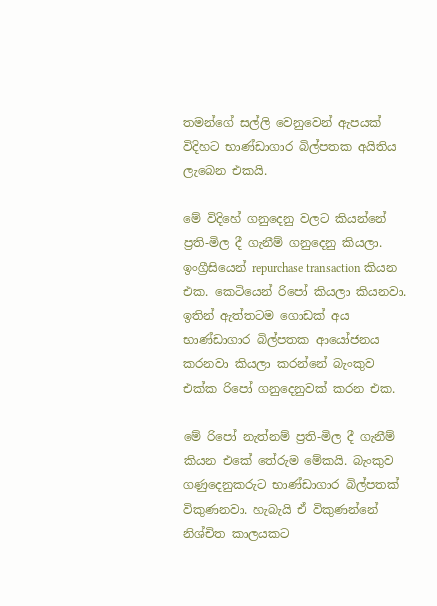තමන්ගේ සල්ලි වෙනුවෙන් ඇපයක් විදිහට භාණ්ඩාගාර බිල්පතක අයිතිය ලැබෙන එකයි.

මේ විදිහේ ගනුදෙනු වලට කියන්නේ ප්‍රති-මිල දී ගැනීම් ගනුදෙනු කියලා. ඉංග්‍රීසියෙන් repurchase transaction කියන එක. කෙටියෙන් රිපෝ කියලා කියනවා. ඉතින් ඇත්තටම ගොඩක් අය භාණ්ඩාගාර බිල්පතක ආයෝජනය කරනවා කියලා කරන්නේ බැංකුව එක්ක රිපෝ ගනුදෙනුවක් කරන එක.

මේ රිපෝ නැත්නම් ප්‍රති-මිල දී ගැනීම් කියන එකේ තේරුම මේකයි. බැංකුව ගණුදෙනුකරුට භාණ්ඩාගාර බිල්පතක් විකුණනවා. හැබැයි ඒ විකුණන්නේ නිශ්චිත කාලයකට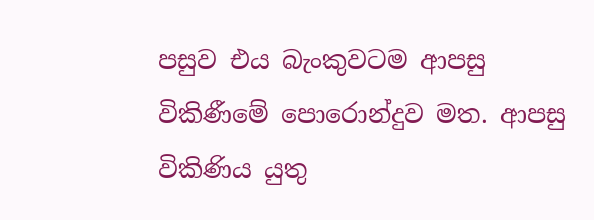පසුව එය බැංකුවටම ආපසු විකිණීමේ පොරොන්දුව මත. ආපසු විකිණිය යුතු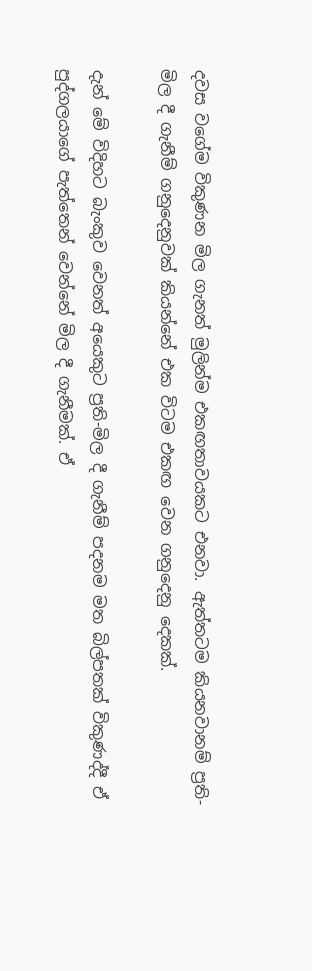දවස වගේම විකුණන මිල ගැනත් මුලින්ම එකඟතාවයකට එනවා. ඇත්තටම කියනවානම් ප්‍රති-මිල දී ගැනීම් ගනුදෙනුවක් කියන්නේ එක විටම එකඟ වෙන ගනුදෙනු දෙකක්.

දැන් මේ විදිහට බැංකුව වෙනත් අයෙකුට ප්‍රති-මිල දී ගැනීම් පදනම මත බිල්පතක් විකුණද්දී ඒ පුද්ගලයාගේ පැත්තෙන් වෙන්නේ මිල දී ගැනීමක්. ඒ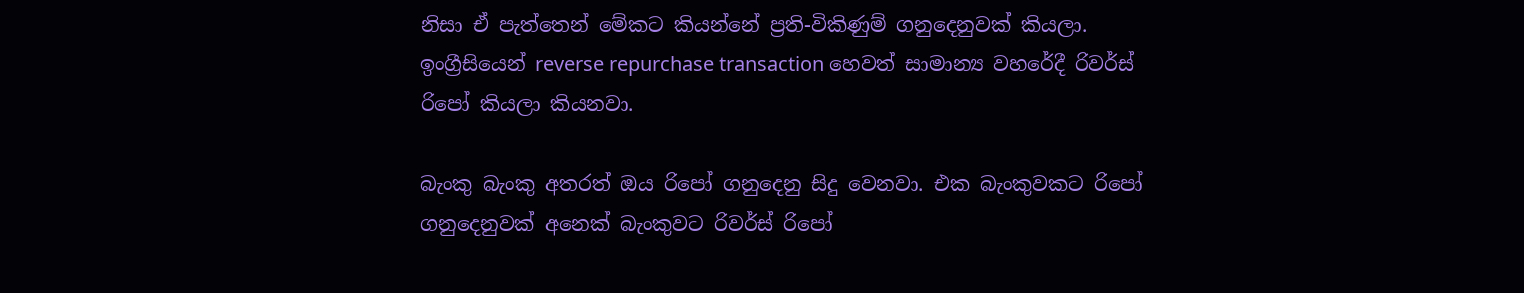නිසා ඒ පැත්තෙන් මේකට කියන්නේ ප්‍රති-විකිණුම් ගනුදෙනුවක් කියලා. ඉංග්‍රීසියෙන් reverse repurchase transaction හෙවත් සාමාන්‍ය වහරේදී රිවර්ස් රිපෝ කියලා කියනවා.

බැංකු බැංකු අතරත් ඔය රිපෝ ගනුදෙනු සිදු වෙනවා. එක බැංකුවකට රිපෝ ගනුදෙනුවක් අනෙක් බැංකුවට රිවර්ස් රිපෝ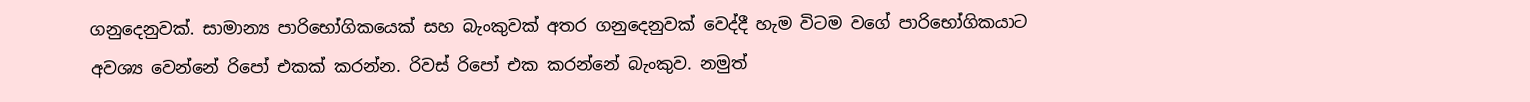ගනුදෙනුවක්. සාමාන්‍ය පාරිභෝගිකයෙක් සහ බැංකුවක් අතර ගනුදෙනුවක් වෙද්දී හැම විටම වගේ පාරිභෝගිකයාට අවශ්‍ය වෙන්නේ රිපෝ එකක් කරන්න. රිවස් රිපෝ එක කරන්නේ බැංකුව. නමුත්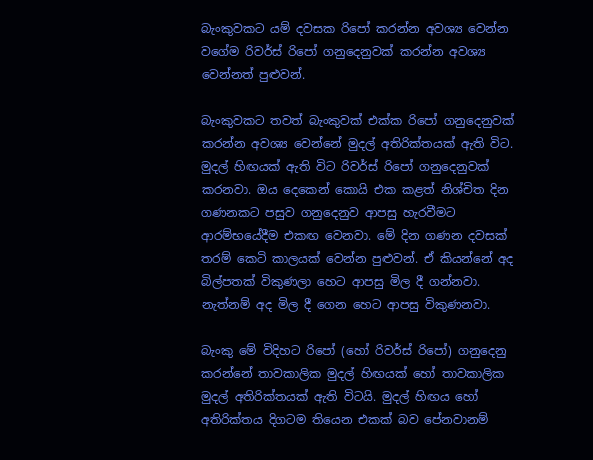බැංකුවකට යම් දවසක රිපෝ කරන්න අවශ්‍ය වෙන්න වගේම රිවර්ස් රිපෝ ගනුදෙනුවක් කරන්න අවශ්‍ය වෙන්නත් පුළුවන්.

බැංකුවකට තවත් බැංකුවක් එක්ක රිපෝ ගනුදෙනුවක් කරන්න අවශ්‍ය වෙන්නේ මුදල් අතිරික්තයක් ඇති විට. මුදල් හිඟයක් ඇති විට රිවර්ස් රිපෝ ගනුදෙනුවක් කරනවා. ඔය දෙකෙන් කොයි එක කළත් නිශ්චිත දින ගණනකට පසුව ගනුදෙනුව ආපසු හැරවීමට ආරම්භයේදීම එකඟ වෙනවා. මේ දින ගණන දවසක් තරම් කෙටි කාලයක් වෙන්න පුළුවන්. ඒ කියන්නේ අද බිල්පතක් විකුණලා හෙට ආපසු මිල දී ගන්නවා. නැත්නම් අද මිල දී ගෙන හෙට ආපසු විකුණනවා.

බැංකු මේ විදිහට රිපෝ (හෝ රිවර්ස් රිපෝ) ගනුදෙනු කරන්නේ තාවකාලික මුදල් හිඟයක් හෝ තාවකාලික මුදල් අතිරික්තයක් ඇති විටයි. මුදල් හිඟය හෝ අතිරික්තය දිගටම තියෙන එකක් බව පේනවානම්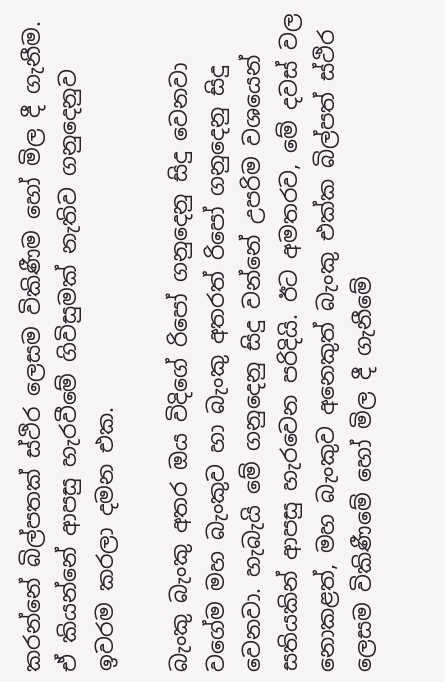කරන්නේ බිල්පතක් ස්ථිර ලෙසම විකිණීම හෝ මිල දී ගැනීම. ඒ කියන්නේ ආපසු හැරවීමේ ගිවිසුමක් නැතිව ගනුදෙනුව ඉවරම කරලා දමන එක.

බැංකු බැංකු අතර ඔය විදිගේ රිපෝ ගනුදෙනු සිදු වෙනවා වගේම මහ බැංකුව හා බැංකු අතරත් රිපෝ ගනුදෙනු සිදු වෙනවා. හැබැයි මේ ගනුදෙනු සිදු වන්නේ උපරිම වශයෙන් සතියකින් ආපසු හැරවෙන පරිදියි. ඊට අමතරව, මේ දවස් වල නොකළත්, මහ බැංකුව අනෙකුත් බැංකු එක්ක බිල්පත් ස්ථිර ලෙසම විකිණීමේ හෝ මිල දී ගැනීමේ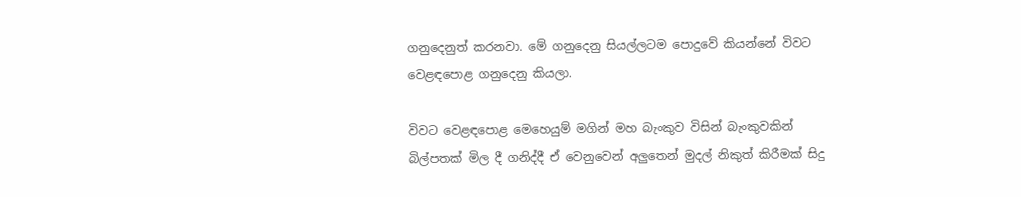ගනුදෙනුත් කරනවා. මේ ගනුදෙනු සියල්ලටම පොදුවේ කියන්නේ විවට වෙළඳපොළ ගනුදෙනු කියලා.

විවට වෙළඳපොළ මෙහෙයුම් මගින් මහ බැංකුව විසින් බැංකුවකින් බිල්පතක් මිල දී ගනිද්දී ඒ වෙනුවෙන් අලුතෙන් මුදල් නිකුත් කිරීමක් සිදු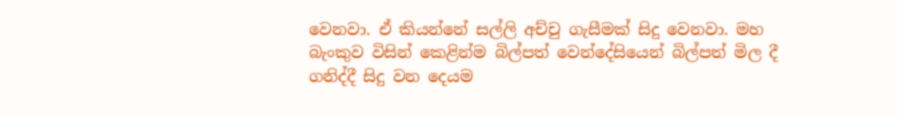වෙනවා. ඒ කියන්නේ සල්ලි අච්චු ගැසීමක් සිදු වෙනවා. මහ බැංකුව විසින් කෙළින්ම බිල්පත් වෙන්දේසියෙන් බිල්පත් මිල දී ගනිද්දී සිදු වන දෙයම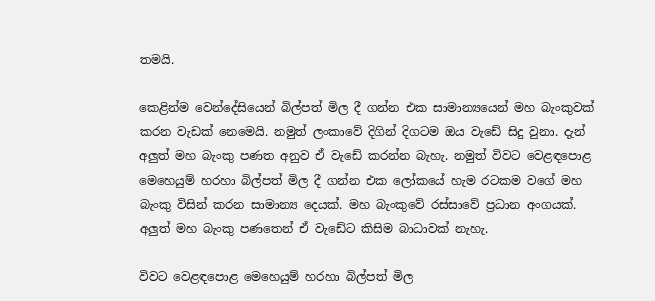තමයි.

කෙළින්ම වෙන්දේසියෙන් බිල්පත් මිල දී ගන්න එක සාමාන්‍යයෙන් මහ බැංකුවක් කරන වැඩක් නෙමෙයි. නමුත් ලංකාවේ දිගින් දිගටම ඔය වැඩේ සිදු වුනා. දැන් අලුත් මහ බැංකු පණත අනුව ඒ වැඩේ කරන්න බැහැ. නමුත් විවට වෙළඳපොළ මෙහෙයුම් හරහා බිල්පත් මිල දී ගන්න එක ලෝකයේ හැම රටකම වගේ මහ බැංකු විසින් කරන සාමාන්‍ය දෙයක්. මහ බැංකුවේ රස්සාවේ ප්‍රධාන අංගයක්. අලුත් මහ බැංකු පණතෙන් ඒ වැඩේට කිසිම බාධාවක් නැහැ.

විවට වෙළඳපොළ මෙහෙයුම් හරහා බිල්පත් මිල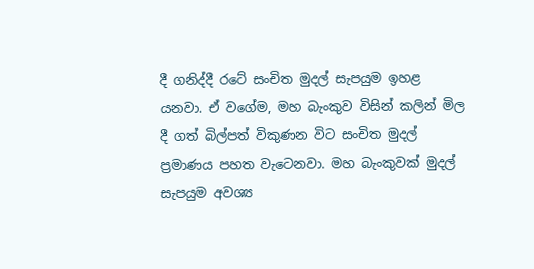දී ගනිද්දී රටේ සංචිත මුදල් සැපයුම ඉහළ යනවා. ඒ වගේම, මහ බැංකුව විසින් කලින් මිල දී ගත් බිල්පත් විකුණන විට සංචිත මුදල් ප්‍රමාණය පහත වැටෙනවා. මහ බැංකුවක් මුදල් සැපයුම අවශ්‍ය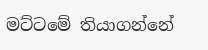මට්ටමේ තියාගන්නේ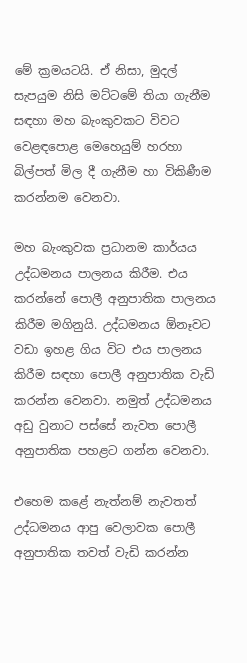මේ ක්‍රමයටයි. ඒ නිසා, මුදල් සැපයුම නිසි මට්ටමේ තියා ගැනීම සඳහා මහ බැංකුවකට විවට වෙළඳපොළ මෙහෙයුම් හරහා බිල්පත් මිල දී ගැනීම හා විකිණීම කරන්නම වෙනවා.

මහ බැංකුවක ප්‍රධානම කාර්යය උද්ධමනය පාලනය කිරීම. එය කරන්නේ පොලී අනුපාතික පාලනය කිරීම මගිනුයි. උද්ධමනය ඕනෑවට වඩා ඉහළ ගිය විට එය පාලනය කිරීම සඳහා පොලී අනුපාතික වැඩි කරන්න වෙනවා. නමුත් උද්ධමනය අඩු වුනාට පස්සේ නැවත පොලී අනුපාතික පහළට ගන්න වෙනවා.

එහෙම කළේ නැත්නම් නැවතත් උද්ධමනය ආපු වෙලාවක පොලී අනුපාතික තවත් වැඩි කරන්න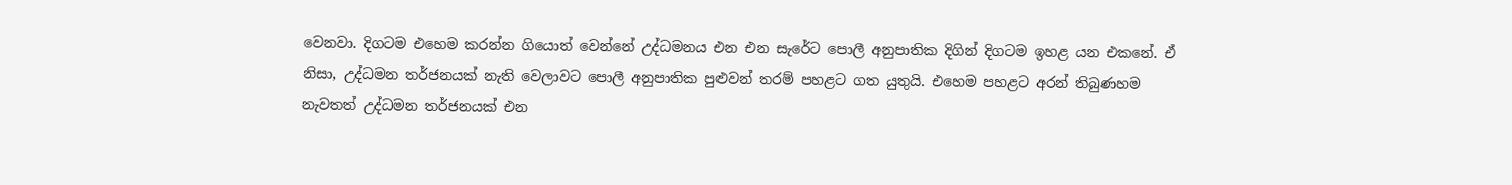වෙනවා. දිගටම එහෙම කරන්න ගියොත් වෙන්නේ උද්ධමනය එන එන සැරේට පොලී අනුපාතික දිගින් දිගටම ඉහළ යන එකනේ. ඒ නිසා, උද්ධමන තර්ජනයක් නැති වෙලාවට පොලී අනුපාතික පුළුවන් තරම් පහළට ගත යුතුයි. එහෙම පහළට අරන් තිබුණහම නැවතත් උද්ධමන තර්ජනයක් එන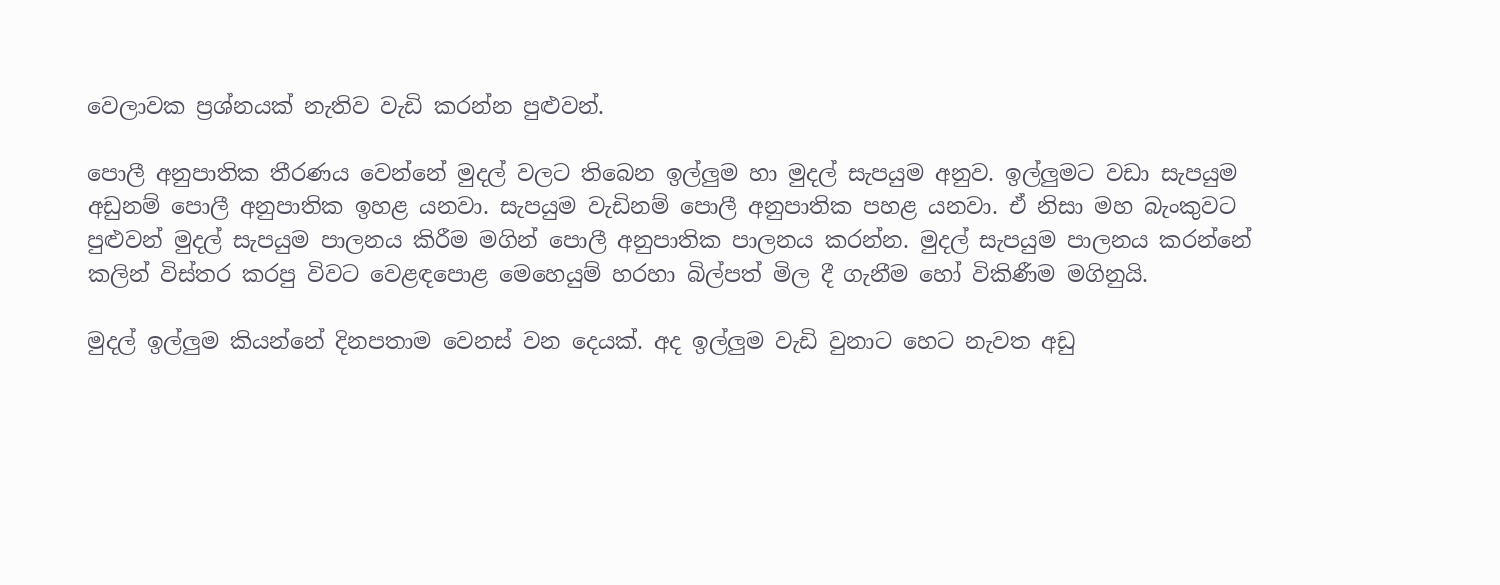වෙලාවක ප්‍රශ්නයක් නැතිව වැඩි කරන්න පුළුවන්.

පොලී අනුපාතික තීරණය වෙන්නේ මුදල් වලට තිබෙන ඉල්ලුම හා මුදල් සැපයුම අනුව. ඉල්ලුමට වඩා සැපයුම අඩුනම් පොලී අනුපාතික ඉහළ යනවා. සැපයුම වැඩිනම් පොලී අනුපාතික පහළ යනවා. ඒ නිසා මහ බැංකුවට පුළුවන් මුදල් සැපයුම පාලනය කිරීම මගින් පොලී අනුපාතික පාලනය කරන්න. මුදල් සැපයුම පාලනය කරන්නේ කලින් විස්තර කරපු විවට වෙළඳපොළ මෙහෙයුම් හරහා බිල්පත් මිල දී ගැනීම හෝ විකිණීම මගිනුයි.

මුදල් ඉල්ලුම කියන්නේ දිනපතාම වෙනස් වන දෙයක්. අද ඉල්ලුම වැඩි වුනාට හෙට නැවත අඩු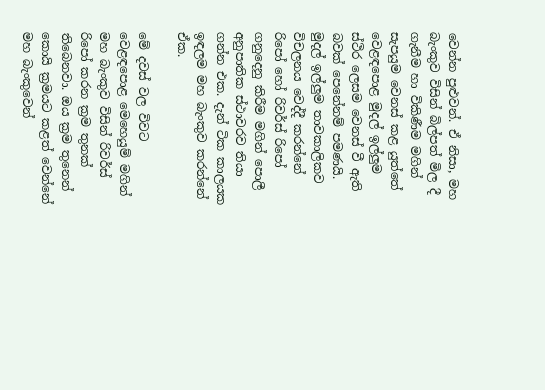වෙන්න පුළුවන්. ඒ නිසා, මහ බැංකුව විසින් බිල්පත් මිල දී ගැනීම හා විකිණීම මගින් සැපයුම වෙනස් කළ යුත්තේ වෙළඳපොළ මුදල් ඉල්ලුම ස්ථිර ලෙසම වෙනස් වී ඇති බවක් පෙනේනම් පමණයි. මුදල් ඉල්ලුම තාවකාලිකව විචලනය වෙද්දී කරන්නේ රිපෝ හෝ රිවර්ස් රිපෝ ගනුදෙනු කිරීම මගින් පොලී අනුපාතික ස්ථාවරව තියා ගන්න එක. දැන් ටික කාලයක ඉඳලම මහ බැංකුව කරන්නේ ඒක.

මේ දවස් වල විවට වෙළඳපොළ මෙහෙයුම් මගින් මහ බැංකුව විසින් රිවර්ස් රිපෝ කරන ක්‍රම තුනක් තිබෙනවා. ඔය ක්‍රම තුනෙන් කොයි ක්‍රමයට කළත් වෙන්නේ මහ බැංකුවෙන්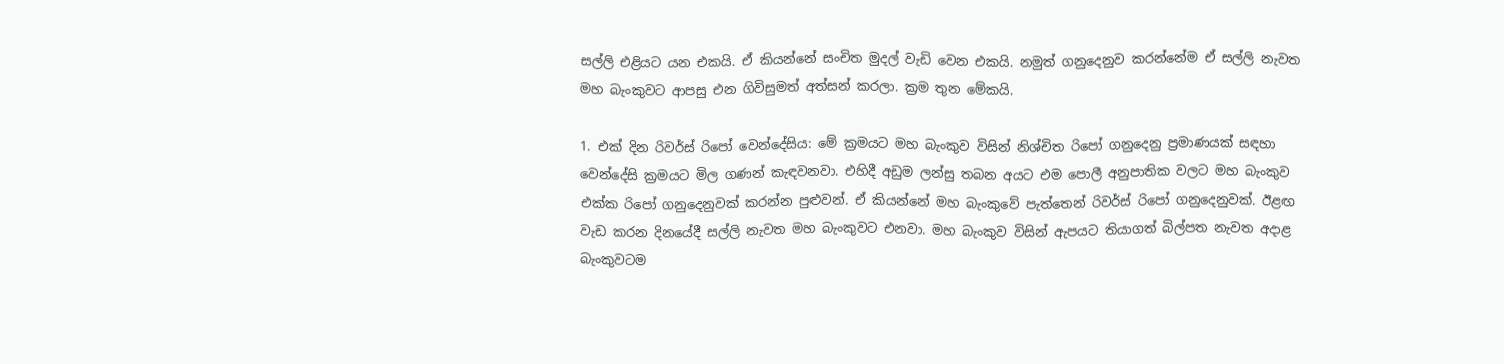සල්ලි එළියට යන එකයි. ඒ කියන්නේ සංචිත මුදල් වැඩි වෙන එකයි. නමුත් ගනුදෙනුව කරන්නේම ඒ සල්ලි නැවත මහ බැංකුවට ආපසු එන ගිවිසුමත් අත්සන් කරලා. ක්‍රම තුන මේකයි.

1. එක් දින රිවර්ස් රිපෝ වෙන්දේසිය: මේ ක්‍රමයට මහ බැංකුව විසින් නිශ්චිත රිපෝ ගනුදෙනු ප්‍රමාණයක් සඳහා වෙන්දේසි ක්‍රමයට මිල ගණන් කැඳවනවා. එහිදී අඩුම ලන්සු තබන අයට එම පොලී අනුපාතික වලට මහ බැංකුව එක්ක රිපෝ ගනුදෙනුවක් කරන්න පුළුවන්. ඒ කියන්නේ මහ බැංකුවේ පැත්තෙන් රිවර්ස් රිපෝ ගනුදෙනුවක්. ඊළඟ වැඩ කරන දිනයේදී සල්ලි නැවත මහ බැංකුවට එනවා. මහ බැංකුව විසින් ඇපයට තියාගත් බිල්පත නැවත අදාළ බැංකුවටම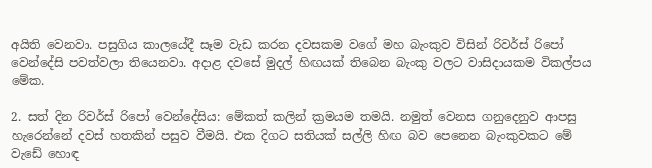අයිති වෙනවා. පසුගිය කාලයේදී සෑම වැඩ කරන දවසකම වගේ මහ බැංකුව විසින් රිවර්ස් රිපෝ වෙන්දේසි පවත්වලා තියෙනවා. අදාළ දවසේ මුදල් හිඟයක් තිබෙන බැංකු වලට වාසිදායකම විකල්පය මේක.

2. සත් දින රිවර්ස් රිපෝ වෙන්දේසිය: මේකත් කලින් ක්‍රමයම තමයි. නමුත් වෙනස ගනුදෙනුව ආපසු හැරෙන්නේ දවස් හතකින් පසුව වීමයි. එක දිගට සතියක් සල්ලි හිඟ බව පෙනෙන බැංකුවකට මේ වැඩේ හොඳ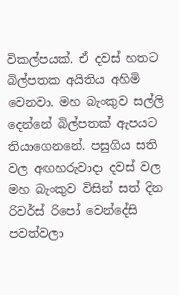විකල්පයක්. ඒ දවස් හතට බිල්පතක අයිතිය අහිමි වෙනවා. මහ බැංකුව සල්ලි දෙන්නේ බිල්පතක් ඇපයට තියාගෙනනේ. පසුගිය සති වල අඟහරුවාදා දවස් වල මහ බැංකුව විසින් සත් දින රිවර්ස් රිපෝ වෙන්දේසි පවත්වලා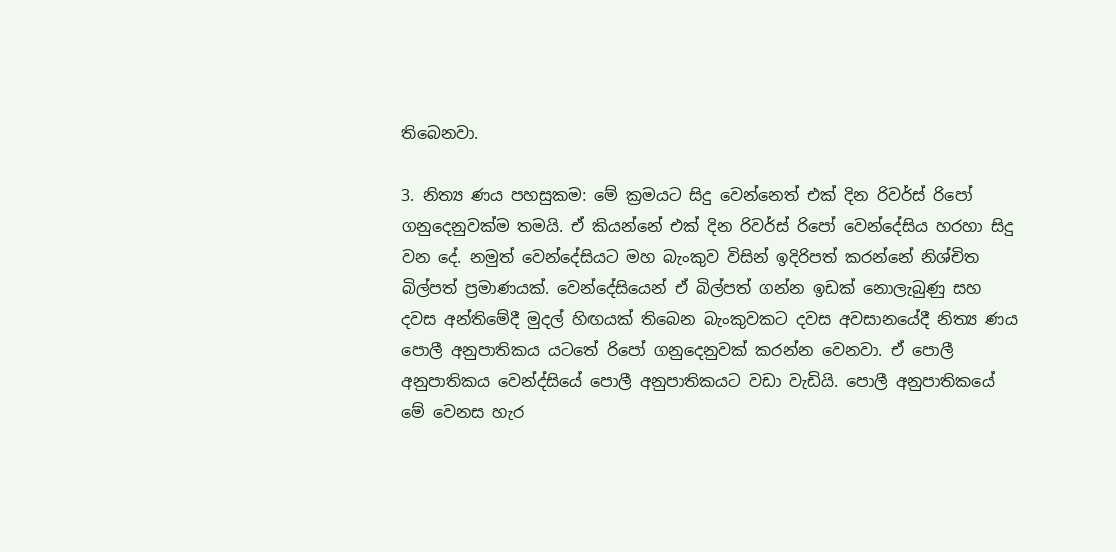තිබෙනවා.

3. නිත්‍ය ණය පහසුකම: මේ ක්‍රමයට සිදු වෙන්නෙත් එක් දින රිවර්ස් රිපෝ ගනුදෙනුවක්ම තමයි. ඒ කියන්නේ එක් දින රිවර්ස් රිපෝ වෙන්දේසිය හරහා සිදු වන දේ. නමුත් වෙන්දේසියට මහ බැංකුව විසින් ඉදිරිපත් කරන්නේ නිශ්චිත බිල්පත් ප්‍රමාණයක්. වෙන්දේසියෙන් ඒ බිල්පත් ගන්න ඉඩක් නොලැබුණු සහ දවස අන්තිමේදී මුදල් හිඟයක් තිබෙන බැංකුවකට දවස අවසානයේදී නිත්‍ය ණය පොලී අනුපාතිකය යටතේ රිපෝ ගනුදෙනුවක් කරන්න වෙනවා. ඒ පොලී අනුපාතිකය වෙන්ද්සියේ පොලී අනුපාතිකයට වඩා වැඩියි. පොලී අනුපාතිකයේ මේ වෙනස හැර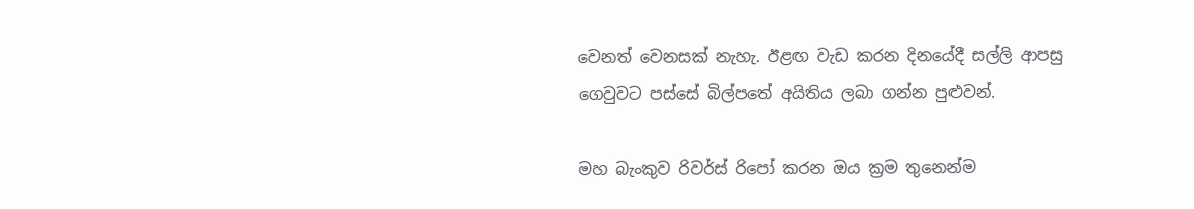වෙනත් වෙනසක් නැහැ. ඊළඟ වැඩ කරන දිනයේදී සල්ලි ආපසු ගෙවුවට පස්සේ බිල්පතේ අයිතිය ලබා ගන්න පුළුවන්.

මහ බැංකුව රිවර්ස් රිපෝ කරන ඔය ක්‍රම තුනෙන්ම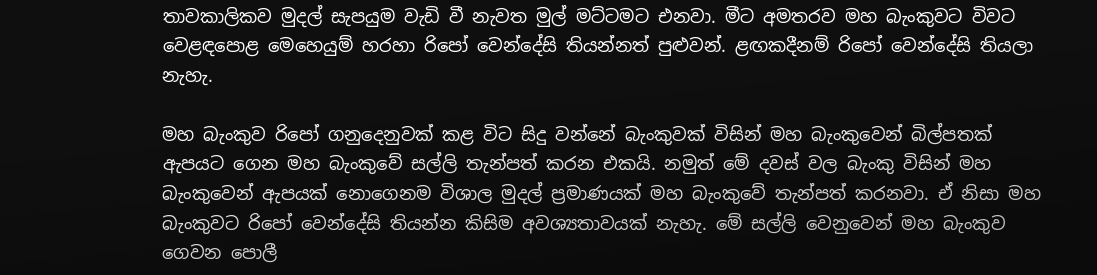තාවකාලිකව මුදල් සැපයුම වැඩි වී නැවත මුල් මට්ටමට එනවා. මීට අමතරව මහ බැංකුවට විවට වෙළඳපොළ මෙහෙයුම් හරහා රිපෝ වෙන්දේසි තියන්නත් පුළුවන්. ළඟකදීනම් රිපෝ වෙන්දේසි තියලා නැහැ.

මහ බැංකුව රිපෝ ගනුදෙනුවක් කළ විට සිදු වන්නේ බැංකුවක් විසින් මහ බැංකුවෙන් බිල්පතක් ඇපයට ගෙන මහ බැංකුවේ සල්ලි තැන්පත් කරන එකයි. නමුත් මේ දවස් වල බැංකු විසින් මහ බැංකුවෙන් ඇපයක් නොගෙනම විශාල මුදල් ප්‍රමාණයක් මහ බැංකුවේ තැන්පත් කරනවා. ඒ නිසා මහ බැංකුවට රිපෝ වෙන්දේසි තියන්න කිසිම අවශ්‍යතාවයක් නැහැ. මේ සල්ලි වෙනුවෙන් මහ බැංකුව ගෙවන පොලී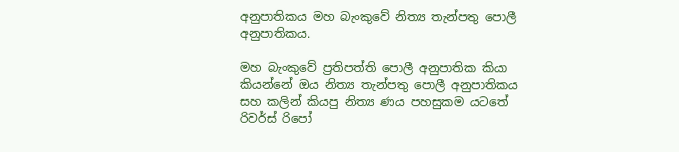අනුපාතිකය මහ බැංකුවේ නිත්‍ය තැන්පතු පොලී අනුපාතිකය.

මහ බැංකුවේ ප්‍රතිපත්ති පොලී අනුපාතික කියා කියන්නේ ඔය නිත්‍ය තැන්පතු පොලී අනුපාතිකය සහ කලින් කියපු නිත්‍ය ණය පහසුකම යටතේ රිවර්ස් රිපෝ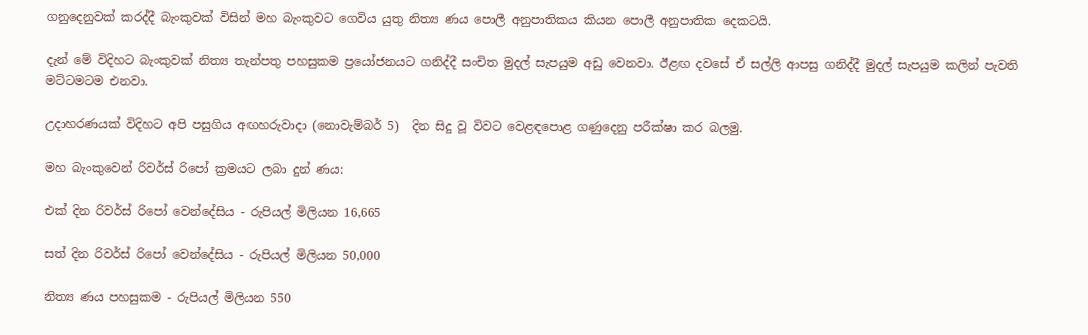ගනුදෙනුවක් කරද්දී බැංකුවක් විසින් මහ බැංකුවට ගෙවිය යුතු නිත්‍ය ණය පොලී අනුපාතිකය කියන පොලී අනුපාතික දෙකටයි.

දැන් මේ විදිහට බැංකුවක් නිත්‍ය තැන්පතු පහසුකම ප්‍රයෝජනයට ගනිද්දී සංචිත මුදල් සැපයුම අඩු වෙනවා. ඊළඟ දවසේ ඒ සල්ලි ආපසු ගනිද්දී මුදල් සැපයුම කලින් පැවති මට්ටමටම එනවා.

උදාහරණයක් විදිහට අපි පසුගිය අඟහරුවාදා (නොවැම්බර් 5)  දින සිදු වූ විවට වෙළඳපොළ ගණුදෙනු පරීක්ෂා කර බලමු.

මහ බැංකුවෙන් රිවර්ස් රිපෝ ක්‍රමයට ලබා දුන් ණය:

එක් දින රිවර්ස් රිපෝ වෙන්දේසිය - රුපියල් මිලියන 16,665

සත් දින රිවර්ස් රිපෝ වෙන්දේසිය - රුපියල් මිලියන 50,000

නිත්‍ය ණය පහසුකම - රුපියල් මිලියන 550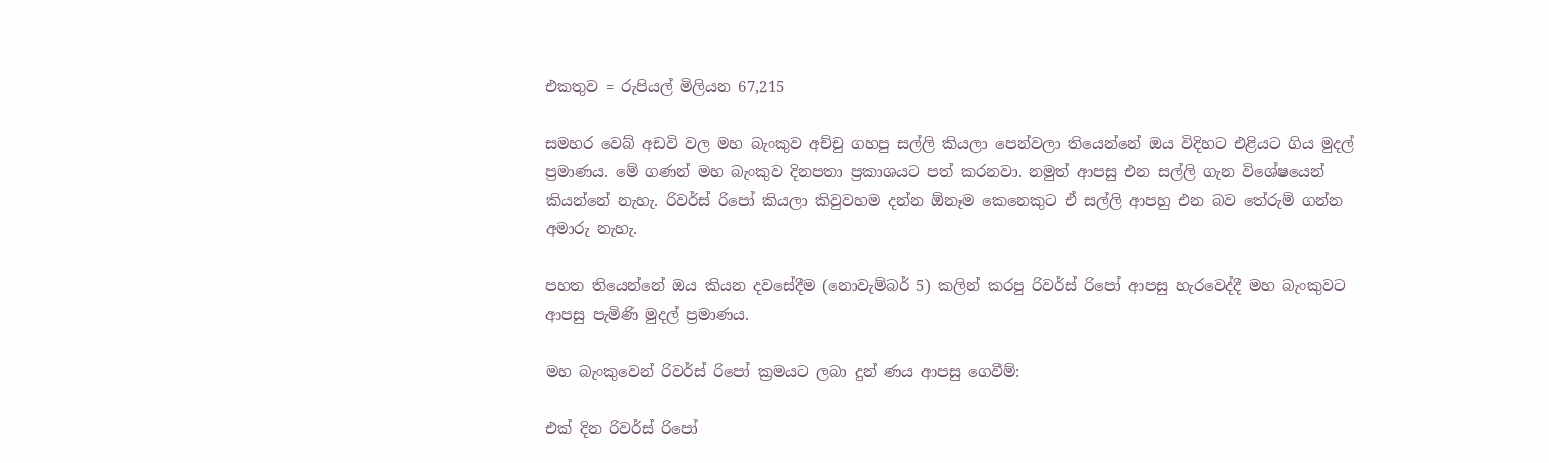එකතුව = රුපියල් මිලියන 67,215

සමහර වෙබ් අඩවි වල මහ බැංකුව අච්චු ගහපු සල්ලි කියලා පෙන්වලා තියෙන්නේ ඔය විදිහට එළියට ගිය මුදල් ප්‍රමාණය. මේ ගණන් මහ බැංකුව දිනපතා ප්‍රකාශයට පත් කරනවා. නමුත් ආපසු එන සල්ලි ගැන විශේෂයෙන් කියන්නේ නැහැ. රිවර්ස් රිපෝ කියලා කිවුවහම දන්න ඕනෑම කෙනෙකුට ඒ සල්ලි ආපහු එන බව තේරුම් ගන්න අමාරු නැහැ.

පහත තියෙන්නේ ඔය කියන දවසේදීම (නොවැම්බර් 5) කලින් කරපු රිවර්ස් රිපෝ ආපසු හැරවෙද්දී මහ බැංකුවට ආපසු පැමිණි මුදල් ප්‍රමාණය.

මහ බැංකුවෙන් රිවර්ස් රිපෝ ක්‍රමයට ලබා දුන් ණය ආපසු ගෙවීම්:

එක් දින රිවර්ස් රිපෝ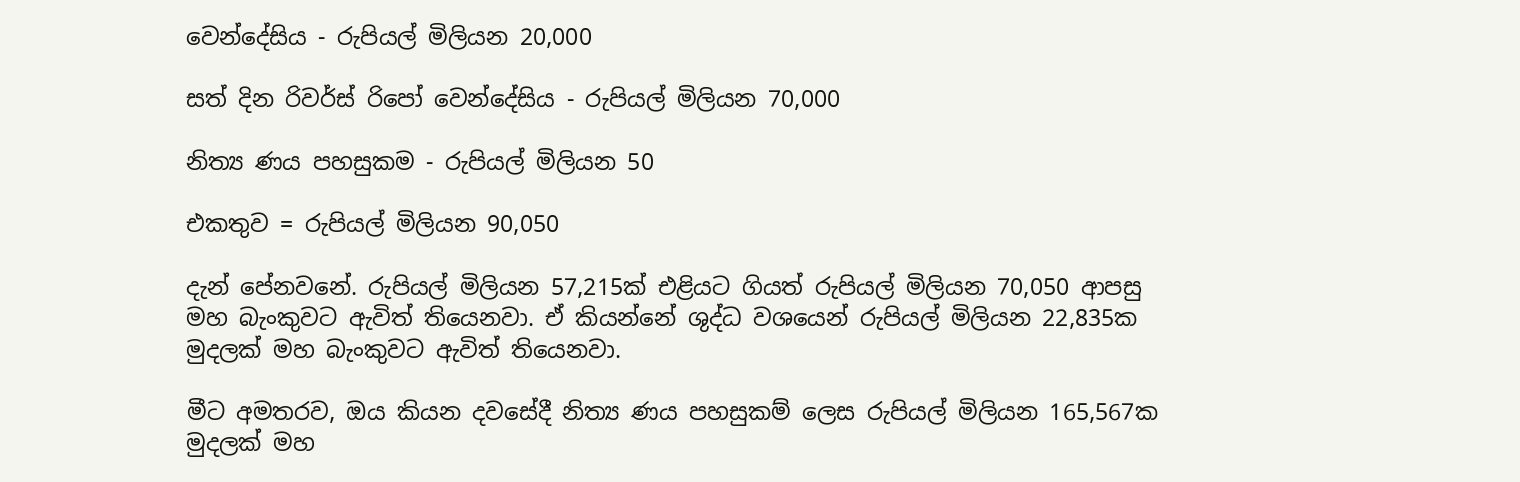වෙන්දේසිය - රුපියල් මිලියන 20,000

සත් දින රිවර්ස් රිපෝ වෙන්දේසිය - රුපියල් මිලියන 70,000

නිත්‍ය ණය පහසුකම - රුපියල් මිලියන 50

එකතුව = රුපියල් මිලියන 90,050

දැන් පේනවනේ. රුපියල් මිලියන 57,215ක් එළියට ගියත් රුපියල් මිලියන 70,050 ආපසු මහ බැංකුවට ඇවිත් තියෙනවා. ඒ කියන්නේ ශුද්ධ වශයෙන් රුපියල් මිලියන 22,835ක මුදලක් මහ බැංකුවට ඇවිත් තියෙනවා.

මීට අමතරව, ඔය කියන දවසේදී නිත්‍ය ණය පහසුකම් ලෙස රුපියල් මිලියන 165,567ක මුදලක් මහ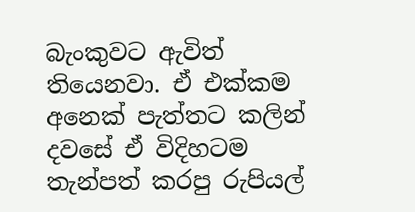බැංකුවට ඇවිත් තියෙනවා. ඒ එක්කම අනෙක් පැත්තට කලින් දවසේ ඒ විදිහටම තැන්පත් කරපු රුපියල්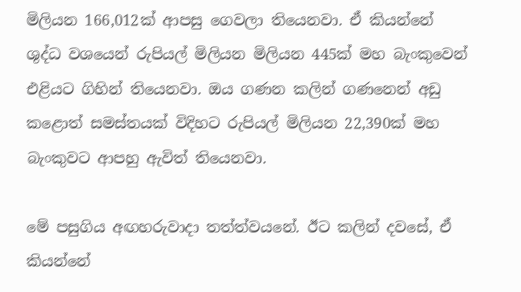මිලියන 166,012ක් ආපසු ගෙවලා තියෙනවා. ඒ කියන්නේ ශුද්ධ වශයෙන් රුපියල් මිලියන මිලියන 445ක් මහ බැංකුවෙන් එළියට ගිහින් තියෙනවා. ඔය ගණන කලින් ගණනෙන් අඩු කළොත් සමස්තයක් විදිහට රුපියල් මිලියන 22,390ක් මහ බැංකුවට ආපහු ඇවිත් තියෙනවා.

මේ පසුගිය අඟහරුවාදා තත්ත්වයනේ. ඊට කලින් දවසේ, ඒ කියන්නේ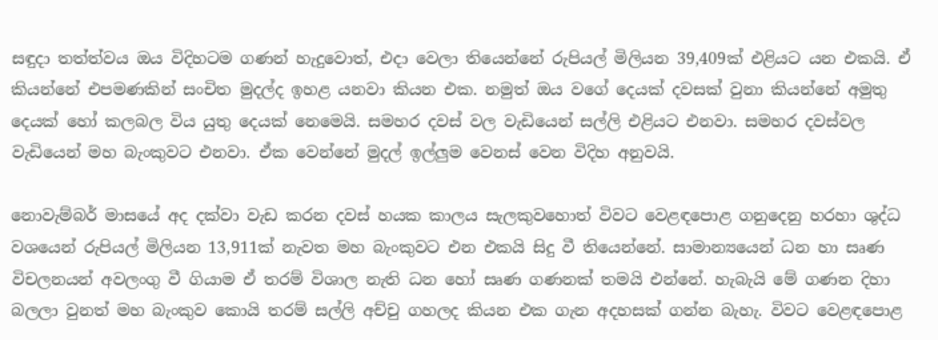සඳුදා තත්ත්වය ඔය විදිහටම ගණන් හැදුවොත්, එදා වෙලා තියෙන්නේ රුපියල් මිලියන 39,409ක් එළියට යන එකයි. ඒ කියන්නේ එපමණකින් සංචිත මුදල්ද ඉහළ යනවා කියන එක. නමුත් ඔය වගේ දෙයක් දවසක් වුනා කියන්නේ අමුතු දෙයක් හෝ කලබල විය යුතු දෙයක් නෙමෙයි. සමහර දවස් වල වැඩියෙන් සල්ලි එළියට එනවා. සමහර දවස්වල වැඩියෙන් මහ බැංකුවට එනවා. ඒක වෙන්නේ මුදල් ඉල්ලුම වෙනස් වෙන විදිහ අනුවයි.

නොවැම්බර් මාසයේ අද දක්වා වැඩ කරන දවස් හයක කාලය සැලකුවහොත් විවට වෙළඳපොළ ගනුදෙනු හරහා ශුද්ධ වශයෙන් රුපියල් මිලියන 13,911ක් නැවත මහ බැංකුවට එන එකයි සිදු වී තියෙන්නේ. සාමාන්‍යයෙන් ධන හා සෘණ විචලනයන් අවලංගු වී ගියාම ඒ තරම් විශාල නැති ධන හෝ සෘණ ගණනක් තමයි එන්නේ. හැබැයි මේ ගණන දිහා බලලා වුනත් මහ බැංකුව කොයි තරම් සල්ලි අච්චු ගහලද කියන එක ගැන අදහසක් ගන්න බැහැ. විවට වෙළඳපොළ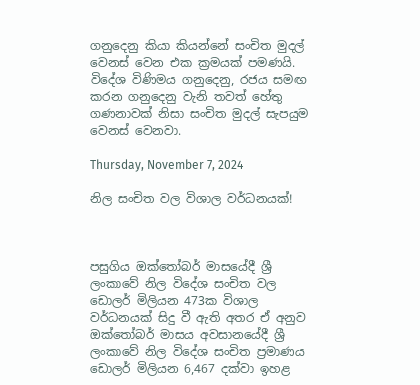ගනුදෙනු කියා කියන්නේ සංචිත මුදල් වෙනස් වෙන එක ක්‍රමයක් පමණයි. විදේශ විණිමය ගනුදෙනු, රජය සමඟ කරන ගනුදෙනු වැනි තවත් හේතු ගණනාවක් නිසා සංචිත මුදල් සැපයුම වෙනස් වෙනවා.

Thursday, November 7, 2024

නිල සංචිත වල විශාල වර්ධනයක්!



පසුගිය ඔක්තෝබර් මාසයේදී ශ්‍රී ලංකාවේ නිල විදේශ සංචිත වල ඩොලර් මිලියන 473ක විශාල වර්ධනයක් සිදු වී ඇති අතර ඒ අනුව ඔක්තෝබර් මාසය අවසානයේදී ශ්‍රී ලංකාවේ නිල විදේශ සංචිත ප්‍රමාණය ඩොලර් මිලියන 6,467 දක්වා ඉහළ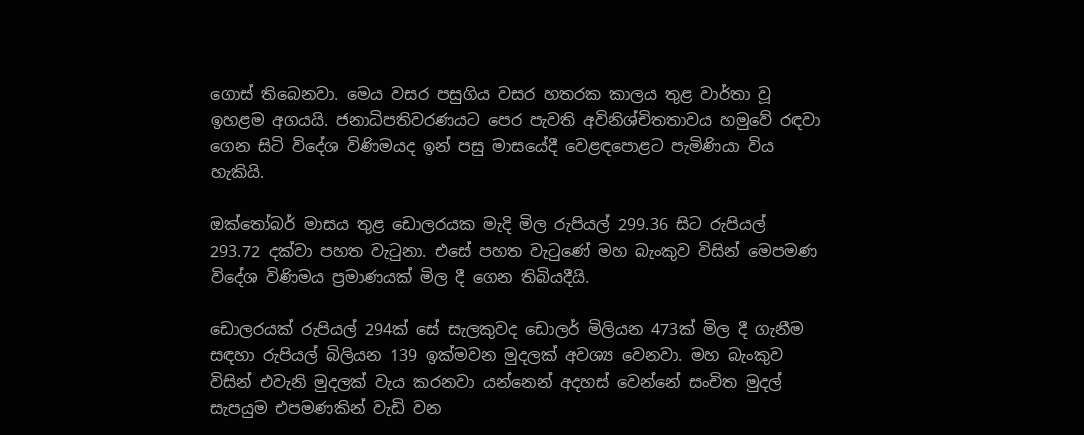ගොස් තිබෙනවා. මෙය වසර පසුගිය වසර හතරක කාලය තුළ වාර්තා වූ ඉහළම අගයයි. ජනාධිපතිවරණයට පෙර පැවති අවිනිශ්චිතතාවය හමුවේ රඳවා ගෙන සිටි විදේශ විණිමයද ඉන් පසු මාසයේදී වෙළඳපොළට පැමිණියා විය හැකියි.

ඔක්තෝබර් මාසය තුළ ඩොලරයක මැදි මිල රුපියල් 299.36 සිට රුපියල් 293.72 දක්වා පහත වැටුනා. එසේ පහත වැටුණේ මහ බැංකුව විසින් මෙපමණ විදේශ විණිමය ප්‍රමාණයක් මිල දී ගෙන තිබියදීයි.

ඩොලරයක් රුපියල් 294ක් සේ සැලකුවද ඩොලර් මිලියන 473ක් මිල දී ගැනීම සඳහා රුපියල් බිලියන 139 ඉක්මවන මුදලක් අවශ්‍ය වෙනවා. මහ බැංකුව විසින් එවැනි මුදලක් වැය කරනවා යන්නෙන් අදහස් වෙන්නේ සංචිත මුදල් සැපයුම එපමණකින් වැඩි වන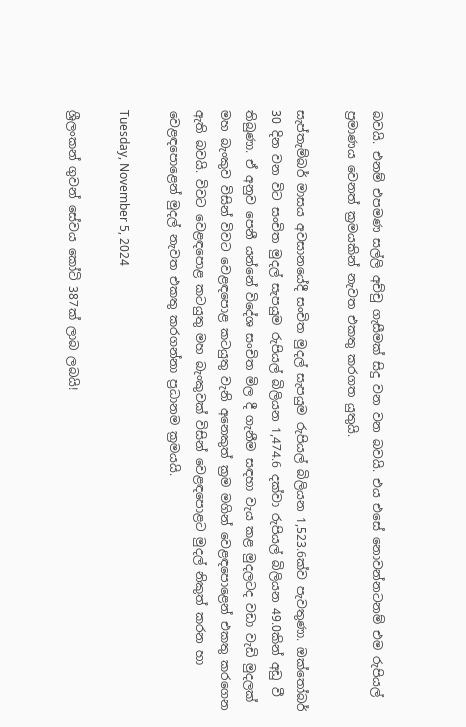බවයි. එනම් එපමණ සල්ලි අච්චු ගැසීමක් සිදු වන වන බවයි. එය එසේ නොවන්නටනම් එම රුපියල් ප්‍රමාණය වෙනත් ක්‍රමයකින් නැවත එකතු කරගත යුතුයි.

සැප්තැම්බර් මාසය අවසානයේදී සංචිත මුදල් සැපයුම රුපියල් බිලියන 1,523.6ක්ව පැවතුණා. ඔක්තෝබර් 30 දින වන විට සංචිත මුදල් සැපයුම රුපියල් බිලියන 1,474.6 දක්වා රුපියල් බිලියන 49.0කින් අඩු වී තිබුණා. ඒ අනුව පෙනී යන්නේ විදේශ සංචිත මිල දී ගැනීම සඳහා වැය කළ මුදලටද වඩා වැඩි මුදලක් මහ බැංකුව විසින් විවට වෙළඳපොළ කටයුතු වැනි අනෙකුත් ක්‍රම මගින් වෙළඳපොළෙන් එකතු කරගෙන ඇති බවයි. විවට වෙළඳපොළ කටයුතු මහ බැංකුවක් විසින් වෙළඳපොළට මුදල් නිකුත් කරන හා වෙළඳපොළෙන් මුදල් නැවත එකතු කරගන්නා ප්‍රධානම ක්‍රමයයි.

Tuesday, November 5, 2024

ශ්‍රීලංකන් ගුවන් සේවය කෝටි 387ක් ලාබ ලබයි!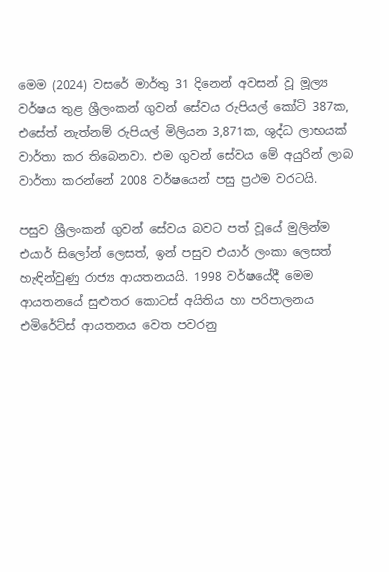මෙම (2024) වසරේ මාර්තු 31 දිනෙන් අවසන් වූ මූල්‍ය වර්ෂය තුළ ශ්‍රීලංකන් ගුවන් සේවය රුපියල් කෝටි 387ක,  එසේත් නැත්නම් රුපියල් මිලියන 3,871ක, ශුද්ධ ලාභයක් වාර්තා කර තිබෙනවා. එම ගුවන් සේවය මේ අයුරින් ලාබ වාර්තා කරන්නේ 2008 වර්ෂයෙන් පසු ප්‍රථම වරටයි.

පසුව ශ්‍රීලංකන් ගුවන් සේවය බවට පත් වූයේ මුලින්ම එයාර් සිලෝන් ලෙසත්, ඉන් පසුව එයාර් ලංකා ලෙසත් හැඳින්වුණු රාජ්‍ය ආයතනයයි. 1998 වර්ෂයේදී මෙම ආයතනයේ සුළුතර කොටස් අයිතිය හා පරිපාලනය එමිරේට්ස් ආයතනය වෙත පවරනු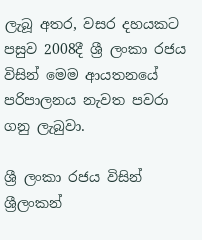ලැබූ අතර, වසර දහයකට පසුව 2008දී ශ්‍රී ලංකා රජය විසින් මෙම ආයතනයේ පරිපාලනය නැවත පවරා ගනු ලැබුවා.

ශ්‍රී ලංකා රජය විසින් ශ්‍රීලංකන්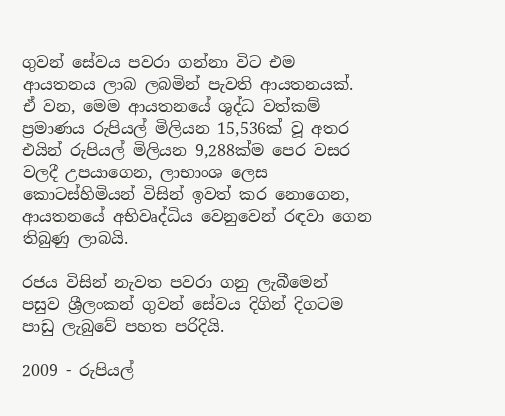ගුවන් සේවය පවරා ගන්නා විට එම ආයතනය ලාබ ලබමින් පැවති ආයතනයක්. ඒ වන, මෙම ආයතනයේ ශුද්ධ වත්කම් ප්‍රමාණය රුපියල් මිලියන 15,536ක් වූ අතර එයින් රුපියල් මිලියන 9,288ක්ම පෙර වසර වලදී උපයාගෙන, ලාභාංශ ලෙස කොටස්හිමියන් විසින් ඉවත් කර නොගෙන, ආයතනයේ අභිවෘද්ධිය වෙනුවෙන් රඳවා ගෙන තිබුණු ලාබයි.

රජය විසින් නැවත පවරා ගනු ලැබීමෙන් පසුව ශ්‍රීලංකන් ගුවන් සේවය දිගින් දිගටම පාඩු ලැබුවේ පහත පරිදියි.

2009 - රුපියල්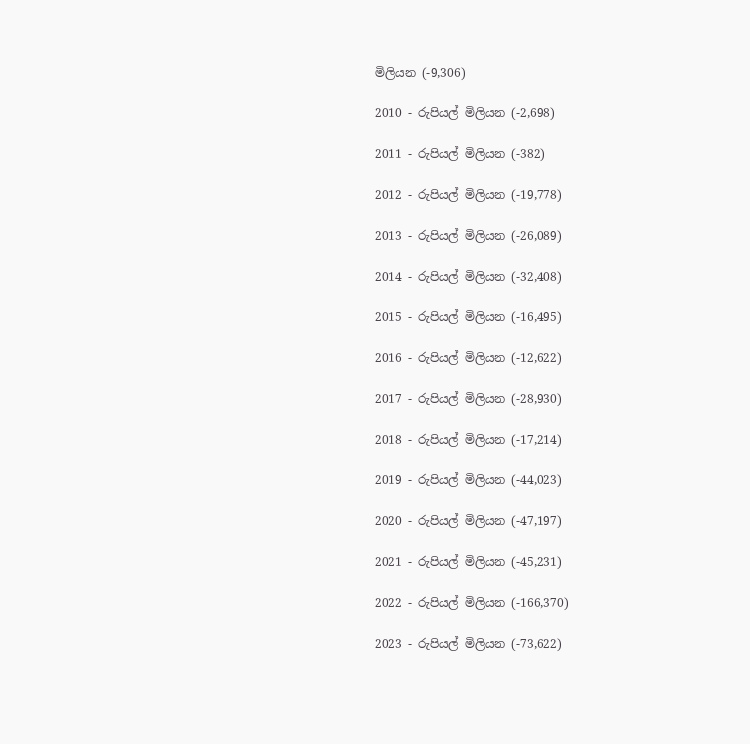මිලියන (-9,306)

2010 - රුපියල් මිලියන (-2,698)

2011 - රුපියල් මිලියන (-382)

2012 - රුපියල් මිලියන (-19,778)

2013 - රුපියල් මිලියන (-26,089)

2014 - රුපියල් මිලියන (-32,408)

2015 - රුපියල් මිලියන (-16,495)

2016 - රුපියල් මිලියන (-12,622)

2017 - රුපියල් මිලියන (-28,930)

2018 - රුපියල් මිලියන (-17,214)

2019 - රුපියල් මිලියන (-44,023)

2020 - රුපියල් මිලියන (-47,197)

2021 - රුපියල් මිලියන (-45,231)

2022 - රුපියල් මිලියන (-166,370)

2023 - රුපියල් මිලියන (-73,622)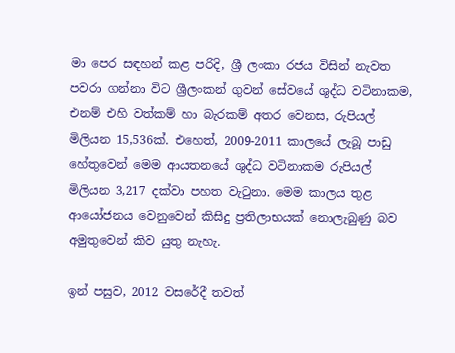මා පෙර සඳහන් කළ පරිදි, ශ්‍රී ලංකා රජය විසින් නැවත පවරා ගන්නා විට ශ්‍රීලංකන් ගුවන් සේවයේ ශුද්ධ වටිනාකම, එනම් එහි වත්කම් හා බැරකම් අතර වෙනස, රුපියල් මිලියන 15,536ක්. එහෙත්, 2009-2011 කාලයේ ලැබූ පාඩු හේතුවෙන් මෙම ආයතනයේ ශුද්ධ වටිනාකම රුපියල් මිලියන 3,217 දක්වා පහත වැටුනා. මෙම කාලය තුළ ආයෝජනය වෙනුවෙන් කිසිදු ප්‍රතිලාභයක් නොලැබුණු බව අමුතුවෙන් කිව යුතු නැහැ.

ඉන් පසුව, 2012 වසරේදී තවත්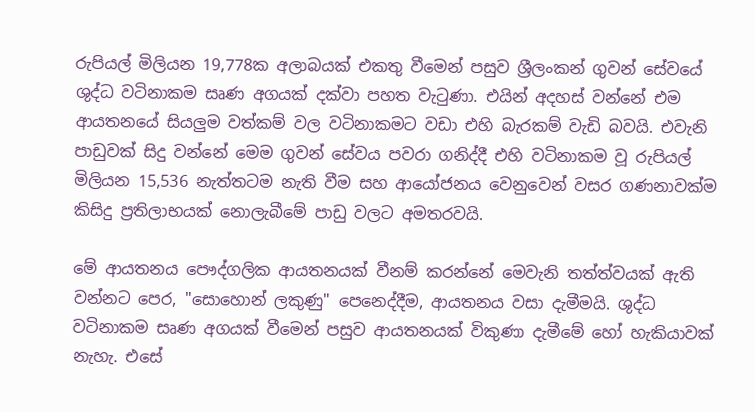රුපියල් මිලියන 19,778ක අලාබයක් එකතු වීමෙන් පසුව ශ්‍රීලංකන් ගුවන් සේවයේ ශුද්ධ වටිනාකම සෘණ අගයක් දක්වා පහත වැටුණා. එයින් අදහස් වන්නේ එම ආයතනයේ සියලුම වත්කම් වල වටිනාකමට වඩා එහි බැරකම් වැඩි බවයි. එවැනි පාඩුවක් සිදු වන්නේ මෙම ගුවන් සේවය පවරා ගනිද්දී එහි වටිනාකම වූ රුපියල් මිලියන 15,536 නැත්තටම නැති වීම සහ ආයෝජනය වෙනුවෙන් වසර ගණනාවක්ම කිසිදු ප්‍රතිලාභයක් නොලැබීමේ පාඩු වලට අමතරවයි.

මේ ආයතනය පෞද්ගලික ආයතනයක් වීනම් කරන්නේ මෙවැනි තත්ත්වයක් ඇති වන්නට පෙර, "සොහොන් ලකුණු" පෙනෙද්දීම, ආයතනය වසා දැමීමයි. ශුද්ධ වටිනාකම සෘණ අගයක් වීමෙන් පසුව ආයතනයක් විකුණා දැමීමේ හෝ හැකියාවක් නැහැ. එසේ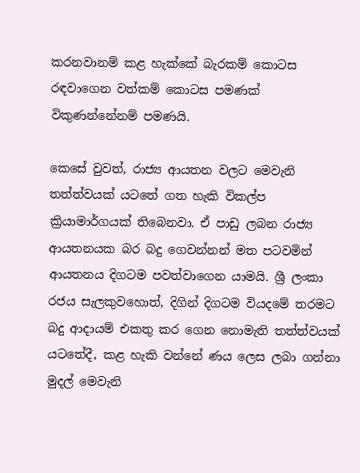කරනවානම් කළ හැක්කේ බැරකම් කොටස රඳවාගෙන වත්කම් කොටස පමණක් විකුණන්නේනම් පමණයි.

කෙසේ වුවත්, රාජ්‍ය ආයතන වලට මෙවැනි තත්ත්වයක් යටතේ ගත හැකි විකල්ප ක්‍රියාමාර්ගයක් තිබෙනවා. ඒ පාඩු ලබන රාජ්‍ය ආයතනයක බර බදු ගෙවන්නන් මත පටවමින් ආයතනය දිගටම පවත්වාගෙන යාමයි. ශ්‍රී ලංකා රජය සැලකුවහොත්, දිගින් දිගටම වියදමේ තරමට බදු ආදායම් එකතු කර ගෙන නොමැති තත්ත්වයක් යටතේදී, කළ හැකි වන්නේ ණය ලෙස ලබා ගන්නා මුදල් මෙවැනි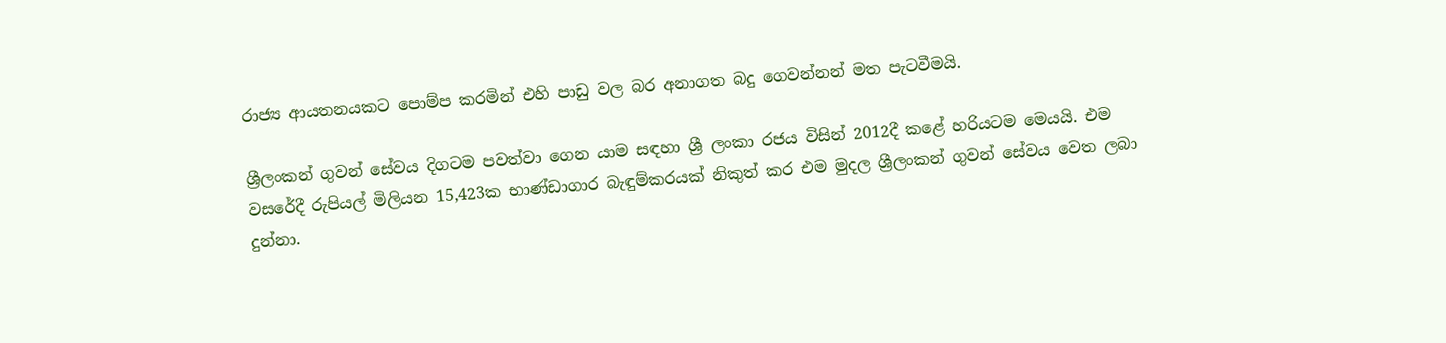රාජ්‍ය ආයතනයකට පොම්ප කරමින් එහි පාඩු වල බර අනාගත බදු ගෙවන්නන් මත පැටවීමයි.

ශ්‍රීලංකන් ගුවන් සේවය දිගටම පවත්වා ගෙන යාම සඳහා ශ්‍රී ලංකා රජය විසින් 2012දී කළේ හරියටම මෙයයි. එම වසරේදී රුපියල් මිලියන 15,423ක භාණ්ඩාගාර බැඳුම්කරයක් නිකුත් කර එම මුදල ශ්‍රීලංකන් ගුවන් සේවය වෙත ලබා දුන්නා.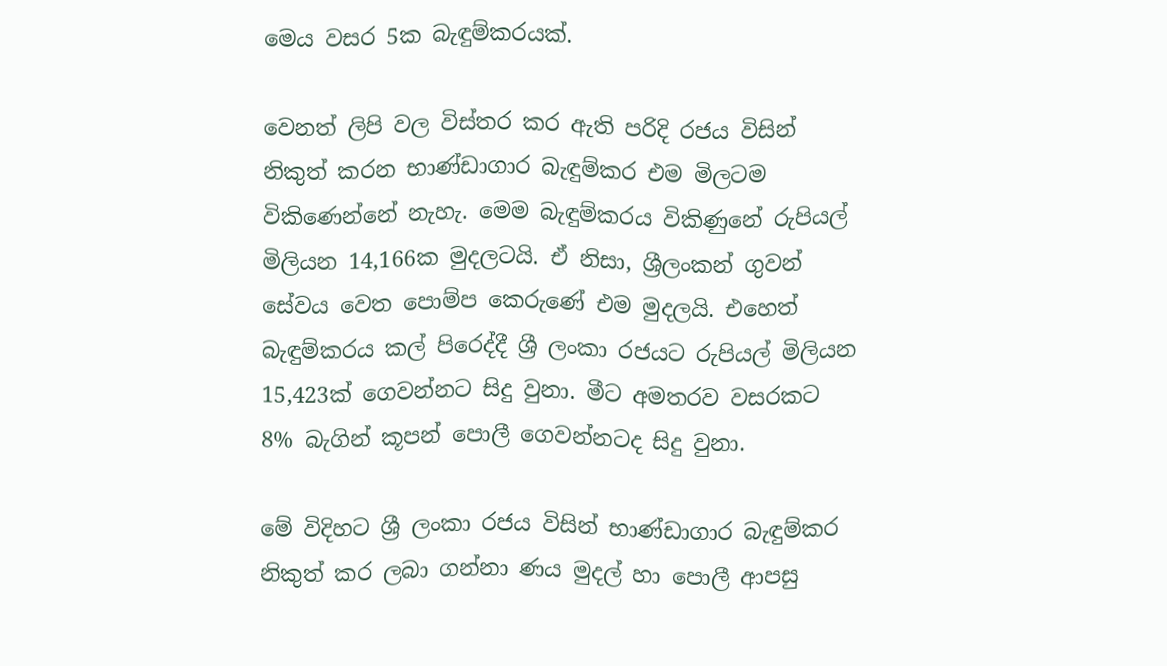මෙය වසර 5ක බැඳුම්කරයක්.

වෙනත් ලිපි වල විස්තර කර ඇති පරිදි රජය විසින් නිකුත් කරන භාණ්ඩාගාර බැඳුම්කර එම මිලටම විකිණෙන්නේ නැහැ. මෙම බැඳුම්කරය විකිණුනේ රුපියල් මිලියන 14,166ක මුදලටයි. ඒ නිසා, ශ්‍රීලංකන් ගුවන් සේවය වෙත පොම්ප කෙරුණේ එම මුදලයි. එහෙත් බැඳුම්කරය කල් පිරෙද්දී ශ්‍රී ලංකා රජයට රුපියල් මිලියන 15,423ක් ගෙවන්නට සිදු වුනා. මීට අමතරව වසරකට 8% බැගින් කූපන් පොලී ගෙවන්නටද සිදු වුනා.

මේ විදිහට ශ්‍රී ලංකා රජය විසින් භාණ්ඩාගාර බැඳුම්කර නිකුත් කර ලබා ගන්නා ණය මුදල් හා පොලී ආපසු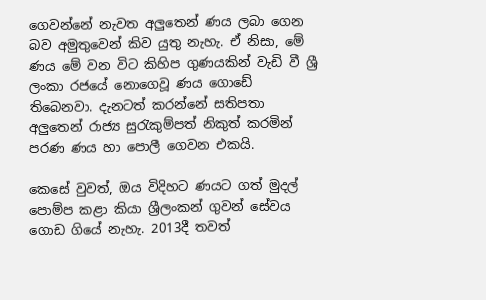ගෙවන්නේ නැවත අලුතෙන් ණය ලබා ගෙන බව අමුතුවෙන් කිව යුතු නැහැ. ඒ නිසා, මේ ණය මේ වන විට කිහිප ගුණයකින් වැඩි වී ශ්‍රී ලංකා රජයේ නොගෙවූ ණය ගොඩේ තිබෙනවා. දැනටත් කරන්නේ සතිපතා අලුතෙන් රාජ්‍ය සුරැකුම්පත් නිකුත් කරමින් පරණ ණය හා පොලී ගෙවන එකයි.

කෙසේ වුවත්, ඔය විදිහට ණයට ගත් මුදල් පොම්ප කළා කියා ශ්‍රීලංකන් ගුවන් සේවය ගොඩ ගියේ නැහැ. 2013දී තවත්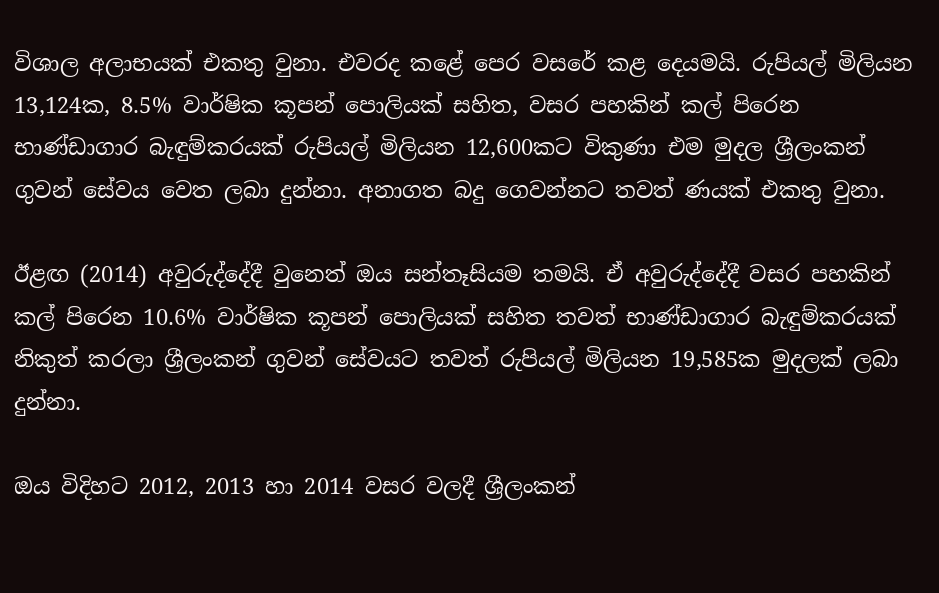විශාල අලාභයක් එකතු වුනා. එවරද කළේ පෙර වසරේ කළ දෙයමයි. රුපියල් මිලියන 13,124ක, 8.5% වාර්ෂික කූපන් පොලියක් සහිත, වසර පහකින් කල් පිරෙන භාණ්ඩාගාර බැඳුම්කරයක් රුපියල් මිලියන 12,600කට විකුණා එම මුදල ශ්‍රීලංකන් ගුවන් සේවය වෙත ලබා දුන්නා. අනාගත බදු ගෙවන්නට තවත් ණයක් එකතු වුනා.

ඊළඟ (2014) අවුරුද්දේදී වුනෙත් ඔය සන්තෑසියම තමයි. ඒ අවුරුද්දේදී වසර පහකින් කල් පිරෙන 10.6% වාර්ෂික කූපන් පොලියක් සහිත තවත් භාණ්ඩාගාර බැඳුම්කරයක් නිකුත් කරලා ශ්‍රීලංකන් ගුවන් සේවයට තවත් රුපියල් මිලියන 19,585ක මුදලක් ලබා දුන්නා.

ඔය විදිහට 2012, 2013 හා 2014 වසර වලදී ශ්‍රීලංකන්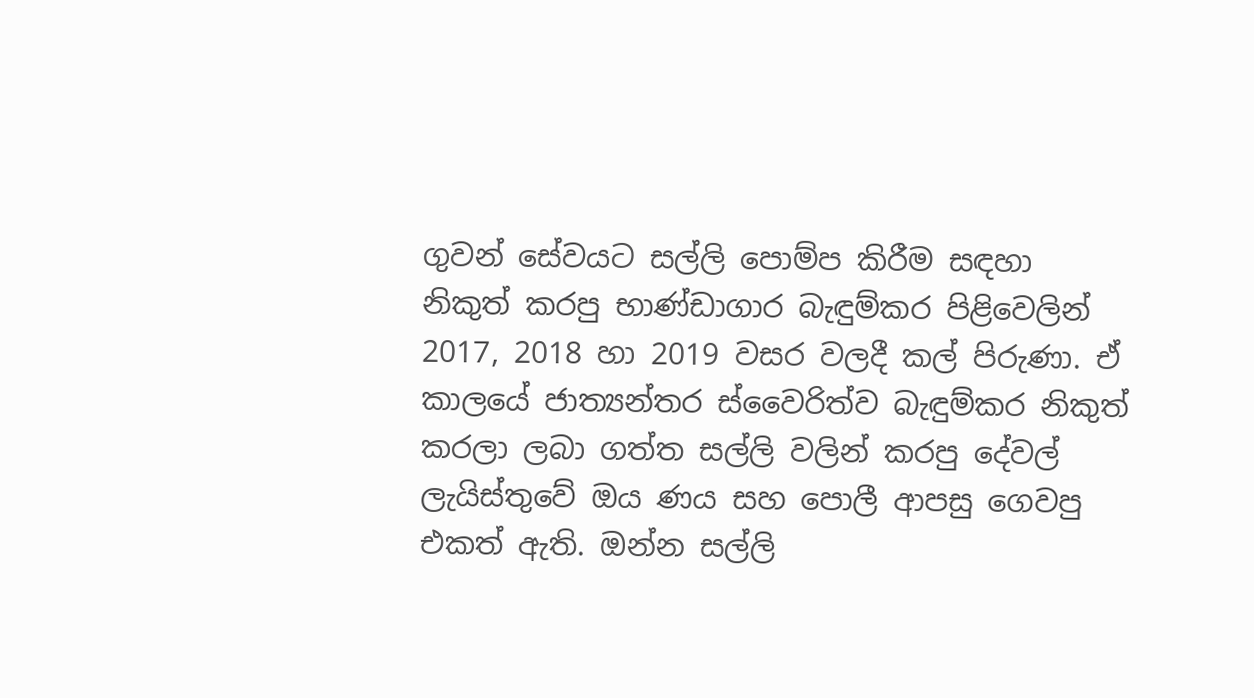ගුවන් සේවයට සල්ලි පොම්ප කිරීම සඳහා නිකුත් කරපු භාණ්ඩාගාර බැඳුම්කර පිළිවෙලින් 2017, 2018 හා 2019 වසර වලදී කල් පිරුණා. ඒ කාලයේ ජාත්‍යන්තර ස්වෛරිත්ව බැඳුම්කර නිකුත් කරලා ලබා ගත්ත සල්ලි වලින් කරපු දේවල් ලැයිස්තුවේ ඔය ණය සහ පොලී ආපසු ගෙවපු එකත් ඇති. ඔන්න සල්ලි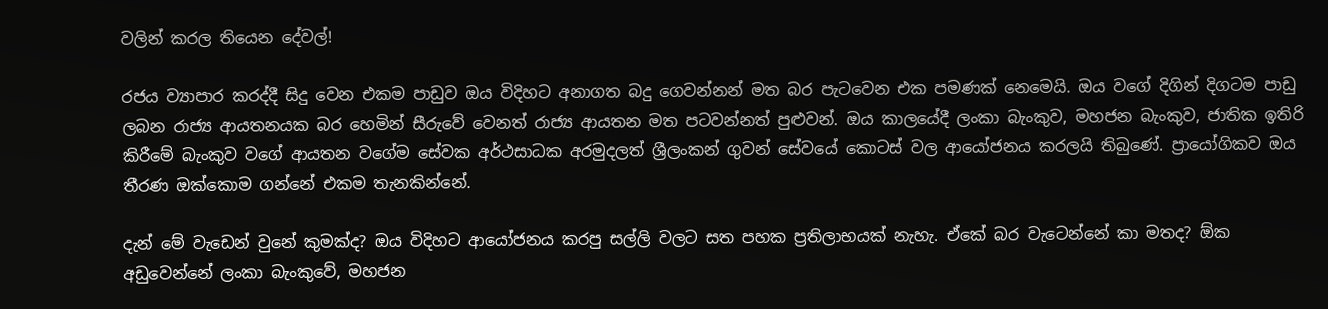වලින් කරල තියෙන දේවල්!

රජය ව්‍යාපාර කරද්දී සිදු වෙන එකම පාඩුව ඔය විදිහට අනාගත බදු ගෙවන්නන් මත බර පැටවෙන එක පමණක් නෙමෙයි. ඔය වගේ දිගින් දිගටම පාඩු ලබන රාජ්‍ය ආයතනයක බර හෙමින් සීරුවේ වෙනත් රාජ්‍ය ආයතන මත පටවන්නත් පුළුවන්. ඔය කාලයේදී ලංකා බැංකුව, මහජන බැංකුව, ජාතික ඉතිරි කිරීමේ බැංකුව වගේ ආයතන වගේම සේවක අර්ථසාධක අරමුදලත් ශ්‍රීලංකන් ගුවන් සේවයේ කොටස් වල ආයෝජනය කරලයි තිබුණේ. ප්‍රායෝගිකව ඔය තීරණ ඔක්කොම ගන්නේ එකම තැනකින්නේ.

දැන් මේ වැඩෙන් වුනේ කුමක්ද? ඔය විදිහට ආයෝජනය කරපු සල්ලි වලට සත පහක ප්‍රතිලාභයක් නැහැ. ඒකේ බර වැටෙන්නේ කා මතද? ඕක අඩුවෙන්නේ ලංකා බැංකුවේ, මහජන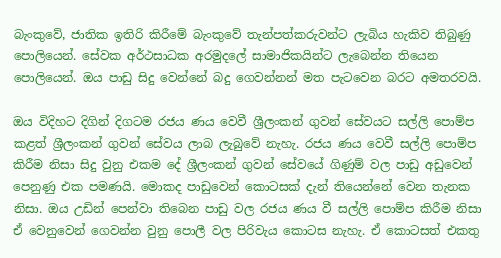බැංකුවේ, ජාතික ඉතිරි කිරීමේ බැංකුවේ තැන්පත්කරුවන්ට ලැබිය හැකිව තිබුණු පොලියෙන්. සේවක අර්ථසාධක අරමුදලේ සාමාජිකයින්ට ලැබෙන්න තියෙන පොලියෙන්. ඔය පාඩු සිදු වෙන්නේ බදු ගෙවන්නන් මත පැටවෙන බරට අමතරවයි.

ඔය විදිහට දිගින් දිගටම රජය ණය වෙවී ශ්‍රීලංකන් ගුවන් සේවයට සල්ලි පොම්ප කළත් ශ්‍රීලංකන් ගුවන් සේවය ලාබ ලැබුවේ නැහැ. රජය ණය වෙවී සල්ලි පොම්ප කිරීම නිසා සිදු වුනු එකම දේ ශ්‍රීලංකන් ගුවන් සේවයේ ගිණුම් වල පාඩු අඩුවෙන් පෙනුණු එක පමණයි. මොකද පාඩුවෙන් කොටසක් දැන් තියෙන්නේ වෙන තැනක නිසා. ඔය උඩින් පෙන්වා තිබෙන පාඩු වල රජය ණය වී සල්ලි පොම්ප කිරීම නිසා ඒ වෙනුවෙන් ගෙවන්න වුනු පොලී වල පිරිවැය කොටස නැහැ. ඒ කොටසත් එකතු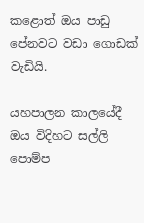කළොත් ඔය පාඩු පේනවට වඩා ගොඩක් වැඩියි.

යහපාලන කාලයේදී ඔය විදිහට සල්ලි පොම්ප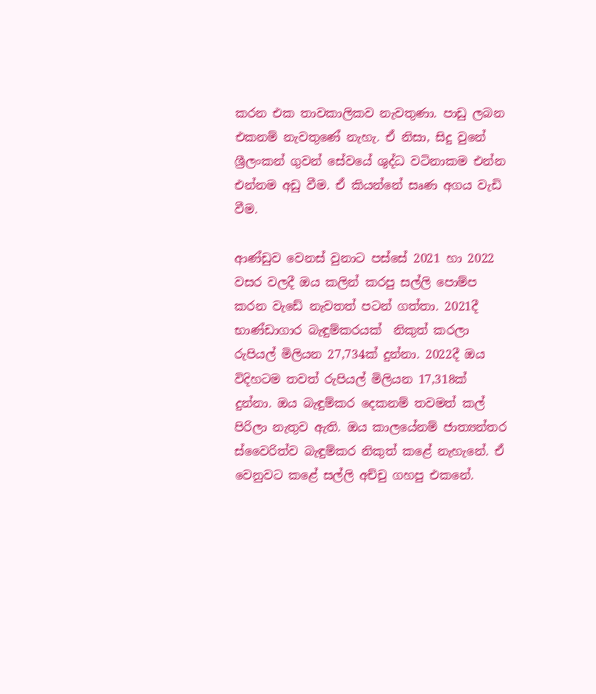කරන එක තාවකාලිකව නැවතුණා. පාඩු ලබන එකනම් නැවතුණේ නැහැ. ඒ නිසා, සිදු වුනේ ශ්‍රීලංකන් ගුවන් සේවයේ ශුද්ධ වටිනාකම එන්න එන්නම අඩු වීම. ඒ කියන්නේ සෘණ අගය වැඩි වීම.

ආණ්ඩුව වෙනස් වුනාට පස්සේ 2021 හා 2022 වසර වලදී ඔය කලින් කරපු සල්ලි පොම්ප කරන වැඩේ නැවතත් පටන් ගත්තා. 2021දී භාණ්ඩාගාර බැඳුම්කරයක්  නිකුත් කරලා රුපියල් මිලියන 27,734ක් දුන්නා. 2022දී ඔය විදිහටම තවත් රුපියල් මිලියන 17,318ක් දුන්නා. ඔය බැඳුම්කර දෙකනම් තවමත් කල් පිරිලා නැතුව ඇති. ඔය කාලයේනම් ජාත්‍යන්තර ස්වෛරිත්ව බැඳුම්කර නිකුත් කළේ නැහැනේ. ඒ වෙනුවට කළේ සල්ලි අච්චු ගහපු එකනේ.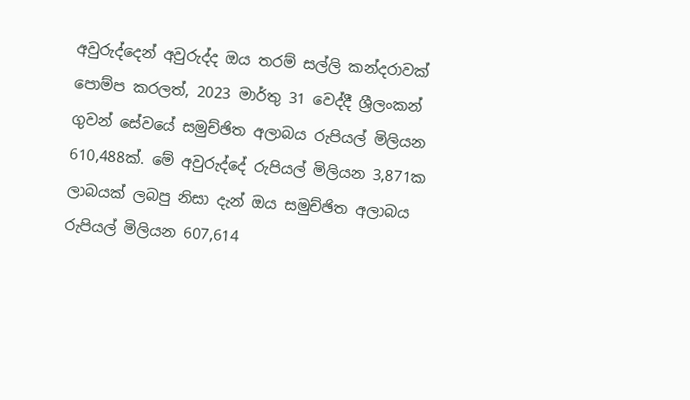අවුරුද්දෙන් අවුරුද්ද ඔය තරම් සල්ලි කන්දරාවක් පොම්ප කරලත්, 2023 මාර්තු 31 වෙද්දී ශ්‍රීලංකන් ගුවන් සේවයේ සමුච්ඡිත අලාබය රුපියල් මිලියන 610,488ක්. මේ අවුරුද්දේ රුපියල් මිලියන 3,871ක ලාබයක් ලබපු නිසා දැන් ඔය සමුච්ඡිත අලාබය රුපියල් මිලියන 607,614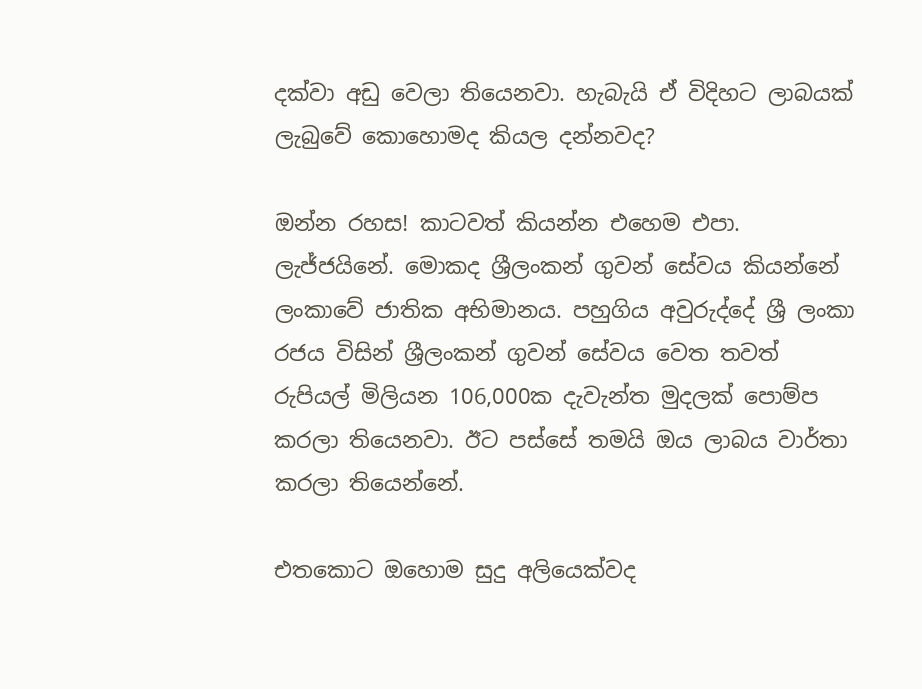දක්වා අඩු වෙලා තියෙනවා. හැබැයි ඒ විදිහට ලාබයක් ලැබුවේ කොහොමද කියල දන්නවද?

ඔන්න රහස! කාටවත් කියන්න එහෙම එපා. ලැජ්ජයිනේ. මොකද ශ්‍රීලංකන් ගුවන් සේවය කියන්නේ ලංකාවේ ජාතික අභිමානය. පහුගිය අවුරුද්දේ ශ්‍රී ලංකා රජය විසින් ශ්‍රීලංකන් ගුවන් සේවය වෙත තවත් රුපියල් මිලියන 106,000ක දැවැන්ත මුදලක් පොම්ප කරලා තියෙනවා. ඊට පස්සේ තමයි ඔය ලාබය වාර්තා කරලා තියෙන්නේ.

එතකොට ඔහොම සුදු අලියෙක්වද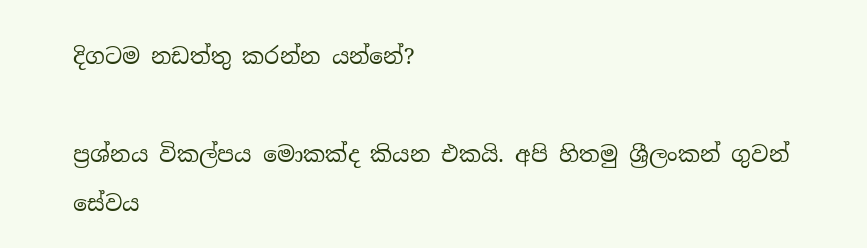දිගටම නඩත්තු කරන්න යන්නේ?

ප්‍රශ්නය විකල්පය මොකක්ද කියන එකයි. අපි හිතමු ශ්‍රීලංකන් ගුවන් සේවය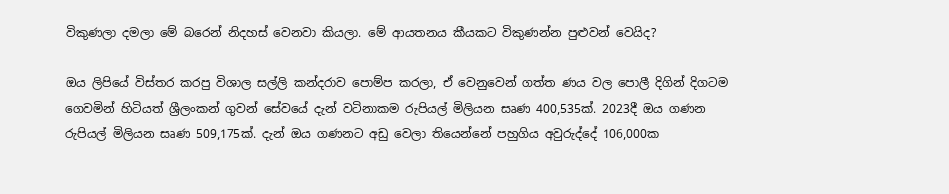විකුණලා දමලා මේ බරෙන් නිදහස් වෙනවා කියලා. මේ ආයතනය කීයකට විකුණන්න පුළුවන් වෙයිද?

ඔය ලිපියේ විස්තර කරපු විශාල සල්ලි කන්දරාව පොම්ප කරලා, ඒ වෙනුවෙන් ගත්ත ණය වල පොලී දිගින් දිගටම ගෙවමින් හිටියත් ශ්‍රීලංකන් ගුවන් සේවයේ දැන් වටිනාකම රුපියල් මිලියන සෘණ 400,535ක්. 2023දී ඔය ගණන රුපියල් මිලියන සෘණ 509,175ක්. දැන් ඔය ගණනට අඩු වෙලා තියෙන්නේ පහුගිය අවුරුද්දේ 106,000ක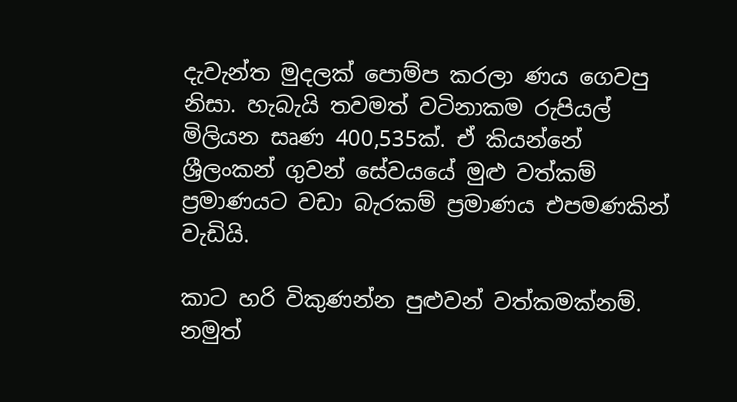දැවැන්ත මුදලක් පොම්ප කරලා ණය ගෙවපු නිසා. හැබැයි තවමත් වටිනාකම රුපියල් මිලියන සෘණ 400,535ක්. ඒ කියන්නේ ශ්‍රීලංකන් ගුවන් සේවයයේ මුළු වත්කම් ප්‍රමාණයට වඩා බැරකම් ප්‍රමාණය එපමණකින් වැඩියි.

කාට හරි විකුණන්න පුළුවන් වත්කමක්නම්. නමුත්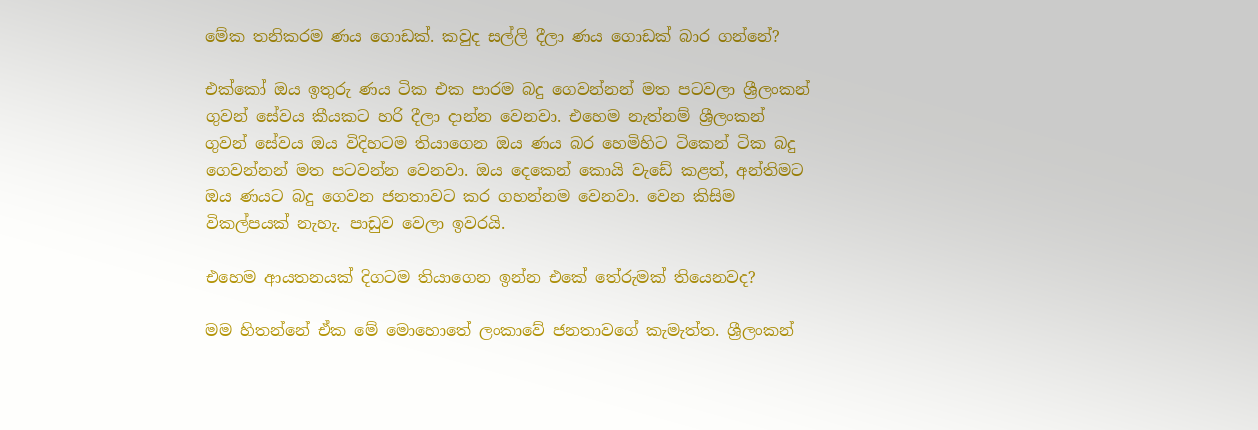මේක තනිකරම ණය ගොඩක්. කවුද සල්ලි දීලා ණය ගොඩක් බාර ගන්නේ?

එක්කෝ ඔය ඉතුරු ණය ටික එක පාරම බදු ගෙවන්නන් මත පටවලා ශ්‍රීලංකන් ගුවන් සේවය කීයකට හරි දීලා දාන්න වෙනවා. එහෙම නැත්නම් ශ්‍රීලංකන් ගුවන් සේවය ඔය විදිහටම තියාගෙන ඔය ණය බර හෙමිහිට ටිකෙන් ටික බදු ගෙවන්නන් මත පටවන්න වෙනවා. ඔය දෙකෙන් කොයි වැඩේ කළත්, අන්තිමට ඔය ණයට බදු ගෙවන ජනතාවට කර ගහන්නම වෙනවා. වෙන කිසිම විකල්පයක් නැහැ. පාඩුව වෙලා ඉවරයි.

එහෙම ආයතනයක් දිගටම තියාගෙන ඉන්න එකේ තේරුමක් තියෙනවද?

මම හිතන්නේ ඒක මේ මොහොතේ ලංකාවේ ජනතාවගේ කැමැත්ත. ශ්‍රීලංකන්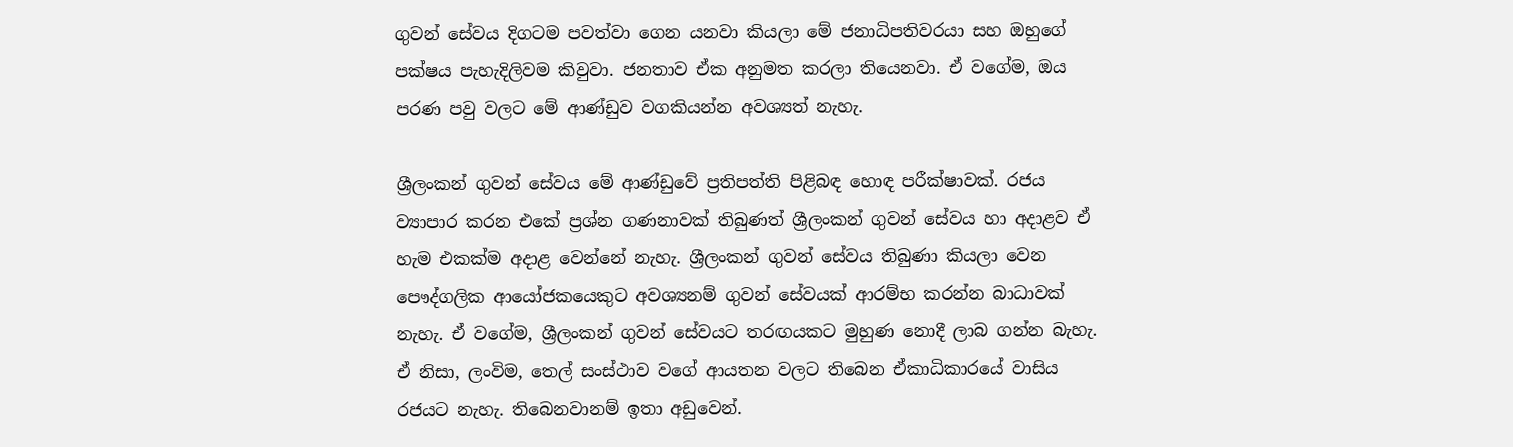ගුවන් සේවය දිගටම පවත්වා ගෙන යනවා කියලා මේ ජනාධිපතිවරයා සහ ඔහුගේ පක්ෂය පැහැදිලිවම කිවුවා. ජනතාව ඒක අනුමත කරලා තියෙනවා. ඒ වගේම, ඔය පරණ පවු වලට මේ ආණ්ඩුව වගකියන්න අවශ්‍යත් නැහැ.

ශ්‍රීලංකන් ගුවන් සේවය මේ ආණ්ඩුවේ ප්‍රතිපත්ති පිළිබඳ හොඳ පරීක්ෂාවක්. රජය ව්‍යාපාර කරන එකේ ප්‍රශ්න ගණනාවක් තිබුණත් ශ්‍රීලංකන් ගුවන් සේවය හා අදාළව ඒ හැම එකක්ම අදාළ වෙන්නේ නැහැ. ශ්‍රීලංකන් ගුවන් සේවය තිබුණා කියලා වෙන පෞද්ගලික ආයෝජකයෙකුට අවශ්‍යනම් ගුවන් සේවයක් ආරම්භ කරන්න බාධාවක් නැහැ. ඒ වගේම, ශ්‍රීලංකන් ගුවන් සේවයට තරඟයකට මුහුණ නොදී ලාබ ගන්න බැහැ. ඒ නිසා, ලංවිම, තෙල් සංස්ථාව වගේ ආයතන වලට තිබෙන ඒකාධිකාරයේ වාසිය රජයට නැහැ. තිබෙනවානම් ඉතා අඩුවෙන්.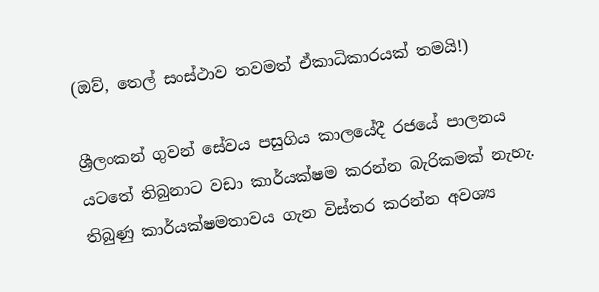(ඔව්, තෙල් සංස්ථාව තවමත් ඒකාධිකාරයක් තමයි!)

ශ්‍රීලංකන් ගුවන් සේවය පසුගිය කාලයේදී රජයේ පාලනය යටතේ තිබුනාට වඩා කාර්යක්ෂම කරන්න බැරිකමක් නැහැ. තිබුණු කාර්යක්ෂමතාවය ගැන විස්තර කරන්න අවශ්‍ය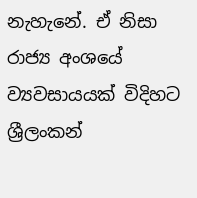නැහැනේ. ඒ නිසා රාජ්‍ය අංශයේ ව්‍යවසායයක් විදිහට ශ්‍රීලංකන්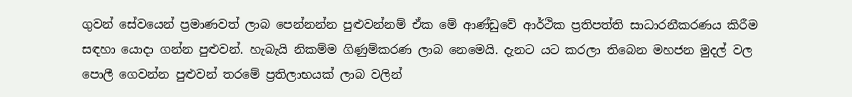ගුවන් සේවයෙන් ප්‍රමාණවත් ලාබ පෙන්නන්න පුළුවන්නම් ඒක මේ ආණ්ඩුවේ ආර්ථික ප්‍රතිපත්ති සාධාරනීකරණය කිරීම සඳහා යොදා ගන්න පුළුවන්. හැබැයි නිකම්ම ගිණුම්කරණ ලාබ නෙමෙයි. දැනට යට කරලා තිබෙන මහජන මුදල් වල පොලී ගෙවන්න පුළුවන් තරමේ ප්‍රතිලාභයක් ලාබ වලින්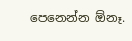පෙනෙන්න ඕනෑ.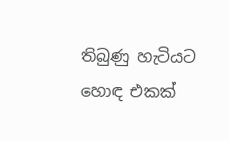තිබුණු හැටියට හොඳ එකක්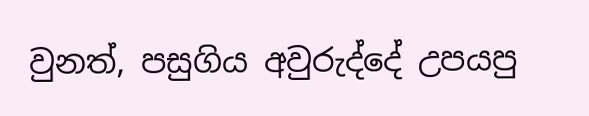වුනත්, පසුගිය අවුරුද්දේ උපයපු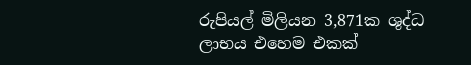රුපියල් මිලියන 3,871ක ශුද්ධ ලාභය එහෙම එකක්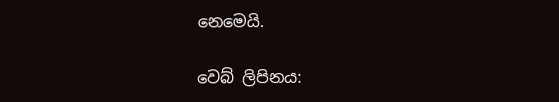නෙමෙයි.

වෙබ් ලිපිනය: